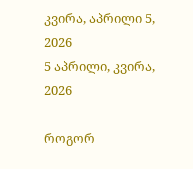კვირა, აპრილი 5, 2026
5 აპრილი, კვირა, 2026

როგორ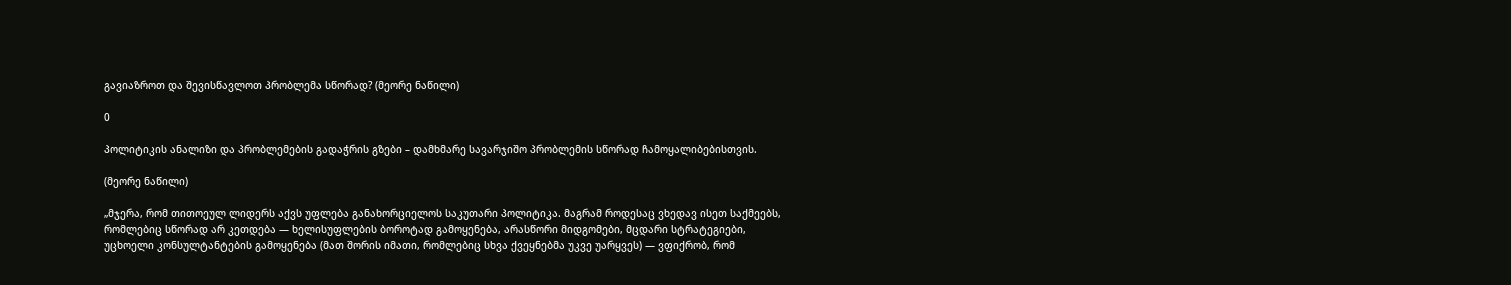გავიაზროთ და შევისწავლოთ პრობლემა სწორად? (მეორე ნაწილი)

0

პოლიტიკის ანალიზი და პრობლემების გადაჭრის გზები – დამხმარე სავარჯიშო პრობლემის სწორად ჩამოყალიბებისთვის.

(მეორე ნაწილი)

„მჯერა, რომ თითოეულ ლიდერს აქვს უფლება განახორციელოს საკუთარი პოლიტიკა. მაგრამ როდესაც ვხედავ ისეთ საქმეებს, რომლებიც სწორად არ კეთდება — ხელისუფლების ბოროტად გამოყენება, არასწორი მიდგომები, მცდარი სტრატეგიები, უცხოელი კონსულტანტების გამოყენება (მათ შორის იმათი, რომლებიც სხვა ქვეყნებმა უკვე უარყვეს) — ვფიქრობ, რომ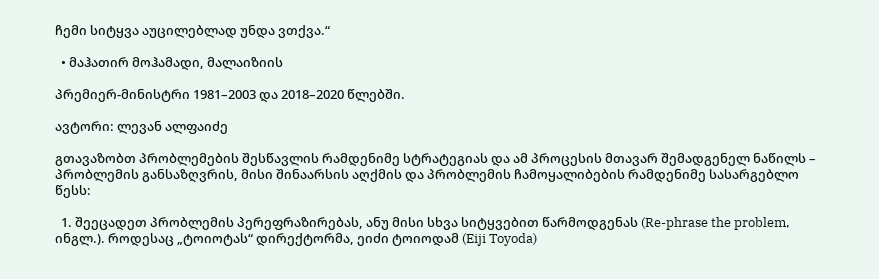ჩემი სიტყვა აუცილებლად უნდა ვთქვა.“

  • მაჰათირ მოჰამადი, მალაიზიის

პრემიერ-მინისტრი 1981–2003 და 2018–2020 წლებში.

ავტორი: ლევან ალფაიძე

გთავაზობთ პრობლემების შესწავლის რამდენიმე სტრატეგიას და ამ პროცესის მთავარ შემადგენელ ნაწილს – პრობლემის განსაზღვრის, მისი შინაარსის აღქმის და პრობლემის ჩამოყალიბების რამდენიმე სასარგებლო წესს:

  1. შეეცადეთ პრობლემის პერეფრაზირებას, ანუ მისი სხვა სიტყვებით წარმოდგენას (Re-phrase the problem, ინგლ.). როდესაც „ტოიოტას“ დირექტორმა, ეიძი ტოიოდამ (Eiji Toyoda)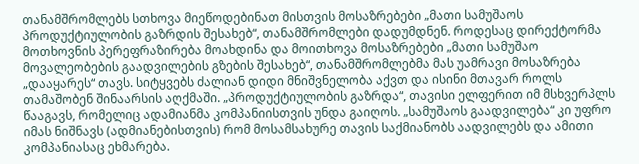თანამშრომლებს სთხოვა მიეწოდებინათ მისთვის მოსაზრებები „მათი სამუშაოს პროდუქტიულობის გაზრდის შესახებ“, თანამშრომლები დადუმდნენ. როდესაც დირექტორმა მოთხოვნის პერეფრაზირება მოახდინა და მოითხოვა მოსაზრებები „მათი სამუშაო მოვალეობების გაადვილების გზების შესახებ“, თანამშრომლებმა მას უამრავი მოსაზრება „დააყარეს“ თავს. სიტყვებს ძალიან დიდი მნიშვნელობა აქვთ და ისინი მთავარ როლს თამაშობენ შინაარსის აღქმაში. „პროდუქტიულობის გაზრდა“, თავისი ელფერით იმ მსხვერპლს წააგავს, რომელიც ადამიანმა კომპანიისთვის უნდა გაიღოს. „სამუშაოს გაადვილება“ კი უფრო იმას ნიშნავს (ადმიანებისთვის) რომ მოსამსახურე თავის საქმიანობს აადვილებს და ამითი კომპანიასაც ეხმარება.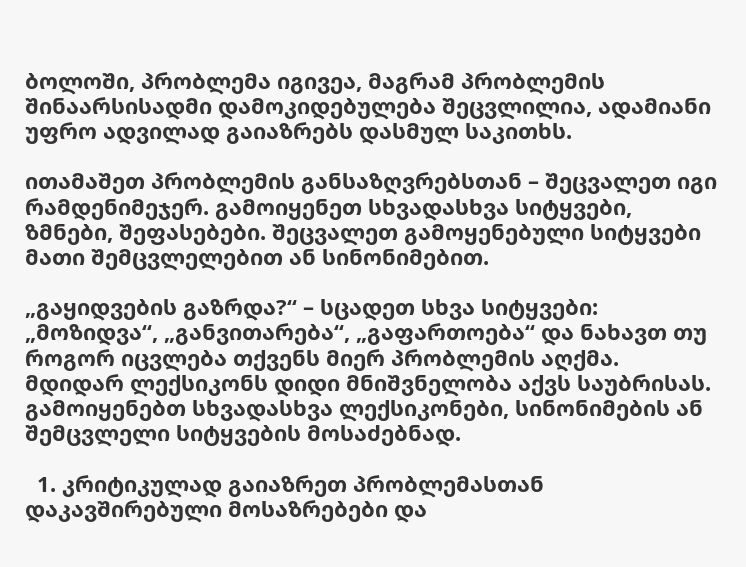ბოლოში, პრობლემა იგივეა, მაგრამ პრობლემის შინაარსისადმი დამოკიდებულება შეცვლილია, ადამიანი უფრო ადვილად გაიაზრებს დასმულ საკითხს.

ითამაშეთ პრობლემის განსაზღვრებსთან – შეცვალეთ იგი რამდენიმეჯერ. გამოიყენეთ სხვადასხვა სიტყვები, ზმნები, შეფასებები. შეცვალეთ გამოყენებული სიტყვები მათი შემცვლელებით ან სინონიმებით.

„გაყიდვების გაზრდა?“ – სცადეთ სხვა სიტყვები: „მოზიდვა“, „განვითარება“, „გაფართოება“ და ნახავთ თუ როგორ იცვლება თქვენს მიერ პრობლემის აღქმა. მდიდარ ლექსიკონს დიდი მნიშვნელობა აქვს საუბრისას. გამოიყენებთ სხვადასხვა ლექსიკონები, სინონიმების ან შემცვლელი სიტყვების მოსაძებნად.

  1. კრიტიკულად გაიაზრეთ პრობლემასთან დაკავშირებული მოსაზრებები და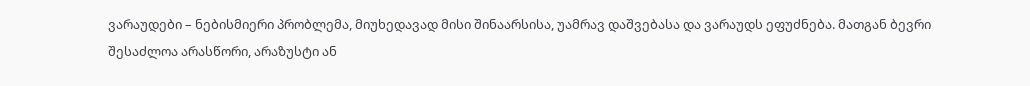ვარაუდები – ნებისმიერი პრობლემა, მიუხედავად მისი შინაარსისა, უამრავ დაშვებასა და ვარაუდს ეფუძნება. მათგან ბევრი შესაძლოა არასწორი, არაზუსტი ან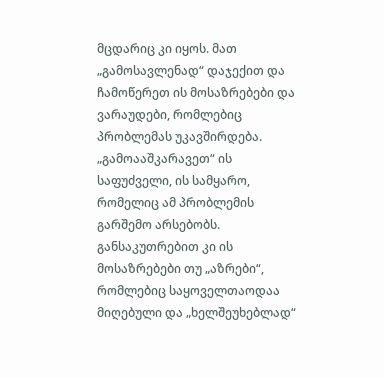მცდარიც კი იყოს. მათ „გამოსავლენად“ დაჯექით და ჩამოწერეთ ის მოსაზრებები და ვარაუდები, რომლებიც პრობლემას უკავშირდება. „გამოააშკარავეთ“ ის საფუძველი, ის სამყარო, რომელიც ამ პრობლემის გარშემო არსებობს. განსაკუთრებით კი ის მოსაზრებები თუ „აზრები“, რომლებიც საყოველთაოდაა მიღებული და „ხელშეუხებლად“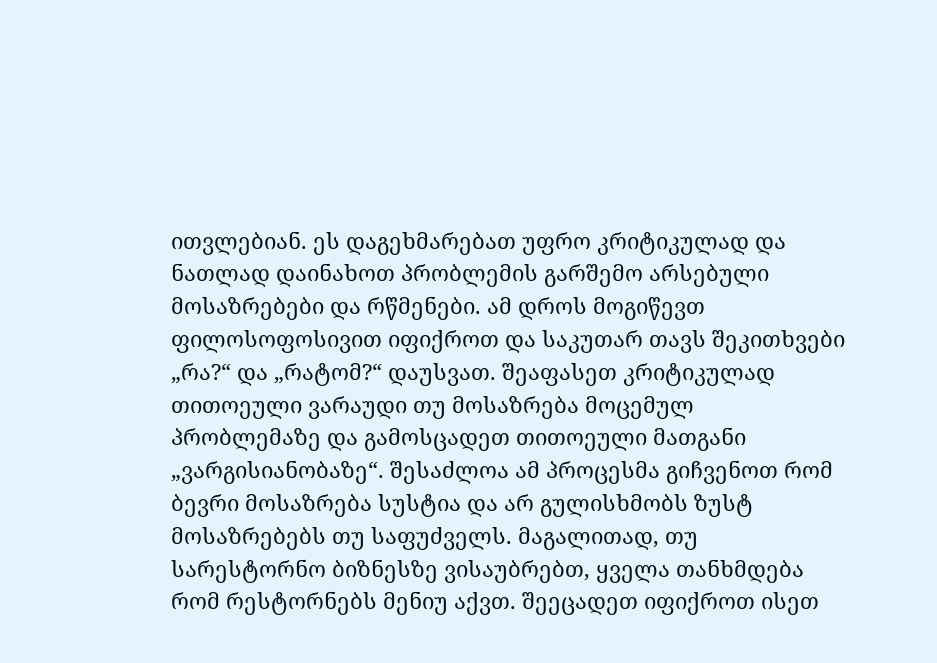ითვლებიან. ეს დაგეხმარებათ უფრო კრიტიკულად და ნათლად დაინახოთ პრობლემის გარშემო არსებული მოსაზრებები და რწმენები. ამ დროს მოგიწევთ ფილოსოფოსივით იფიქროთ და საკუთარ თავს შეკითხვები „რა?“ და „რატომ?“ დაუსვათ. შეაფასეთ კრიტიკულად თითოეული ვარაუდი თუ მოსაზრება მოცემულ პრობლემაზე და გამოსცადეთ თითოეული მათგანი „ვარგისიანობაზე“. შესაძლოა ამ პროცესმა გიჩვენოთ რომ ბევრი მოსაზრება სუსტია და არ გულისხმობს ზუსტ მოსაზრებებს თუ საფუძველს. მაგალითად, თუ სარესტორნო ბიზნესზე ვისაუბრებთ, ყველა თანხმდება რომ რესტორნებს მენიუ აქვთ. შეეცადეთ იფიქროთ ისეთ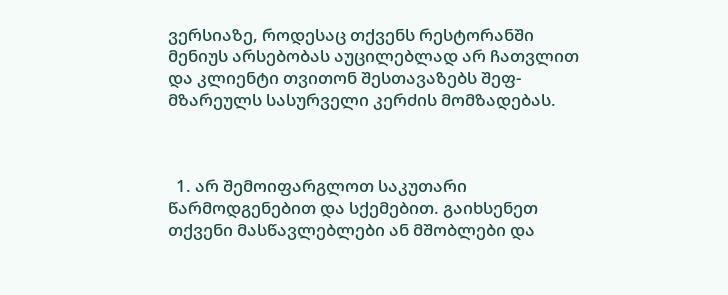ვერსიაზე, როდესაც თქვენს რესტორანში მენიუს არსებობას აუცილებლად არ ჩათვლით და კლიენტი თვითონ შესთავაზებს შეფ-მზარეულს სასურველი კერძის მომზადებას.



  1. არ შემოიფარგლოთ საკუთარი წარმოდგენებით და სქემებით. გაიხსენეთ თქვენი მასწავლებლები ან მშობლები და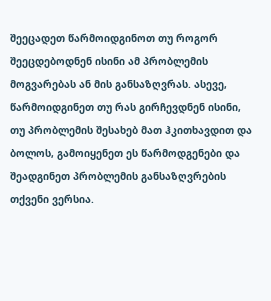შეეცადეთ წარმოიდგინოთ თუ როგორ შეეცდებოდნენ ისინი ამ პრობლემის მოგვარებას ან მის განსაზღვრას. ასევე, წარმოიდგინეთ თუ რას გირჩევდნენ ისინი, თუ პრობლემის შესახებ მათ ჰკითხავდით და ბოლოს, გამოიყენეთ ეს წარმოდგენები და შეადგინეთ პრობლემის განსაზღვრების თქვენი ვერსია.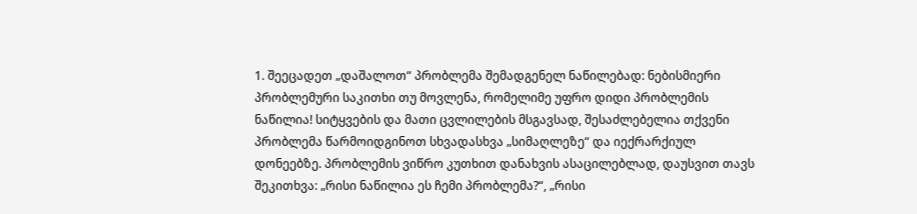1. შეეცადეთ „დაშალოთ“ პრობლემა შემადგენელ ნაწილებად: ნებისმიერი პრობლემური საკითხი თუ მოვლენა, რომელიმე უფრო დიდი პრობლემის ნაწილია! სიტყვების და მათი ცვლილების მსგავსად, შესაძლებელია თქვენი პრობლემა წარმოიდგინოთ სხვადასხვა „სიმაღლეზე“ და იექრარქიულ დონეებზე. პრობლემის ვიწრო კუთხით დანახვის ასაცილებლად, დაუსვით თავს შეკითხვა: „რისი ნაწილია ეს ჩემი პრობლემა?“, „რისი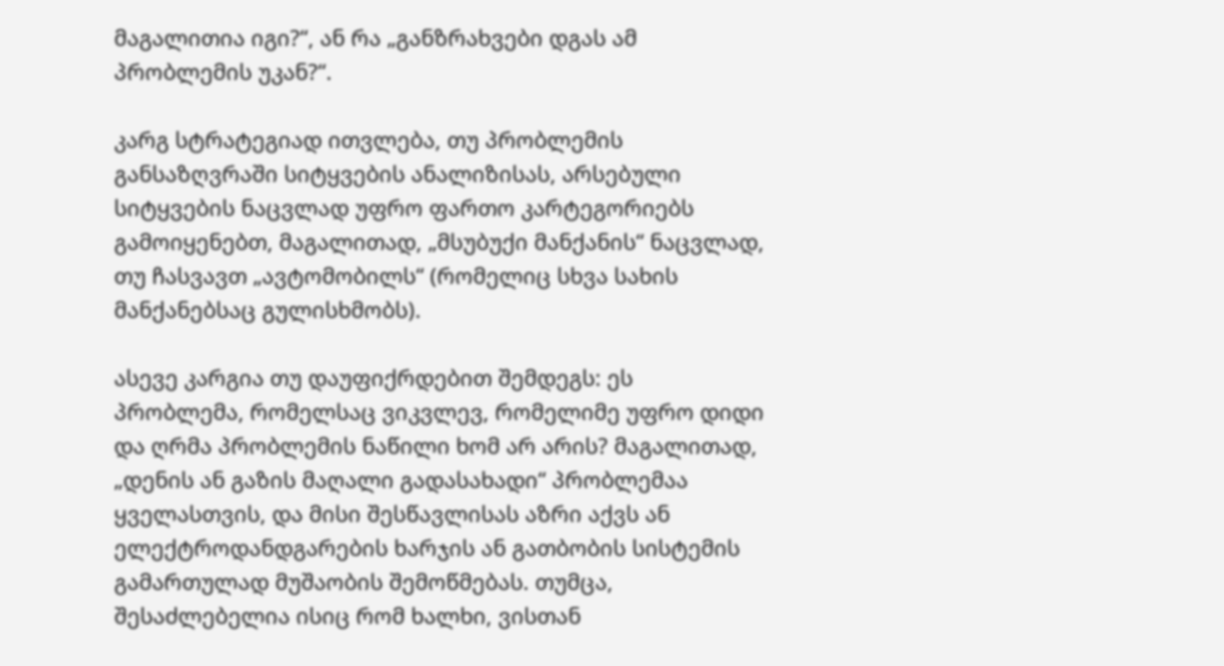მაგალითია იგი?“, ან რა „განზრახვები დგას ამ პრობლემის უკან?“.

კარგ სტრატეგიად ითვლება, თუ პრობლემის განსაზღვრაში სიტყვების ანალიზისას, არსებული სიტყვების ნაცვლად უფრო ფართო კარტეგორიებს გამოიყენებთ, მაგალითად, „მსუბუქი მანქანის“ ნაცვლად, თუ ჩასვავთ „ავტომობილს“ (რომელიც სხვა სახის მანქანებსაც გულისხმობს).

ასევე კარგია თუ დაუფიქრდებით შემდეგს: ეს პრობლემა, რომელსაც ვიკვლევ, რომელიმე უფრო დიდი და ღრმა პრობლემის ნაწილი ხომ არ არის? მაგალითად, „დენის ან გაზის მაღალი გადასახადი“ პრობლემაა ყველასთვის, და მისი შესწავლისას აზრი აქვს ან ელექტროდანდგარების ხარჯის ან გათბობის სისტემის გამართულად მუშაობის შემოწმებას. თუმცა, შესაძლებელია ისიც რომ ხალხი, ვისთან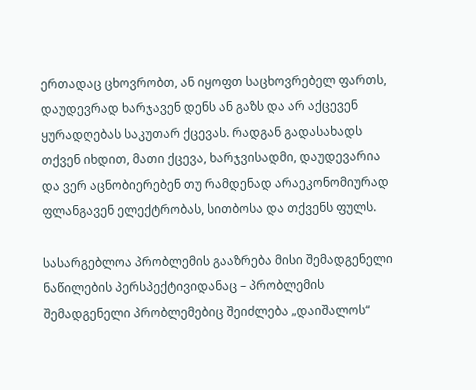ერთადაც ცხოვრობთ, ან იყოფთ საცხოვრებელ ფართს, დაუდევრად ხარჯავენ დენს ან გაზს და არ აქცევენ ყურადღებას საკუთარ ქცევას. რადგან გადასახადს თქვენ იხდით, მათი ქცევა, ხარჯვისადმი, დაუდევარია და ვერ აცნობიერებენ თუ რამდენად არაეკონომიურად ფლანგავენ ელექტრობას, სითბოსა და თქვენს ფულს.

სასარგებლოა პრობლემის გააზრება მისი შემადგენელი ნაწილების პერსპექტივიდანაც – პრობლემის შემადგენელი პრობლემებიც შეიძლება „დაიშალოს“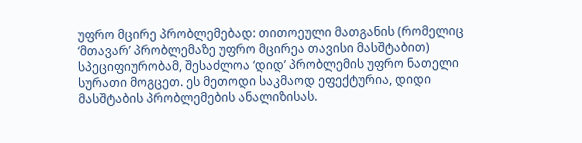უფრო მცირე პრობლემებად: თითოეული მათგანის (რომელიც ‘მთავარ’ პრობლემაზე უფრო მცირეა თავისი მასშტაბით) სპეციფიურობამ, შესაძლოა ‘დიდ’ პრობლემის უფრო ნათელი სურათი მოგცეთ. ეს მეთოდი საკმაოდ ეფექტურია, დიდი მასშტაბის პრობლემების ანალიზისას.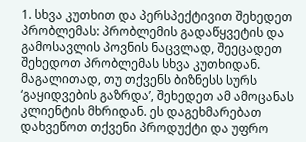1. სხვა კუთხით და პერსპექტივით შეხედეთ პრობლემას: პრობლემის გადაწყვეტის და გამოსავლის პოვნის ნაცვლად, შეეცადეთ შეხედოთ პრობლემას სხვა კუთხიდან. მაგალითად, თუ თქვენს ბიზნესს სურს ‘გაყიდვების გაზრდა’, შეხედეთ ამ ამოცანას კლიენტის მხრიდან. ეს დაგეხმარებათ დახვეწოთ თქვენი პროდუქტი და უფრო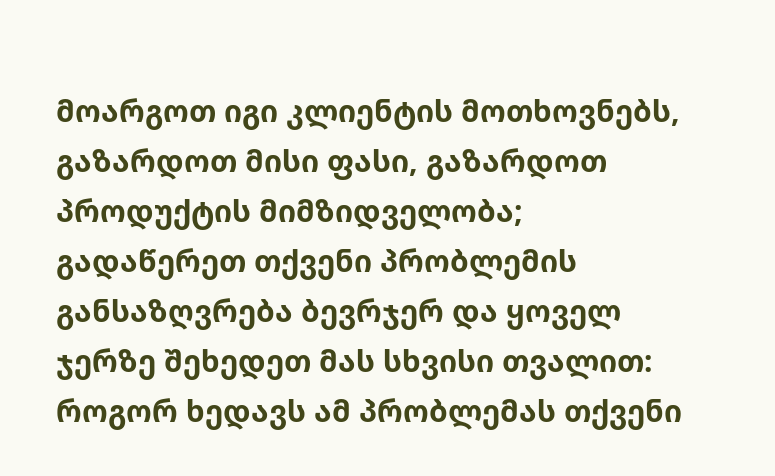მოარგოთ იგი კლიენტის მოთხოვნებს, გაზარდოთ მისი ფასი, გაზარდოთ პროდუქტის მიმზიდველობა; გადაწერეთ თქვენი პრობლემის განსაზღვრება ბევრჯერ და ყოველ ჯერზე შეხედეთ მას სხვისი თვალით: როგორ ხედავს ამ პრობლემას თქვენი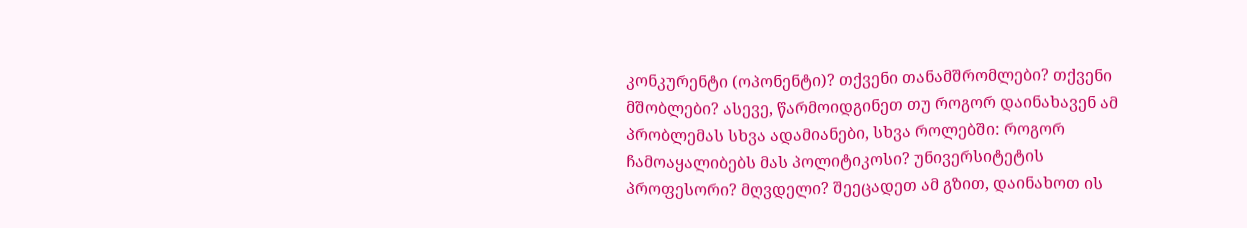კონკურენტი (ოპონენტი)? თქვენი თანამშრომლები? თქვენი მშობლები? ასევე, წარმოიდგინეთ თუ როგორ დაინახავენ ამ პრობლემას სხვა ადამიანები, სხვა როლებში: როგორ ჩამოაყალიბებს მას პოლიტიკოსი? უნივერსიტეტის პროფესორი? მღვდელი? შეეცადეთ ამ გზით, დაინახოთ ის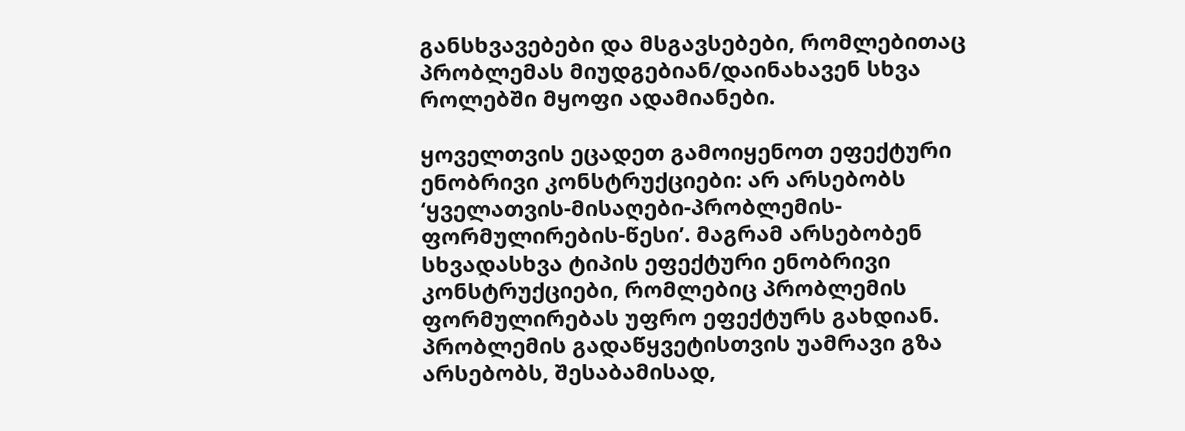განსხვავებები და მსგავსებები, რომლებითაც პრობლემას მიუდგებიან/დაინახავენ სხვა როლებში მყოფი ადამიანები.

ყოველთვის ეცადეთ გამოიყენოთ ეფექტური ენობრივი კონსტრუქციები: არ არსებობს ‘ყველათვის-მისაღები-პრობლემის-ფორმულირების-წესი’. მაგრამ არსებობენ სხვადასხვა ტიპის ეფექტური ენობრივი კონსტრუქციები, რომლებიც პრობლემის ფორმულირებას უფრო ეფექტურს გახდიან. პრობლემის გადაწყვეტისთვის უამრავი გზა არსებობს, შესაბამისად,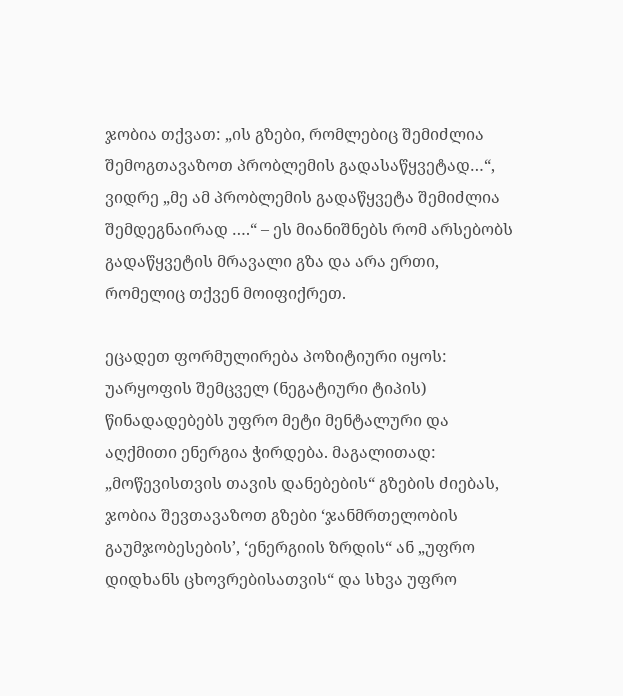ჯობია თქვათ: „ის გზები, რომლებიც შემიძლია შემოგთავაზოთ პრობლემის გადასაწყვეტად…“, ვიდრე „მე ამ პრობლემის გადაწყვეტა შემიძლია შემდეგნაირად ….“ – ეს მიანიშნებს რომ არსებობს გადაწყვეტის მრავალი გზა და არა ერთი, რომელიც თქვენ მოიფიქრეთ.

ეცადეთ ფორმულირება პოზიტიური იყოს: უარყოფის შემცველ (ნეგატიური ტიპის) წინადადებებს უფრო მეტი მენტალური და აღქმითი ენერგია ჭირდება. მაგალითად: „მოწევისთვის თავის დანებების“ გზების ძიებას, ჯობია შევთავაზოთ გზები ‘ჯანმრთელობის გაუმჯობესების’, ‘ენერგიის ზრდის“ ან „უფრო დიდხანს ცხოვრებისათვის“ და სხვა უფრო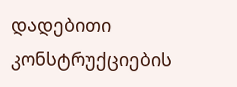დადებითი კონსტრუქციების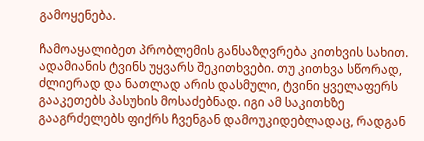გამოყენება.

ჩამოაყალიბეთ პრობლემის განსაზღვრება კითხვის სახით. ადამიანის ტვინს უყვარს შეკითხვები. თუ კითხვა სწორად, ძლიერად და ნათლად არის დასმული, ტვინი ყველაფერს გააკეთებს პასუხის მოსაძებნად. იგი ამ საკითხზე გააგრძელებს ფიქრს ჩვენგან დამოუკიდებლადაც, რადგან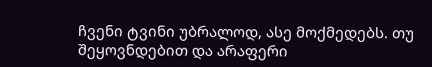ჩვენი ტვინი უბრალოდ, ასე მოქმედებს. თუ შეყოვნდებით და არაფერი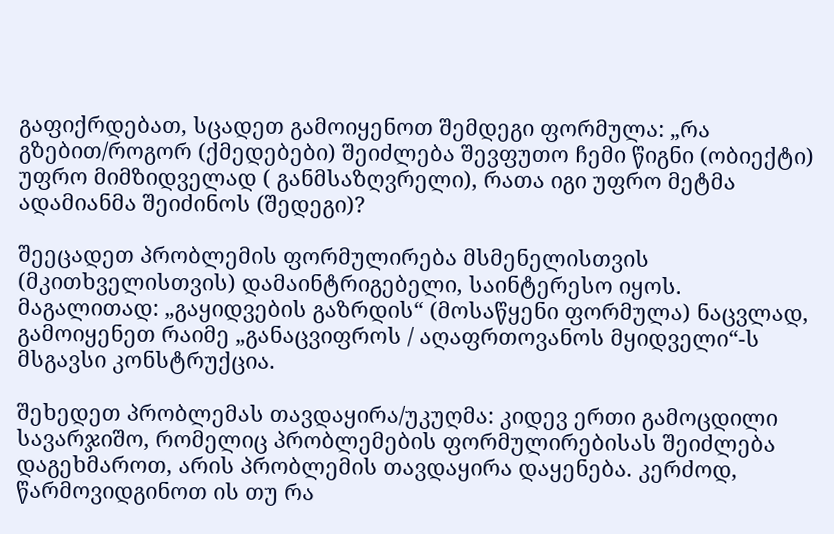გაფიქრდებათ, სცადეთ გამოიყენოთ შემდეგი ფორმულა: „რა გზებით/როგორ (ქმედებები) შეიძლება შევფუთო ჩემი წიგნი (ობიექტი) უფრო მიმზიდველად ( განმსაზღვრელი), რათა იგი უფრო მეტმა ადამიანმა შეიძინოს (შედეგი)?

შეეცადეთ პრობლემის ფორმულირება მსმენელისთვის (მკითხველისთვის) დამაინტრიგებელი, საინტერესო იყოს. მაგალითად: „გაყიდვების გაზრდის“ (მოსაწყენი ფორმულა) ნაცვლად, გამოიყენეთ რაიმე „განაცვიფროს / აღაფრთოვანოს მყიდველი“-ს მსგავსი კონსტრუქცია.

შეხედეთ პრობლემას თავდაყირა/უკუღმა: კიდევ ერთი გამოცდილი სავარჯიშო, რომელიც პრობლემების ფორმულირებისას შეიძლება დაგეხმაროთ, არის პრობლემის თავდაყირა დაყენება. კერძოდ, წარმოვიდგინოთ ის თუ რა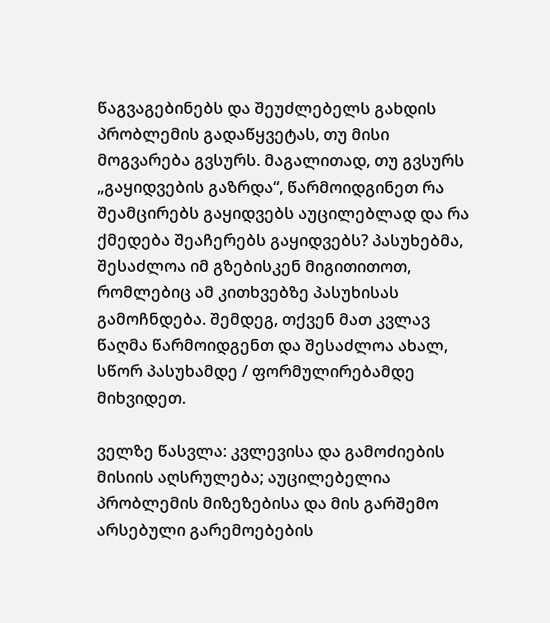წაგვაგებინებს და შეუძლებელს გახდის პრობლემის გადაწყვეტას, თუ მისი მოგვარება გვსურს. მაგალითად, თუ გვსურს „გაყიდვების გაზრდა“, წარმოიდგინეთ რა შეამცირებს გაყიდვებს აუცილებლად და რა ქმედება შეაჩერებს გაყიდვებს? პასუხებმა, შესაძლოა იმ გზებისკენ მიგითითოთ, რომლებიც ამ კითხვებზე პასუხისას გამოჩნდება. შემდეგ, თქვენ მათ კვლავ წაღმა წარმოიდგენთ და შესაძლოა ახალ, სწორ პასუხამდე / ფორმულირებამდე მიხვიდეთ.

ველზე წასვლა: კვლევისა და გამოძიების მისიის აღსრულება; აუცილებელია პრობლემის მიზეზებისა და მის გარშემო არსებული გარემოებების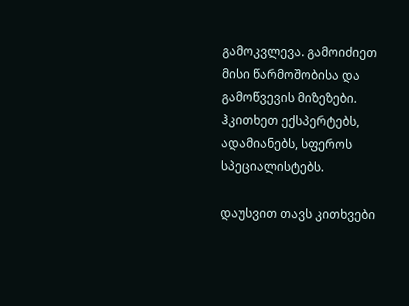გამოკვლევა. გამოიძიეთ მისი წარმოშობისა და გამოწვევის მიზეზები. ჰკითხეთ ექსპერტებს, ადამიანებს, სფეროს სპეციალისტებს.

დაუსვით თავს კითხვები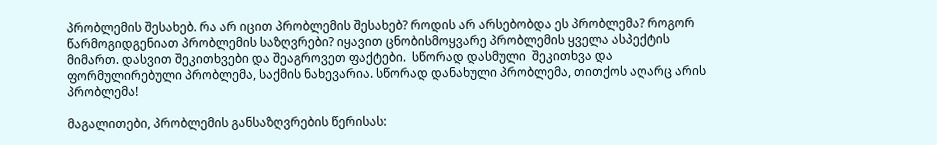პრობლემის შესახებ. რა არ იცით პრობლემის შესახებ? როდის არ არსებობდა ეს პრობლემა? როგორ წარმოგიდგენიათ პრობლემის საზღვრები? იყავით ცნობისმოყვარე პრობლემის ყველა ასპექტის მიმართ. დასვით შეკითხვები და შეაგროვეთ ფაქტები.  სწორად დასმული  შეკითხვა და ფორმულირებული პრობლემა, საქმის ნახევარია. სწორად დანახული პრობლემა, თითქოს აღარც არის პრობლემა!

მაგალითები, პრობლემის განსაზღვრების წერისას: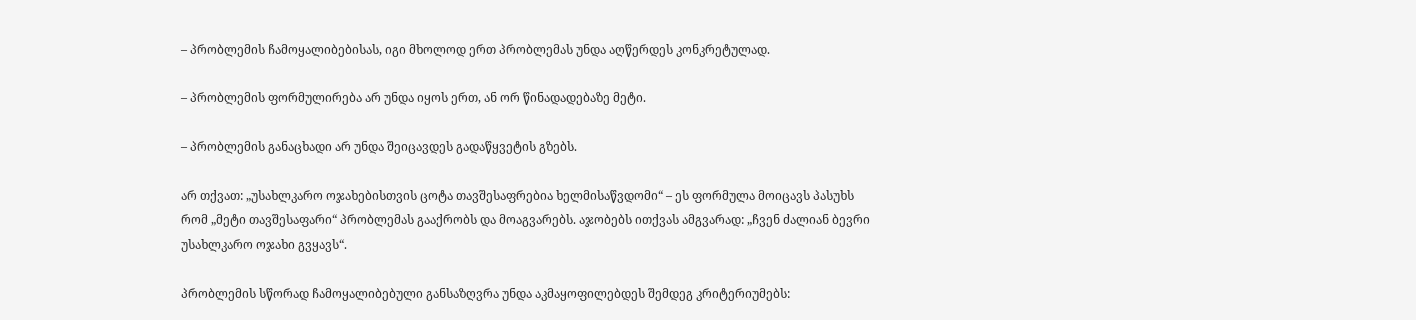– პრობლემის ჩამოყალიბებისას, იგი მხოლოდ ერთ პრობლემას უნდა აღწერდეს კონკრეტულად.

– პრობლემის ფორმულირება არ უნდა იყოს ერთ, ან ორ წინადადებაზე მეტი.

– პრობლემის განაცხადი არ უნდა შეიცავდეს გადაწყვეტის გზებს.

არ თქვათ: „უსახლკარო ოჯახებისთვის ცოტა თავშესაფრებია ხელმისაწვდომი“ – ეს ფორმულა მოიცავს პასუხს რომ „მეტი თავშესაფარი“ პრობლემას გააქრობს და მოაგვარებს. აჯობებს ითქვას ამგვარად: „ჩვენ ძალიან ბევრი უსახლკარო ოჯახი გვყავს“.

პრობლემის სწორად ჩამოყალიბებული განსაზღვრა უნდა აკმაყოფილებდეს შემდეგ კრიტერიუმებს: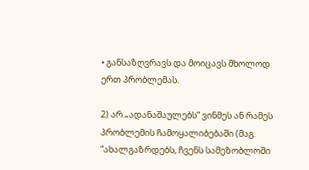• განსაზღვრავს და მოიცავს მხოლოდ ერთ პრობლემას.

2) არ „ადანაშაულებს“ ვინმეს ან რამეს პრობლემის ჩამოყალიბებაში (მაგ. “ახალგაზრდებს, ჩვენს სამეზობლოში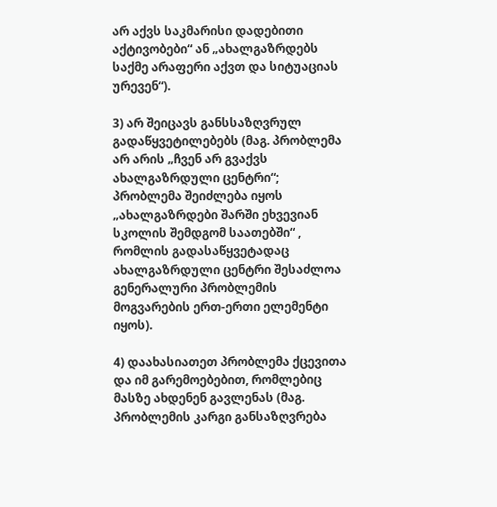არ აქვს საკმარისი დადებითი აქტივობები“ ან „ახალგაზრდებს საქმე არაფერი აქვთ და სიტუაციას ურევენ“).

3) არ შეიცავს განსსაზღვრულ გადაწყვეტილებებს (მაგ. პრობლემა არ არის „ჩვენ არ გვაქვს ახალგაზრდული ცენტრი“; პრობლემა შეიძლება იყოს „ახალგაზრდები შარში ეხვევიან სკოლის შემდგომ საათებში“ , რომლის გადასაწყვეტადაც ახალგაზრდული ცენტრი შესაძლოა გენერალური პრობლემის მოგვარების ერთ-ერთი ელემენტი იყოს).

4) დაახასიათეთ პრობლემა ქცევითა და იმ გარემოებებით, რომლებიც მასზე ახდენენ გავლენას (მაგ. პრობლემის კარგი განსაზღვრება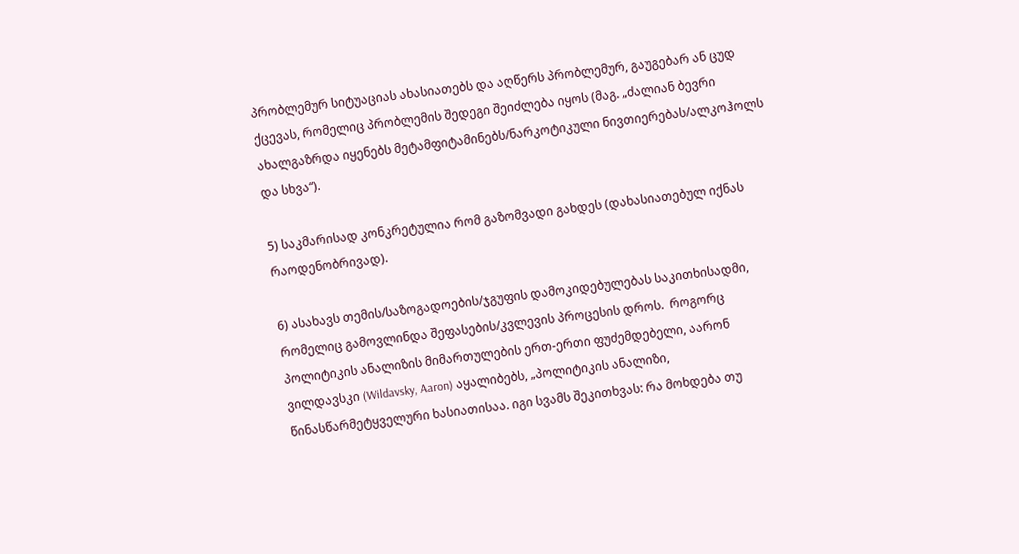პრობლემურ სიტუაციას ახასიათებს და აღწერს პრობლემურ, გაუგებარ ან ცუდ ქცევას, რომელიც პრობლემის შედეგი შეიძლება იყოს (მაგ. „ძალიან ბევრი ახალგაზრდა იყენებს მეტამფიტამინებს/ნარკოტიკული ნივთიერებას/ალკოჰოლს და სხვა“).

5) საკმარისად კონკრეტულია რომ გაზომვადი გახდეს (დახასიათებულ იქნას რაოდენობრივად).

6) ასახავს თემის/საზოგადოების/ჯგუფის დამოკიდებულებას საკითხისადმი, რომელიც გამოვლინდა შეფასების/კვლევის პროცესის დროს.  როგორც პოლიტიკის ანალიზის მიმართულების ერთ-ერთი ფუძემდებელი, აარონ ვილდავსკი (Wildavsky, Aaron) აყალიბებს, „პოლიტიკის ანალიზი, წინასწარმეტყველური ხასიათისაა. იგი სვამს შეკითხვას: რა მოხდება თუ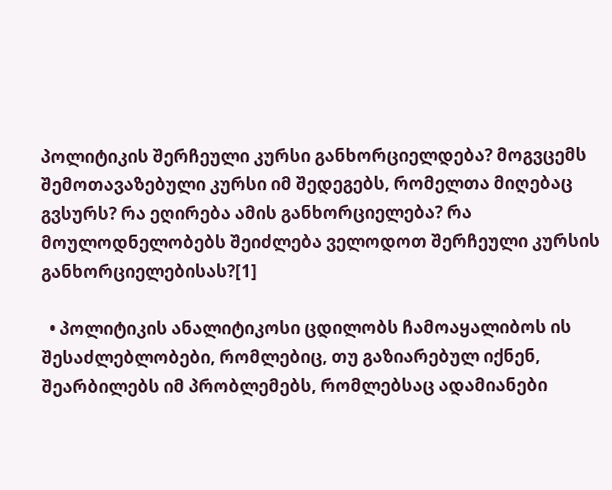პოლიტიკის შერჩეული კურსი განხორციელდება? მოგვცემს შემოთავაზებული კურსი იმ შედეგებს, რომელთა მიღებაც გვსურს? რა ეღირება ამის განხორციელება? რა მოულოდნელობებს შეიძლება ველოდოთ შერჩეული კურსის განხორციელებისას?[1]

  • პოლიტიკის ანალიტიკოსი ცდილობს ჩამოაყალიბოს ის შესაძლებლობები, რომლებიც, თუ გაზიარებულ იქნენ, შეარბილებს იმ პრობლემებს, რომლებსაც ადამიანები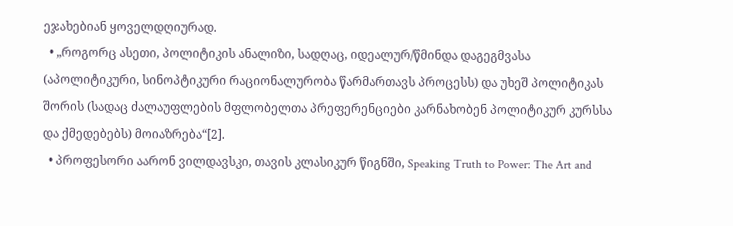ეჯახებიან ყოველდღიურად.
  • „როგორც ასეთი, პოლიტიკის ანალიზი, სადღაც, იდეალურ/წმინდა დაგეგმვასა (აპოლიტიკური, სინოპტიკური რაციონალურობა წარმართავს პროცესს) და უხეშ პოლიტიკას შორის (სადაც ძალაუფლების მფლობელთა პრეფერენციები კარნახობენ პოლიტიკურ კურსსა და ქმედებებს) მოიაზრება“[2].
  • პროფესორი აარონ ვილდავსკი, თავის კლასიკურ წიგნში, Speaking Truth to Power: The Art and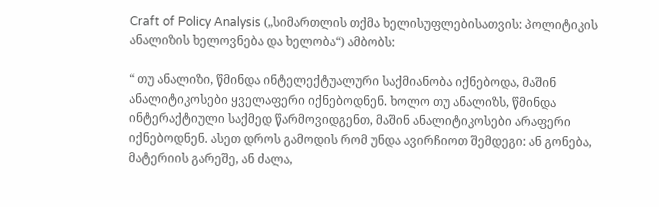Craft of Policy Analysis („სიმართლის თქმა ხელისუფლებისათვის: პოლიტიკის ანალიზის ხელოვნება და ხელობა“) ამბობს:

“ თუ ანალიზი, წმინდა ინტელექტუალური საქმიანობა იქნებოდა, მაშინ ანალიტიკოსები ყველაფერი იქნებოდნენ. ხოლო თუ ანალიზს, წმინდა ინტერაქტიული საქმედ წარმოვიდგენთ, მაშინ ანალიტიკოსები არაფერი იქნებოდნენ. ასეთ დროს გამოდის რომ უნდა ავირჩიოთ შემდეგი: ან გონება, მატერიის გარეშე, ან ძალა,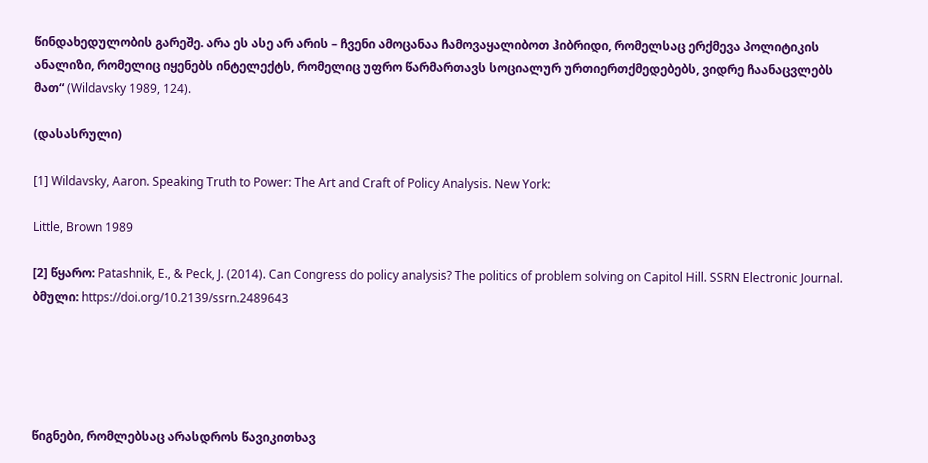წინდახედულობის გარეშე. არა ეს ასე არ არის – ჩვენი ამოცანაა ჩამოვაყალიბოთ ჰიბრიდი, რომელსაც ერქმევა პოლიტიკის ანალიზი, რომელიც იყენებს ინტელექტს, რომელიც უფრო წარმართავს სოციალურ ურთიერთქმედებებს, ვიდრე ჩაანაცვლებს მათ“ (Wildavsky 1989, 124).

(დასასრული)

[1] Wildavsky, Aaron. Speaking Truth to Power: The Art and Craft of Policy Analysis. New York:

Little, Brown 1989

[2] წყარო: Patashnik, E., & Peck, J. (2014). Can Congress do policy analysis? The politics of problem solving on Capitol Hill. SSRN Electronic Journal. ბმული: https://doi.org/10.2139/ssrn.2489643





წიგნები, რომლებსაც არასდროს წავიკითხავ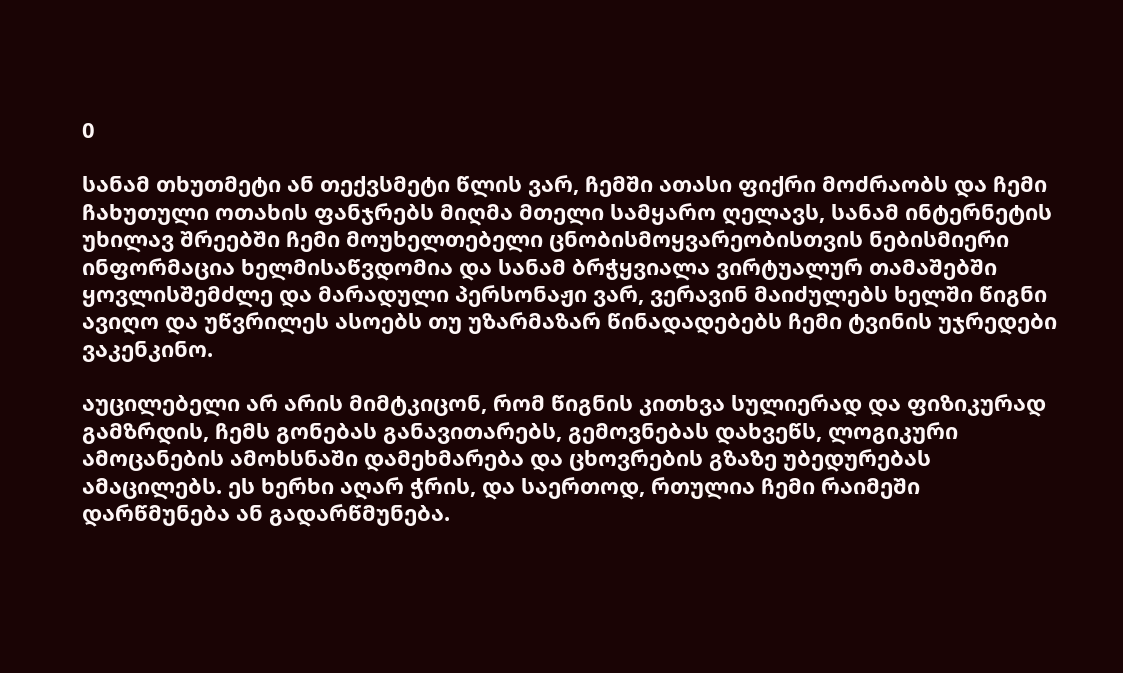0

სანამ თხუთმეტი ან თექვსმეტი წლის ვარ, ჩემში ათასი ფიქრი მოძრაობს და ჩემი ჩახუთული ოთახის ფანჯრებს მიღმა მთელი სამყარო ღელავს, სანამ ინტერნეტის უხილავ შრეებში ჩემი მოუხელთებელი ცნობისმოყვარეობისთვის ნებისმიერი ინფორმაცია ხელმისაწვდომია და სანამ ბრჭყვიალა ვირტუალურ თამაშებში ყოვლისშემძლე და მარადული პერსონაჟი ვარ, ვერავინ მაიძულებს ხელში წიგნი ავიღო და უწვრილეს ასოებს თუ უზარმაზარ წინადადებებს ჩემი ტვინის უჯრედები ვაკენკინო.

აუცილებელი არ არის მიმტკიცონ, რომ წიგნის კითხვა სულიერად და ფიზიკურად გამზრდის, ჩემს გონებას განავითარებს, გემოვნებას დახვეწს, ლოგიკური ამოცანების ამოხსნაში დამეხმარება და ცხოვრების გზაზე უბედურებას ამაცილებს. ეს ხერხი აღარ ჭრის, და საერთოდ, რთულია ჩემი რაიმეში დარწმუნება ან გადარწმუნება.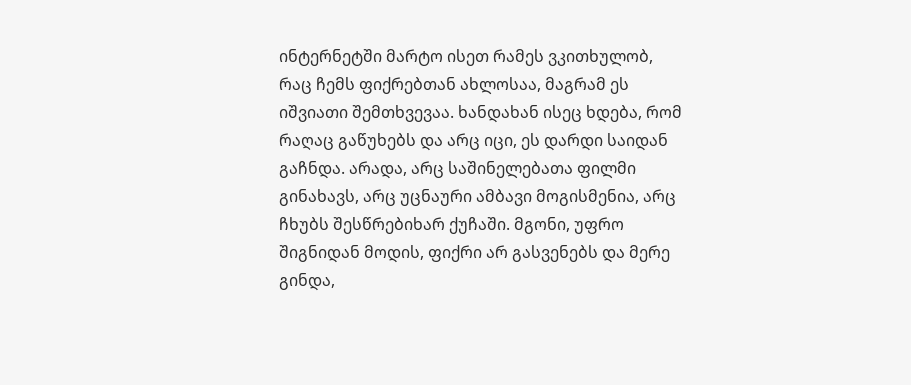ინტერნეტში მარტო ისეთ რამეს ვკითხულობ, რაც ჩემს ფიქრებთან ახლოსაა, მაგრამ ეს იშვიათი შემთხვევაა. ხანდახან ისეც ხდება, რომ რაღაც გაწუხებს და არც იცი, ეს დარდი საიდან გაჩნდა. არადა, არც საშინელებათა ფილმი გინახავს, არც უცნაური ამბავი მოგისმენია, არც ჩხუბს შესწრებიხარ ქუჩაში. მგონი, უფრო შიგნიდან მოდის, ფიქრი არ გასვენებს და მერე გინდა,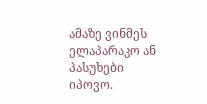ამაზე ვინმეს ელაპარაკო ან პასუხები იპოვო.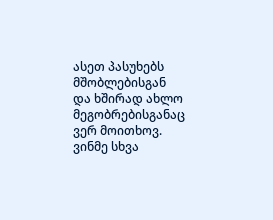ასეთ პასუხებს მშობლებისგან და ხშირად ახლო მეგობრებისგანაც ვერ მოითხოვ. ვინმე სხვა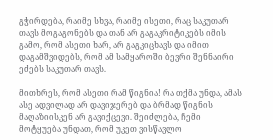გჭირდება, რაიმე სხვა, რაიმე ისეთი, რაც საკუთარ თავს მოგაგონებს და თან არ გაგაკრიტიკებს იმის გამო, რომ ასეთი ხარ, არ გაგკიცხავს და იმით დაგამშვიდებს, რომ ამ სამყაროში ბევრი შენნაირი ეძებს საკუთარ თავს.

მითხრეს, რომ ასეთი რამ წიგნია! რა თქმა უნდა, ამას ასე ადვილად არ დავიჯერებ და ბრმად წიგნის მაღაზიისკენ არ გავიქცევი. შეიძლება, ჩემი მოტყუება უნდათ, რომ უკეთ ვისწავლო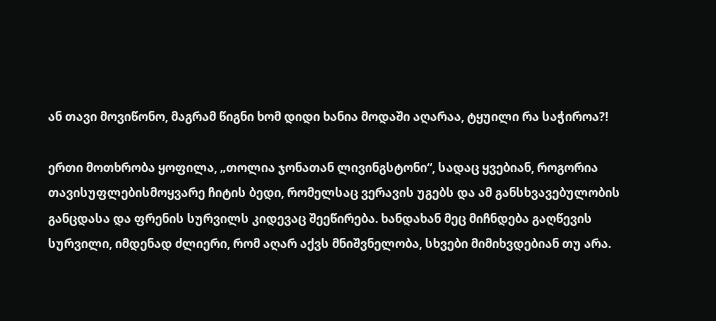ან თავი მოვიწონო, მაგრამ წიგნი ხომ დიდი ხანია მოდაში აღარაა, ტყუილი რა საჭიროა?!

ერთი მოთხრობა ყოფილა, „თოლია ჯონათან ლივინგსტონი“, სადაც ყვებიან, როგორია თავისუფლებისმოყვარე ჩიტის ბედი, რომელსაც ვერავის უგებს და ამ განსხვავებულობის განცდასა და ფრენის სურვილს კიდევაც შეეწირება. ხანდახან მეც მიჩნდება გაღწევის სურვილი, იმდენად ძლიერი, რომ აღარ აქვს მნიშვნელობა, სხვები მიმიხვდებიან თუ არა.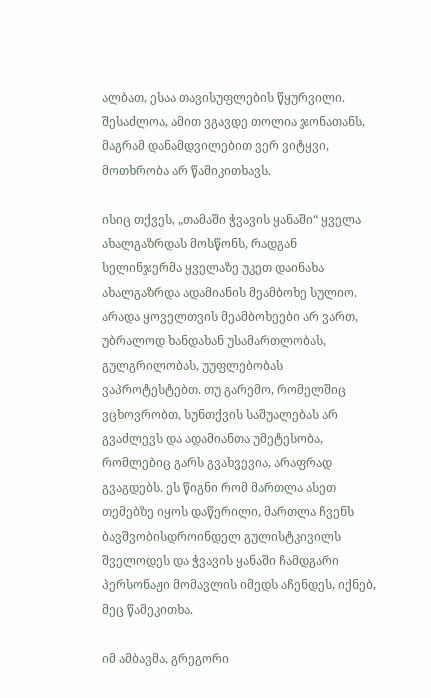ალბათ, ესაა თავისუფლების წყურვილი. შესაძლოა, ამით ვგავდე თოლია ჯონათანს, მაგრამ დანამდვილებით ვერ ვიტყვი, მოთხრობა არ წამიკითხავს.

ისიც თქვეს, „თამაში ჭვავის ყანაში“ ყველა ახალგაზრდას მოსწონს, რადგან სელინჯერმა ყველაზე უკეთ დაინახა ახალგაზრდა ადამიანის მეამბოხე სულიო. არადა ყოველთვის მეამბოხეები არ ვართ, უბრალოდ ხანდახან უსამართლობას, გულგრილობას, უუფლებობას ვაპროტესტებთ. თუ გარემო, რომელშიც ვცხოვრობთ, სუნთქვის საშუალებას არ გვაძლევს და ადამიანთა უმეტესობა, რომლებიც გარს გვახვევია, არაფრად გვაგდებს. ეს წიგნი რომ მართლა ასეთ თემებზე იყოს დაწერილი, მართლა ჩვენს ბავშვობისდროინდელ გულისტკივილს შველოდეს და ჭვავის ყანაში ჩამდგარი პერსონაჟი მომავლის იმედს აჩენდეს, იქნებ, მეც წამეკითხა.

იმ ამბავმა, გრეგორი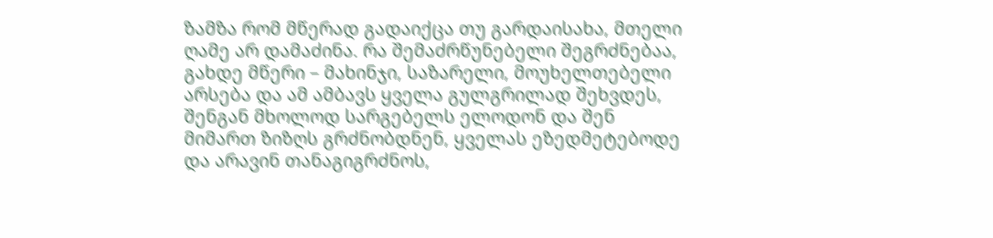ზამზა რომ მწერად გადაიქცა თუ გარდაისახა, მთელი ღამე არ დამაძინა. რა შემაძრწუნებელი შეგრძნებაა, გახდე მწერი – მახინჯი, საზარელი, მოუხელთებელი არსება და ამ ამბავს ყველა გულგრილად შეხვდეს, შენგან მხოლოდ სარგებელს ელოდონ და შენ მიმართ ზიზღს გრძნობდნენ, ყველას ეზედმეტებოდე და არავინ თანაგიგრძნოს,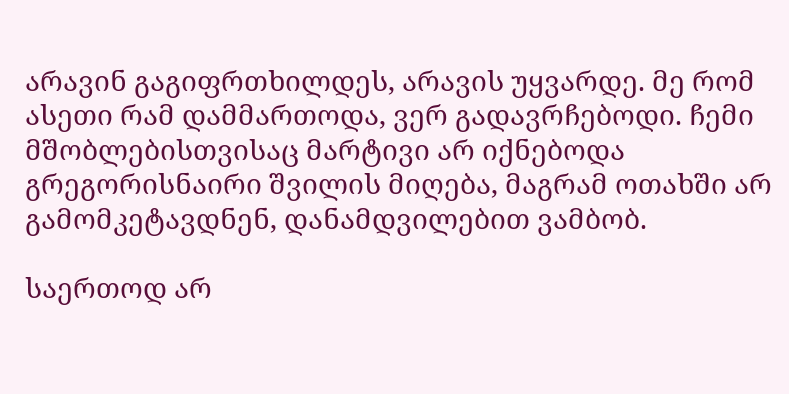არავინ გაგიფრთხილდეს, არავის უყვარდე. მე რომ ასეთი რამ დამმართოდა, ვერ გადავრჩებოდი. ჩემი მშობლებისთვისაც მარტივი არ იქნებოდა გრეგორისნაირი შვილის მიღება, მაგრამ ოთახში არ გამომკეტავდნენ, დანამდვილებით ვამბობ.

საერთოდ არ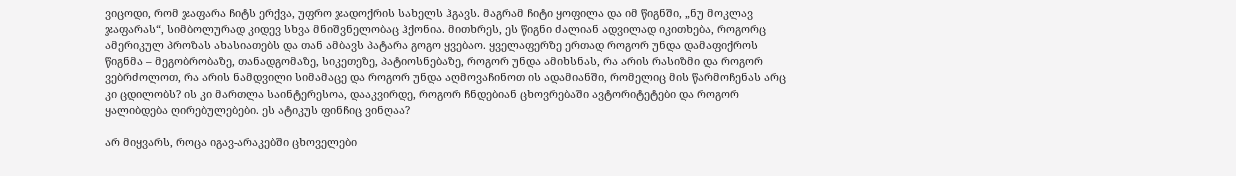ვიცოდი, რომ ჯაფარა ჩიტს ერქვა, უფრო ჯადოქრის სახელს ჰგავს. მაგრამ ჩიტი ყოფილა და იმ წიგნში, „ნუ მოკლავ ჯაფარას“, სიმბოლურად კიდევ სხვა მნიშვნელობაც ჰქონია. მითხრეს, ეს წიგნი ძალიან ადვილად იკითხება, როგორც ამერიკულ პროზას ახასიათებს და თან ამბავს პატარა გოგო ყვებაო. ყველაფერზე ერთად როგორ უნდა დამაფიქროს წიგნმა – მეგობრობაზე, თანადგომაზე, სიკეთეზე, პატიოსნებაზე, როგორ უნდა ამიხსნას, რა არის რასიზმი და როგორ ვებრძოლოთ, რა არის ნამდვილი სიმამაცე და როგორ უნდა აღმოვაჩინოთ ის ადამიანში, რომელიც მის წარმოჩენას არც კი ცდილობს? ის კი მართლა საინტერესოა, დააკვირდე, როგორ ჩნდებიან ცხოვრებაში ავტორიტეტები და როგორ ყალიბდება ღირებულებები. ეს ატიკუს ფინჩიც ვინღაა?

არ მიყვარს, როცა იგავ-არაკებში ცხოველები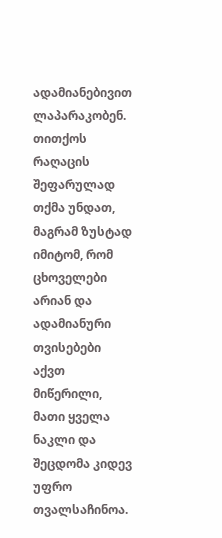ადამიანებივით ლაპარაკობენ. თითქოს რაღაცის შეფარულად თქმა უნდათ, მაგრამ ზუსტად იმიტომ, რომ ცხოველები არიან და ადამიანური თვისებები აქვთ მიწერილი, მათი ყველა ნაკლი და შეცდომა კიდევ უფრო თვალსაჩინოა.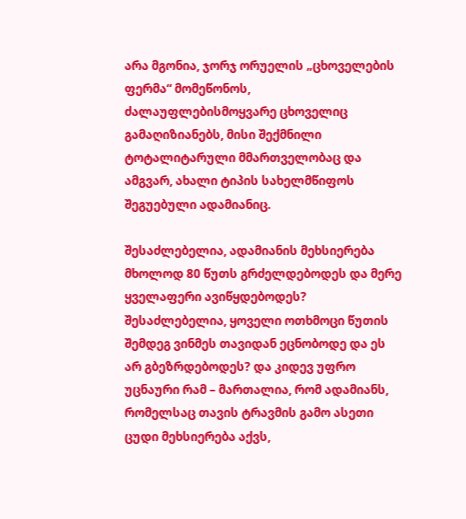არა მგონია, ჯორჯ ორუელის „ცხოველების ფერმა“ მომეწონოს, ძალაუფლებისმოყვარე ცხოველიც გამაღიზიანებს, მისი შექმნილი ტოტალიტარული მმართველობაც და ამგვარ, ახალი ტიპის სახელმწიფოს შეგუებული ადამიანიც.

შესაძლებელია, ადამიანის მეხსიერება მხოლოდ 80 წუთს გრძელდებოდეს და მერე ყველაფერი ავიწყდებოდეს? შესაძლებელია, ყოველი ოთხმოცი წუთის შემდეგ ვინმეს თავიდან ეცნობოდე და ეს არ გბეზრდებოდეს? და კიდევ უფრო უცნაური რამ – მართალია, რომ ადამიანს, რომელსაც თავის ტრავმის გამო ასეთი ცუდი მეხსიერება აქვს,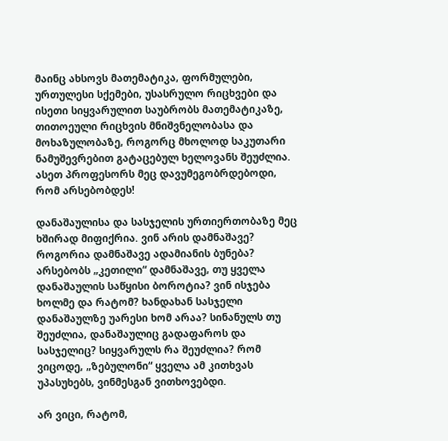მაინც ახსოვს მათემატიკა, ფორმულები, ურთულესი სქემები, უსასრულო რიცხვები და ისეთი სიყვარულით საუბრობს მათემატიკაზე, თითოეული რიცხვის მნიშვნელობასა და მოხაზულობაზე, როგორც მხოლოდ საკუთარი ნამუშევრებით გატაცებულ ხელოვანს შეუძლია. ასეთ პროფესორს მეც დავუმეგობრდებოდი, რომ არსებობდეს!

დანაშაულისა და სასჯელის ურთიერთობაზე მეც ხშირად მიფიქრია. ვინ არის დამნაშავე? როგორია დამნაშავე ადამიანის ბუნება? არსებობს „კეთილი“ დამნაშავე, თუ ყველა დანაშაულის საწყისი ბოროტია? ვინ ისჯება ხოლმე და რატომ? ხანდახან სასჯელი დანაშაულზე უარესი ხომ არაა? სინანულს თუ შეუძლია, დანაშაულიც გადაფაროს და სასჯელიც? სიყვარულს რა შეუძლია? რომ ვიცოდე, „ზებულონი“ ყველა ამ კითხვას უპასუხებს, ვინმესგან ვითხოვებდი.

არ ვიცი, რატომ,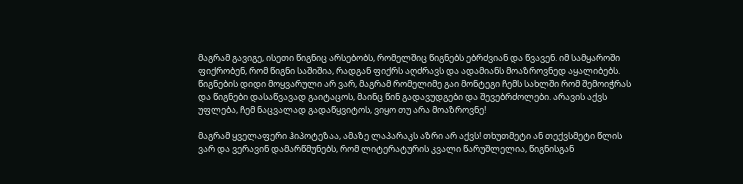მაგრამ გავიგე, ისეთი წიგნიც არსებობს, რომელშიც წიგნებს ებრძვიან და წვავენ. იმ სამყაროში ფიქრობენ, რომ წიგნი საშიშია, რადგან ფიქრს აღძრავს და ადამიანს მოაზროვნედ აყალიბებს. წიგნების დიდი მოყვარული არ ვარ, მაგრამ რომელიმე გაი მონტეგი ჩემს სახლში რომ შემოიჭრას და წიგნები დასაწვავად გაიტაცოს, მაინც წინ გადავუდგები და შევებრძოლები. არავის აქვს უფლება, ჩემ ნაცვალად გადაწყვიტოს, ვიყო თუ არა მოაზროვნე!

მაგრამ ყველაფერი ჰიპოტეზაა, ამაზე ლაპარაკს აზრი არ აქვს! თხუთმეტი ან თექვსმეტი წლის ვარ და ვერავინ დამარწმუნებს, რომ ლიტერატურის კვალი წარუშლელია, წიგნისგან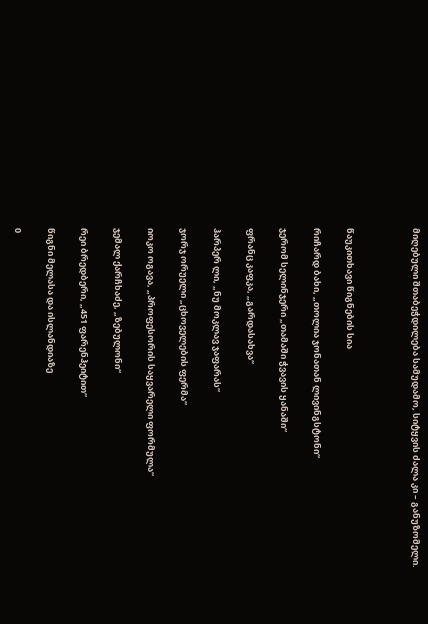მიღებული შთაბეჭდილება სამუდამო, სიტყვის ძალა კი – განუზომელი.



წაუკითხავი წიგნების სია

რიჩარდ ბახი, „თოლია ჯონათან ლივინგსტონი“

ჯერომ სელინჯერი „თამაში ჭვავის ყანაში“

ფრანც კაფკა, „გარდასახვა“

ჰარპერ ლი, „ნუ მოკლავ ჯაფარას“

ჯორჯ ორუელი „ცხოველების ფერმა“

იოკო ოგავა, „პროფესორის საყვარელი ფორმულა“

ჯემალ ქარჩხაძე, „ზებულონი“

რეი ბრედბერი, „451 ფარენჰეიტით“

წიგნი მელასა და ისლანდიაზე

0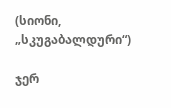(სიონი, „სკუგაბალდური“)

ჯერ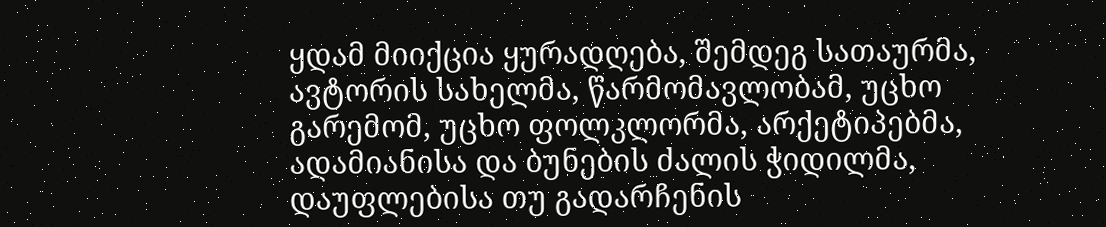ყდამ მიიქცია ყურადღება, შემდეგ სათაურმა, ავტორის სახელმა, წარმომავლობამ, უცხო გარემომ, უცხო ფოლკლორმა, არქეტიპებმა, ადამიანისა და ბუნების ძალის ჭიდილმა, დაუფლებისა თუ გადარჩენის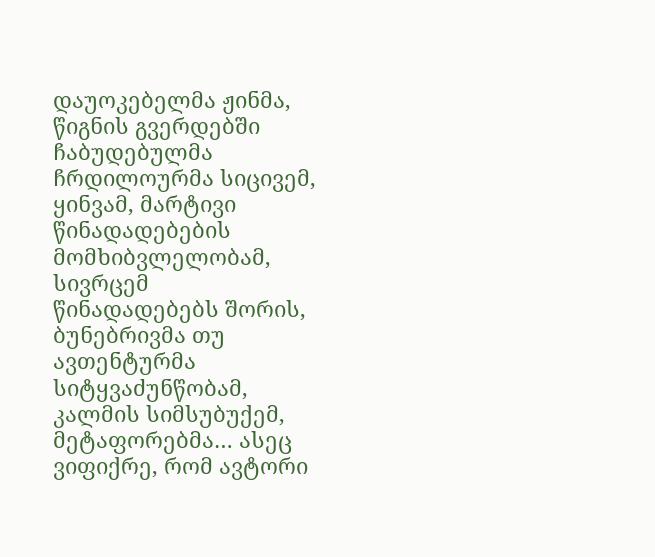დაუოკებელმა ჟინმა, წიგნის გვერდებში ჩაბუდებულმა ჩრდილოურმა სიცივემ, ყინვამ, მარტივი წინადადებების მომხიბვლელობამ, სივრცემ წინადადებებს შორის, ბუნებრივმა თუ ავთენტურმა სიტყვაძუნწობამ, კალმის სიმსუბუქემ, მეტაფორებმა… ასეც ვიფიქრე, რომ ავტორი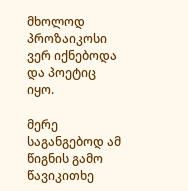მხოლოდ პროზაიკოსი ვერ იქნებოდა და პოეტიც იყო.

მერე საგანგებოდ ამ წიგნის გამო წავიკითხე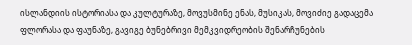ისლანდიის ისტორიასა და კულტურაზე, მოვუსმინე ენას, მუსიკას, მოვიძიე გადაცემა ფლორასა და ფაუნაზე, გავიგე ბუნებრივი მემკვიდრეობის შენარჩუნების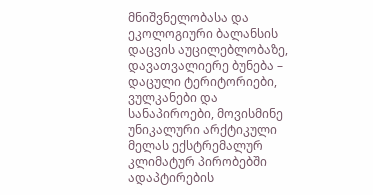მნიშვნელობასა და ეკოლოგიური ბალანსის დაცვის აუცილებლობაზე, დავათვალიერე ბუნება – დაცული ტერიტორიები, ვულკანები და სანაპიროები, მოვისმინე უნიკალური არქტიკული მელას ექსტრემალურ კლიმატურ პირობებში ადაპტირების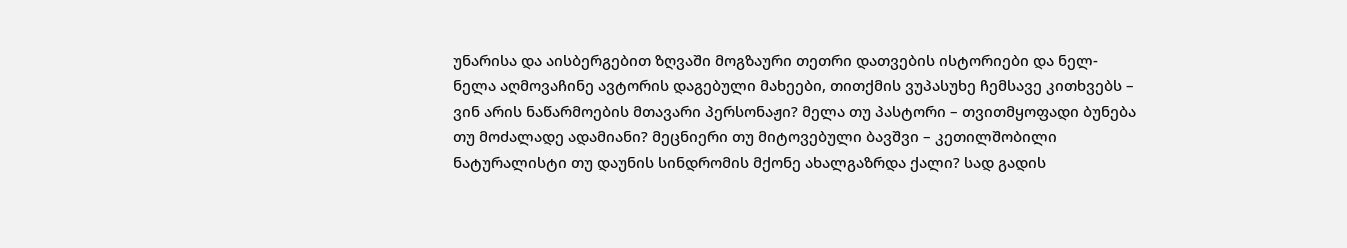უნარისა და აისბერგებით ზღვაში მოგზაური თეთრი დათვების ისტორიები და ნელ-ნელა აღმოვაჩინე ავტორის დაგებული მახეები, თითქმის ვუპასუხე ჩემსავე კითხვებს – ვინ არის ნაწარმოების მთავარი პერსონაჟი? მელა თუ პასტორი – თვითმყოფადი ბუნება თუ მოძალადე ადამიანი? მეცნიერი თუ მიტოვებული ბავშვი – კეთილშობილი ნატურალისტი თუ დაუნის სინდრომის მქონე ახალგაზრდა ქალი? სად გადის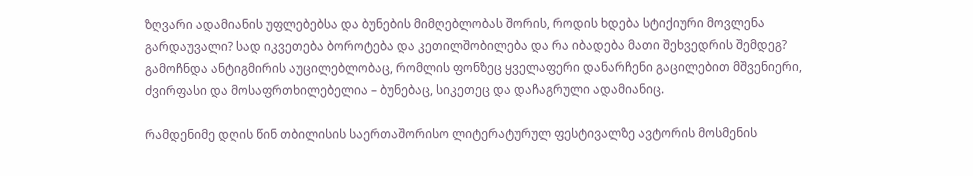ზღვარი ადამიანის უფლებებსა და ბუნების მიმღებლობას შორის, როდის ხდება სტიქიური მოვლენა გარდაუვალი? სად იკვეთება ბოროტება და კეთილშობილება და რა იბადება მათი შეხვედრის შემდეგ? გამოჩნდა ანტიგმირის აუცილებლობაც, რომლის ფონზეც ყველაფერი დანარჩენი გაცილებით მშვენიერი, ძვირფასი და მოსაფრთხილებელია – ბუნებაც, სიკეთეც და დაჩაგრული ადამიანიც.

რამდენიმე დღის წინ თბილისის საერთაშორისო ლიტერატურულ ფესტივალზე ავტორის მოსმენის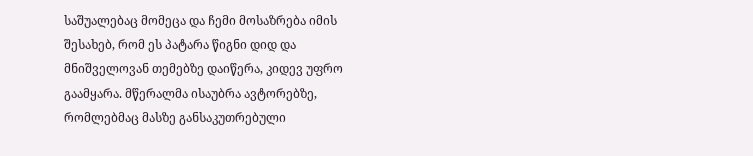საშუალებაც მომეცა და ჩემი მოსაზრება იმის შესახებ, რომ ეს პატარა წიგნი დიდ და მნიშველოვან თემებზე დაიწერა, კიდევ უფრო გაამყარა. მწერალმა ისაუბრა ავტორებზე, რომლებმაც მასზე განსაკუთრებული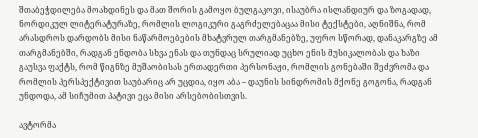შთაბეჭდილება მოახდინეს და მათ შორის გამოყო ბულგაკოვი, ისაუბრა ისლანდიურ და ზოგადად, ნორდიკულ ლიტერატურაზე, რომლის ლოგიკური გაგრძელებაცაა მისი ტექსტები, აღნიშნა, რომ არასდროს დარდობს მისი ნაწარმოებების მხატვრულ თარგმანებზე, უფრო სწორად, დანაკარგზე ამ თარგმანებში, რადგან ენდობა სხვა ენას და თუნდაც სრულიად უცხო ენის მუსიკალობას და ხაზი გაუსვა ფაქტს, რომ წიგნზე მუშაობისას ერთადერთი პერსონაჟი, რომლის გონებაში შეძვრომა და რომლის პერსპექტივით საუბარიც არ უცდია, იყო აბა – დაუნის სინდრომის მქონე გოგონა, რადგან უნდოდა, ამ სიჩუმით პატივი ეცა მისი არსებობისთვის.

ავტორმა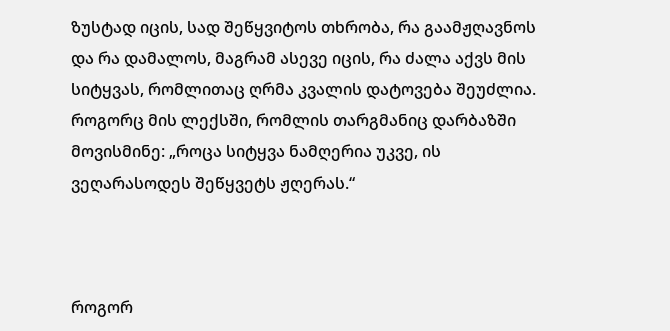ზუსტად იცის, სად შეწყვიტოს თხრობა, რა გაამჟღავნოს და რა დამალოს, მაგრამ ასევე იცის, რა ძალა აქვს მის სიტყვას, რომლითაც ღრმა კვალის დატოვება შეუძლია. როგორც მის ლექსში, რომლის თარგმანიც დარბაზში მოვისმინე: „როცა სიტყვა ნამღერია უკვე, ის ვეღარასოდეს შეწყვეტს ჟღერას.“



როგორ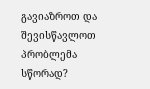გავიაზროთ და შევისწავლოთ პრობლემა სწორად?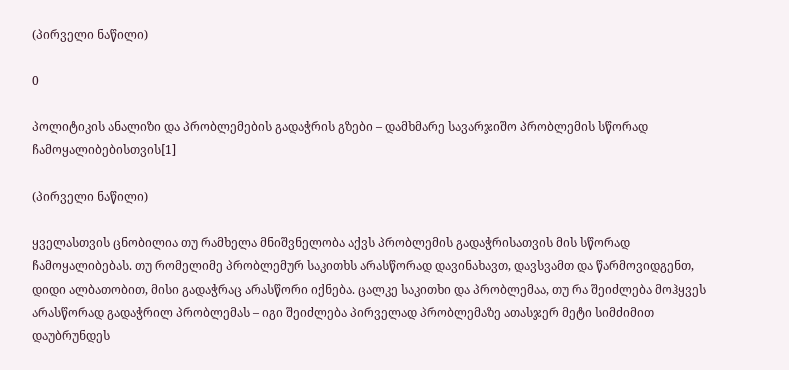(პირველი ნაწილი)

0

პოლიტიკის ანალიზი და პრობლემების გადაჭრის გზები – დამხმარე სავარჯიშო პრობლემის სწორად ჩამოყალიბებისთვის[1]

(პირველი ნაწილი)

ყველასთვის ცნობილია თუ რამხელა მნიშვნელობა აქვს პრობლემის გადაჭრისათვის მის სწორად ჩამოყალიბებას. თუ რომელიმე პრობლემურ საკითხს არასწორად დავინახავთ, დავსვამთ და წარმოვიდგენთ, დიდი ალბათობით, მისი გადაჭრაც არასწორი იქნება. ცალკე საკითხი და პრობლემაა, თუ რა შეიძლება მოჰყვეს არასწორად გადაჭრილ პრობლემას – იგი შეიძლება პირველად პრობლემაზე ათასჯერ მეტი სიმძიმით დაუბრუნდეს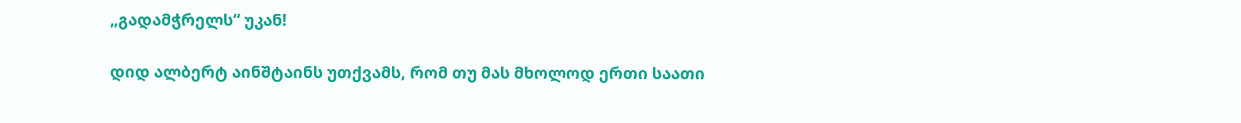„გადამჭრელს“ უკან!

დიდ ალბერტ აინშტაინს უთქვამს, რომ თუ მას მხოლოდ ერთი საათი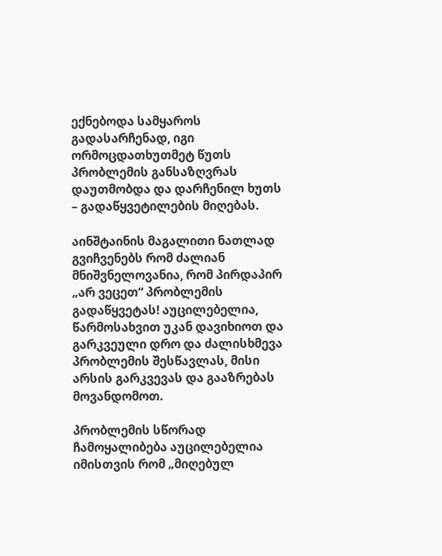ექნებოდა სამყაროს გადასარჩენად, იგი ორმოცდათხუთმეტ წუთს პრობლემის განსაზღვრას დაუთმობდა და დარჩენილ ხუთს – გადაწყვეტილების მიღებას.

აინშტაინის მაგალითი ნათლად გვიჩვენებს რომ ძალიან მნიშვნელოვანია, რომ პირდაპირ „არ ვეცეთ“ პრობლემის გადაწყვეტას! აუცილებელია, წარმოსახვით უკან დავიხიოთ და გარკვეული დრო და ძალისხმევა პრობლემის შესწავლას, მისი არსის გარკვევას და გააზრებას მოვანდომოთ.

პრობლემის სწორად ჩამოყალიბება აუცილებელია იმისთვის რომ „მიღებულ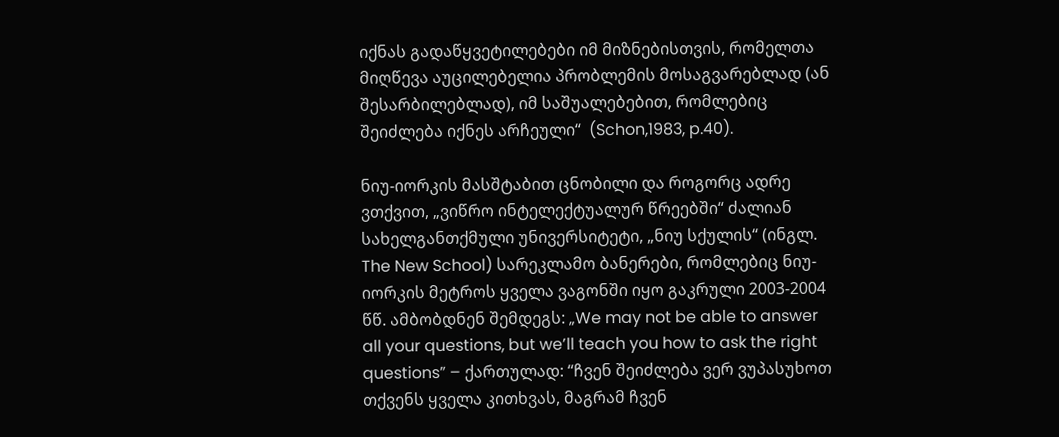იქნას გადაწყვეტილებები იმ მიზნებისთვის, რომელთა მიღწევა აუცილებელია პრობლემის მოსაგვარებლად (ან შესარბილებლად), იმ საშუალებებით, რომლებიც შეიძლება იქნეს არჩეული“  (Schon,1983, p.40).

ნიუ-იორკის მასშტაბით ცნობილი და როგორც ადრე ვთქვით, „ვიწრო ინტელექტუალურ წრეებში“ ძალიან სახელგანთქმული უნივერსიტეტი, „ნიუ სქულის“ (ინგლ. The New School) სარეკლამო ბანერები, რომლებიც ნიუ-იორკის მეტროს ყველა ვაგონში იყო გაკრული 2003-2004 წწ. ამბობდნენ შემდეგს: „We may not be able to answer all your questions, but we’ll teach you how to ask the right questions” – ქართულად: “ჩვენ შეიძლება ვერ ვუპასუხოთ თქვენს ყველა კითხვას, მაგრამ ჩვენ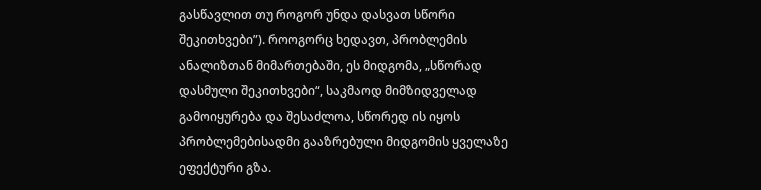გასწავლით თუ როგორ უნდა დასვათ სწორი შეკითხვები”). როოგორც ხედავთ, პრობლემის ანალიზთან მიმართებაში, ეს მიდგომა, „სწორად დასმული შეკითხვები“, საკმაოდ მიმზიდველად გამოიყურება და შესაძლოა, სწორედ ის იყოს პრობლემებისადმი გააზრებული მიდგომის ყველაზე ეფექტური გზა.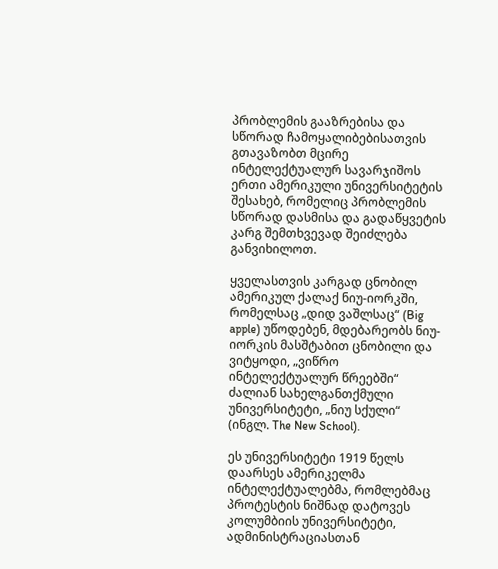პრობლემის გააზრებისა და სწორად ჩამოყალიბებისათვის გთავაზობთ მცირე ინტელექტუალურ სავარჯიშოს ერთი ამერიკული უნივერსიტეტის შესახებ, რომელიც პრობლემის სწორად დასმისა და გადაწყვეტის კარგ შემთხვევად შეიძლება განვიხილოთ.

ყველასთვის კარგად ცნობილ ამერიკულ ქალაქ ნიუ-იორკში, რომელსაც „დიდ ვაშლსაც“ (Big apple) უწოდებენ, მდებარეობს ნიუ-იორკის მასშტაბით ცნობილი და ვიტყოდი, „ვიწრო ინტელექტუალურ წრეებში“ ძალიან სახელგანთქმული უნივერსიტეტი, „ნიუ სქული“ (ინგლ. The New School).

ეს უნივერსიტეტი 1919 წელს დაარსეს ამერიკელმა ინტელექტუალებმა, რომლებმაც პროტესტის ნიშნად დატოვეს კოლუმბიის უნივერსიტეტი, ადმინისტრაციასთან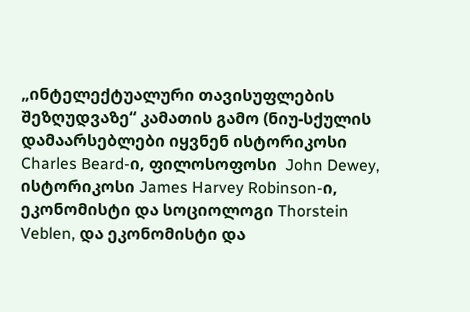„ინტელექტუალური თავისუფლების შეზღუდვაზე“ კამათის გამო (ნიუ-სქულის დამაარსებლები იყვნენ ისტორიკოსი Charles Beard-ი, ფილოსოფოსი  John Dewey, ისტორიკოსი James Harvey Robinson-ი, ეკონომისტი და სოციოლოგი Thorstein Veblen, და ეკონომისტი და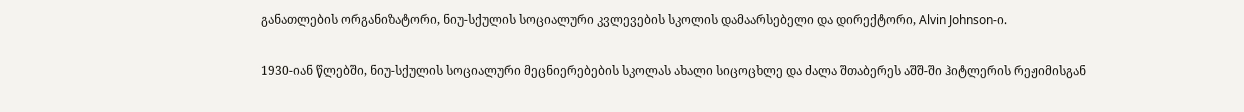განათლების ორგანიზატორი, ნიუ-სქულის სოციალური კვლევების სკოლის დამაარსებელი და დირექტორი, Alvin Johnson-ი.

1930-იან წლებში, ნიუ-სქულის სოციალური მეცნიერებების სკოლას ახალი სიცოცხლე და ძალა შთაბერეს აშშ-ში ჰიტლერის რეჟიმისგან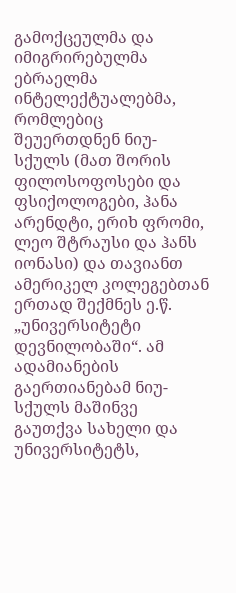გამოქცეულმა და იმიგრირებულმა ებრაელმა ინტელექტუალებმა, რომლებიც შეუერთდნენ ნიუ-სქულს (მათ შორის ფილოსოფოსები და ფსიქოლოგები, ჰანა არენდტი, ერიხ ფრომი, ლეო შტრაუსი და ჰანს იონასი) და თავიანთ ამერიკელ კოლეგებთან ერთად შექმნეს ე.წ. „უნივერსიტეტი დევნილობაში“. ამ ადამიანების გაერთიანებამ ნიუ-სქულს მაშინვე გაუთქვა სახელი და უნივერსიტეტს,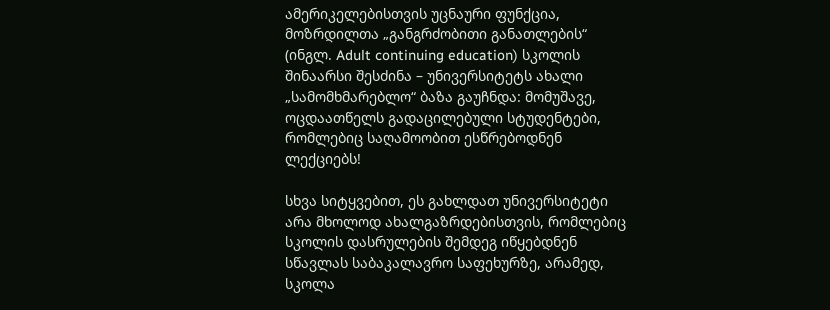ამერიკელებისთვის უცნაური ფუნქცია, მოზრდილთა „განგრძობითი განათლების“ (ინგლ. Adult continuing education) სკოლის შინაარსი შესძინა – უნივერსიტეტს ახალი „სამომხმარებლო“ ბაზა გაუჩნდა: მომუშავე, ოცდაათწელს გადაცილებული სტუდენტები, რომლებიც საღამოობით ესწრებოდნენ ლექციებს!

სხვა სიტყვებით, ეს გახლდათ უნივერსიტეტი არა მხოლოდ ახალგაზრდებისთვის, რომლებიც სკოლის დასრულების შემდეგ იწყებდნენ სწავლას საბაკალავრო საფეხურზე, არამედ, სკოლა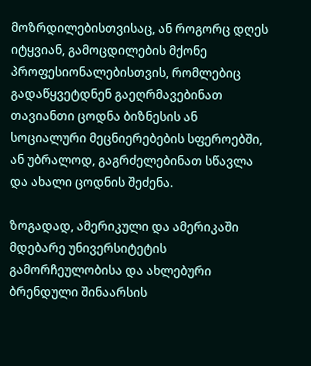მოზრდილებისთვისაც, ან როგორც დღეს იტყვიან, გამოცდილების მქონე პროფესიონალებისთვის, რომლებიც გადაწყვეტდნენ გაეღრმავებინათ თავიანთი ცოდნა ბიზნესის ან სოციალური მეცნიერებების სფეროებში, ან უბრალოდ, გაგრძელებინათ სწავლა და ახალი ცოდნის შეძენა.

ზოგადად, ამერიკული და ამერიკაში მდებარე უნივერსიტეტის გამორჩეულობისა და ახლებური ბრენდული შინაარსის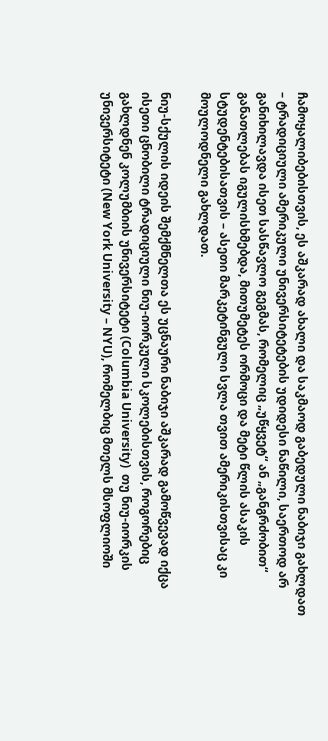ჩამოყალიბებისთვის, ეს აშკარად ახალი და საკმაოდ გაბედული ნაბიჯი გახლდათ – ტრადიციული ამერიკული უნივერსიტეტების უდიდესი ნაწილი, საერთოდ არ განიხილავდა ისეთ სასწავლო გეგმას, რომელიც „უწყვეტ“ ან „განგრძობით“ განათლებას იგულისხმებდა, მითუმეტეს ორმოცი და მეტი წლის ასაკის სტუდენტებისათვის – ასეთი მარკეტინგული სვლა თვით ამერიკისთვისაც კი მოულოდნელი გახლდათ.

ნიუ-სქულის იდეის შემქმნელთა ეს უცნაური ნაბიჯი აშკარად გამოწვევად იქცა ისეთი ცნობილი ტრადიციული ნიუ-იორკული სკოლებისთვის, როგორებიც გახლდნენ კოლუმბიის უნივერსიტეტი (Columbia University)  თუ ნიუ-იორკის უნივერსიტეტი (New York University – NYU), რომელბიც მთელს მსოფლიოში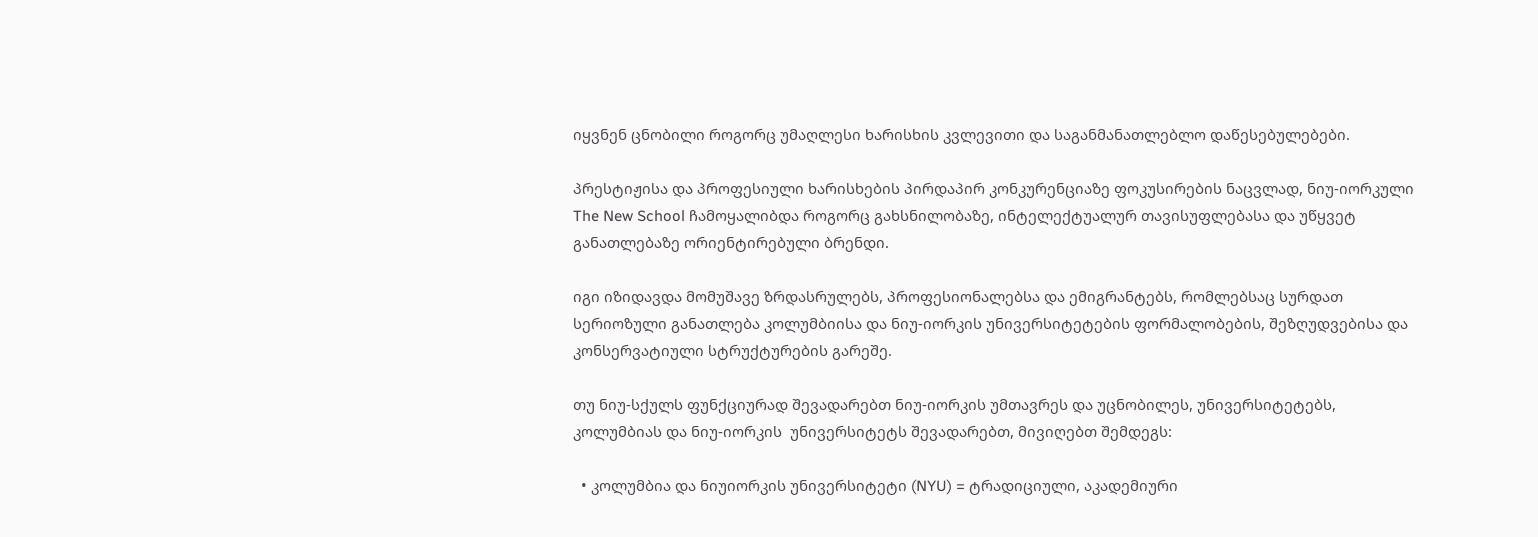იყვნენ ცნობილი როგორც უმაღლესი ხარისხის კვლევითი და საგანმანათლებლო დაწესებულებები.

პრესტიჟისა და პროფესიული ხარისხების პირდაპირ კონკურენციაზე ფოკუსირების ნაცვლად, ნიუ-იორკული The New School ჩამოყალიბდა როგორც გახსნილობაზე, ინტელექტუალურ თავისუფლებასა და უწყვეტ განათლებაზე ორიენტირებული ბრენდი.

იგი იზიდავდა მომუშავე ზრდასრულებს, პროფესიონალებსა და ემიგრანტებს, რომლებსაც სურდათ სერიოზული განათლება კოლუმბიისა და ნიუ-იორკის უნივერსიტეტების ფორმალობების, შეზღუდვებისა და კონსერვატიული სტრუქტურების გარეშე.

თუ ნიუ-სქულს ფუნქციურად შევადარებთ ნიუ-იორკის უმთავრეს და უცნობილეს, უნივერსიტეტებს, კოლუმბიას და ნიუ-იორკის  უნივერსიტეტს შევადარებთ, მივიღებთ შემდეგს:

  • კოლუმბია და ნიუიორკის უნივერსიტეტი (NYU) = ტრადიციული, აკადემიური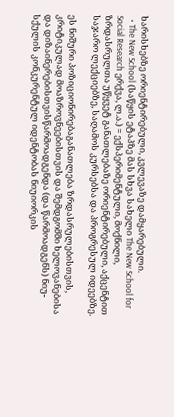ხარისხებზე ორიენტირებული, კვლევაზე დამყარებული.
  • The New School (საწყის ეტაპზე მას სხვა სახელი The New School for Social Research ერქვა, ლ.ა.) = ექსპერიმენტული, მოქნილი, ზრდასრულთა უწყვეტ განათლებაზე ორიენტირებული, აქცენტით საჯარო ლექციებზე, საღამოს კურსებსა და პროგრესულ იდეებზე.

ეს ნიშური პოზიციონირებაგანათლება ზრდასრულებისთვის, კრიტიკულად მოაზროვნეებისთვის და შემდგომში ხელოვანებისა და დიზაინერებისთვისწარმოადგენდა (და წარმოადგენს) ნიუ-სქულის კონკურენტულ იდენტობას ნიუიორკის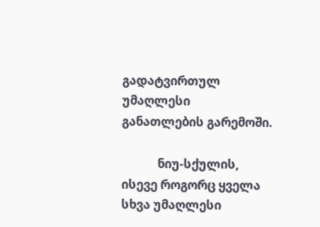გადატვირთულ უმაღლესი განათლების გარემოში.

            ნიუ-სქულის, ისევე როგორც ყველა სხვა უმაღლესი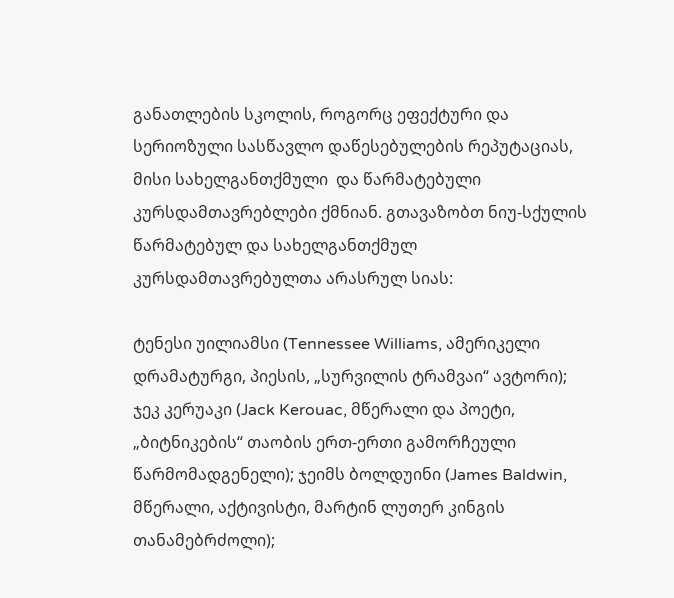განათლების სკოლის, როგორც ეფექტური და სერიოზული სასწავლო დაწესებულების რეპუტაციას, მისი სახელგანთქმული  და წარმატებული კურსდამთავრებლები ქმნიან. გთავაზობთ ნიუ-სქულის წარმატებულ და სახელგანთქმულ კურსდამთავრებულთა არასრულ სიას:

ტენესი უილიამსი (Tennessee Williams, ამერიკელი დრამატურგი, პიესის, „სურვილის ტრამვაი“ ავტორი); ჯეკ კერუაკი (Jack Kerouac, მწერალი და პოეტი, „ბიტნიკების“ თაობის ერთ-ერთი გამორჩეული წარმომადგენელი); ჯეიმს ბოლდუინი (James Baldwin, მწერალი, აქტივისტი, მარტინ ლუთერ კინგის თანამებრძოლი);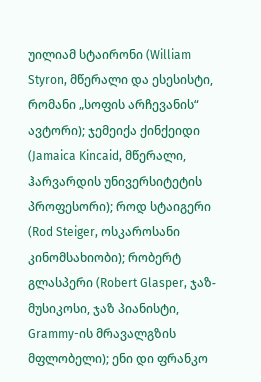უილიამ სტაირონი (William Styron, მწერალი და ესესისტი, რომანი „სოფის არჩევანის“ ავტორი); ჯემეიქა ქინქეიდი (Jamaica Kincaid, მწერალი, ჰარვარდის უნივერსიტეტის პროფესორი); როდ სტაიგერი (Rod Steiger, ოსკაროსანი კინომსახიობი); რობერტ გლასპერი (Robert Glasper, ჯაზ-მუსიკოსი, ჯაზ პიანისტი, Grammy-ის მრავალგზის მფლობელი); ენი დი ფრანკო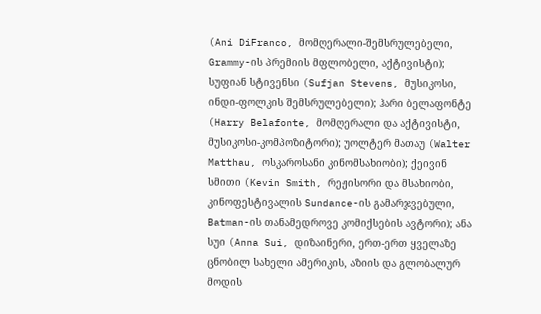(Ani DiFranco, მომღერალი-შემსრულებელი, Grammy-ის პრემიის მფლობელი, აქტივისტი); სუფიან სტივენსი (Sufjan Stevens, მუსიკოსი, ინდი-ფოლკის შემსრულებელი); ჰარი ბელაფონტე (Harry Belafonte, მომღერალი და აქტივისტი, მუსიკოსი-კომპოზიტორი); უოლტერ მათაუ (Walter Matthau, ოსკაროსანი კინომსახიობი); ქეივინ სმითი (Kevin Smith, რეჟისორი და მსახიობი, კინოფესტივალის Sundance-ის გამარჯვებული, Batman-ის თანამედროვე კომიქსების ავტორი); ანა სუი (Anna Sui, დიზაინერი, ერთ-ერთ ყველაზე ცნობილ სახელი ამერიკის, აზიის და გლობალურ მოდის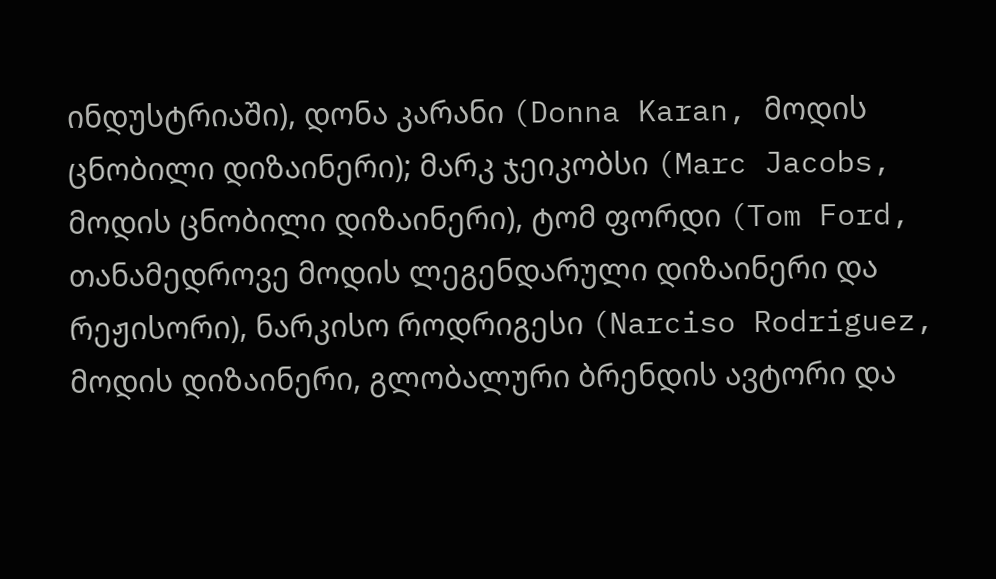ინდუსტრიაში), დონა კარანი (Donna Karan, მოდის ცნობილი დიზაინერი); მარკ ჯეიკობსი (Marc Jacobs, მოდის ცნობილი დიზაინერი), ტომ ფორდი (Tom Ford, თანამედროვე მოდის ლეგენდარული დიზაინერი და რეჟისორი), ნარკისო როდრიგესი (Narciso Rodriguez, მოდის დიზაინერი, გლობალური ბრენდის ავტორი და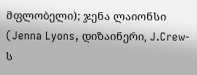მფლობელი); ჯენა ლაიონსი (Jenna Lyons, დიზაინერი, J.Crew-ს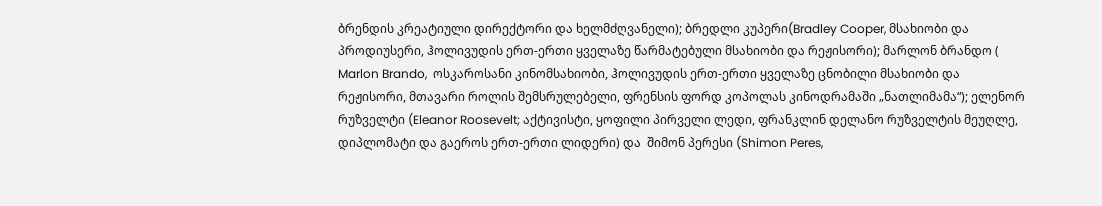ბრენდის კრეატიული დირექტორი და ხელმძღვანელი); ბრედლი კუპერი(Bradley Cooper, მსახიობი და პროდიუსერი, ჰოლივუდის ერთ-ერთი ყველაზე წარმატებული მსახიობი და რეჟისორი); მარლონ ბრანდო ( Marlon Brando,  ოსკაროსანი კინომსახიობი, ჰოლივუდის ერთ-ერთი ყველაზე ცნობილი მსახიობი და რეჟისორი, მთავარი როლის შემსრულებელი, ფრენსის ფორდ კოპოლას კინოდრამაში „ნათლიმამა“); ელენორ რუზველტი (Eleanor Roosevelt; აქტივისტი, ყოფილი პირველი ლედი, ფრანკლინ დელანო რუზველტის მეუღლე, დიპლომატი და გაეროს ერთ-ერთი ლიდერი) და  შიმონ პერესი (Shimon Peres,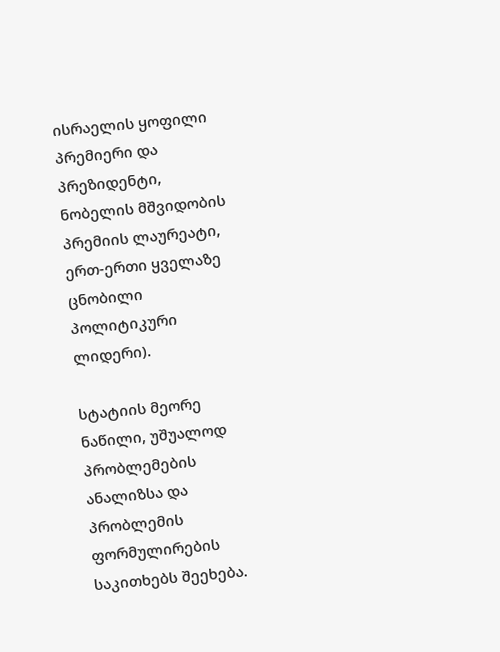ისრაელის ყოფილი პრემიერი და პრეზიდენტი, ნობელის მშვიდობის პრემიის ლაურეატი, ერთ-ერთი ყველაზე ცნობილი პოლიტიკური ლიდერი).

სტატიის მეორე ნაწილი, უშუალოდ პრობლემების ანალიზსა და პრობლემის ფორმულირების საკითხებს შეეხება.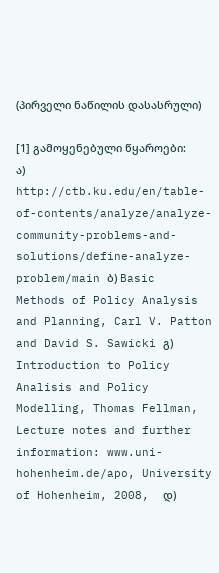(პირველი ნაწილის დასასრული)

[1] გამოყენებული წყაროები: ა) http://ctb.ku.edu/en/table-of-contents/analyze/analyze-community-problems-and-solutions/define-analyze-problem/main ბ) Basic Methods of Policy Analysis and Planning, Carl V. Patton and David S. Sawicki გ) Introduction to Policy Analisis and Policy Modelling, Thomas Fellman, Lecture notes and further information: www.uni-hohenheim.de/apo, University of Hohenheim, 2008,  დ)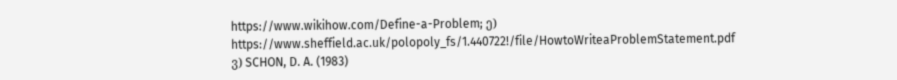https://www.wikihow.com/Define-a-Problem; ე) https://www.sheffield.ac.uk/polopoly_fs/1.440722!/file/HowtoWriteaProblemStatement.pdf ვ) SCHON, D. A. (1983)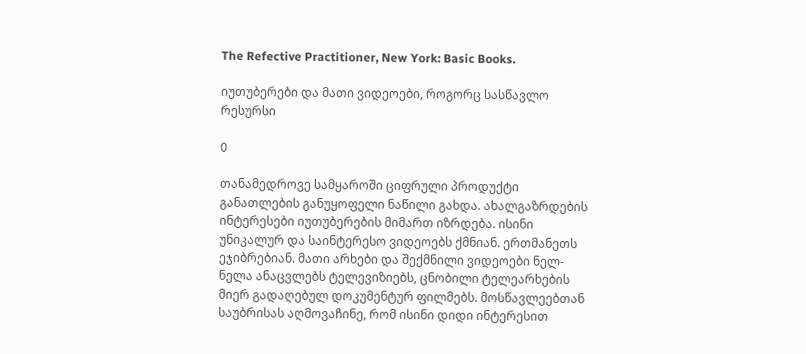The Refective Practitioner, New York: Basic Books.

იუთუბერები და მათი ვიდეოები, როგორც სასწავლო რესურსი

0

თანამედროვე სამყაროში ციფრული პროდუქტი განათლების განუყოფელი ნაწილი გახდა. ახალგაზრდების ინტერესები იუთუბერების მიმართ იზრდება. ისინი უნიკალურ და საინტერესო ვიდეოებს ქმნიან. ერთმანეთს ეჯიბრებიან. მათი არხები და შექმნილი ვიდეოები ნელ-ნელა ანაცვლებს ტელევიზიებს, ცნობილი ტელეარხების მიერ გადაღებულ დოკუმენტურ ფილმებს. მოსწავლეებთან საუბრისას აღმოვაჩინე, რომ ისინი დიდი ინტერესით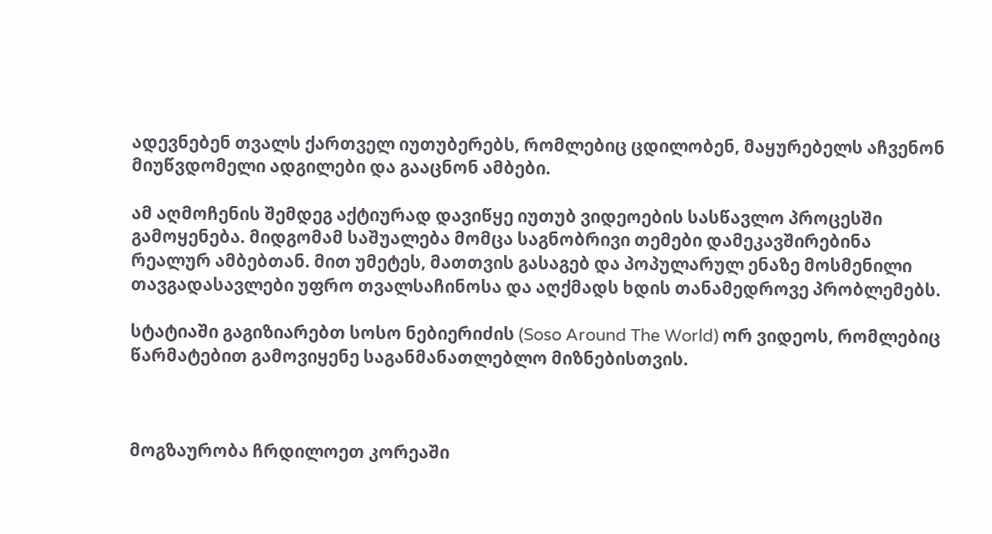ადევნებენ თვალს ქართველ იუთუბერებს, რომლებიც ცდილობენ, მაყურებელს აჩვენონ მიუწვდომელი ადგილები და გააცნონ ამბები.

ამ აღმოჩენის შემდეგ აქტიურად დავიწყე იუთუბ ვიდეოების სასწავლო პროცესში გამოყენება. მიდგომამ საშუალება მომცა საგნობრივი თემები დამეკავშირებინა რეალურ ამბებთან. მით უმეტეს, მათთვის გასაგებ და პოპულარულ ენაზე მოსმენილი თავგადასავლები უფრო თვალსაჩინოსა და აღქმადს ხდის თანამედროვე პრობლემებს.

სტატიაში გაგიზიარებთ სოსო ნებიერიძის (Soso Around The World) ორ ვიდეოს, რომლებიც წარმატებით გამოვიყენე საგანმანათლებლო მიზნებისთვის.



მოგზაურობა ჩრდილოეთ კორეაში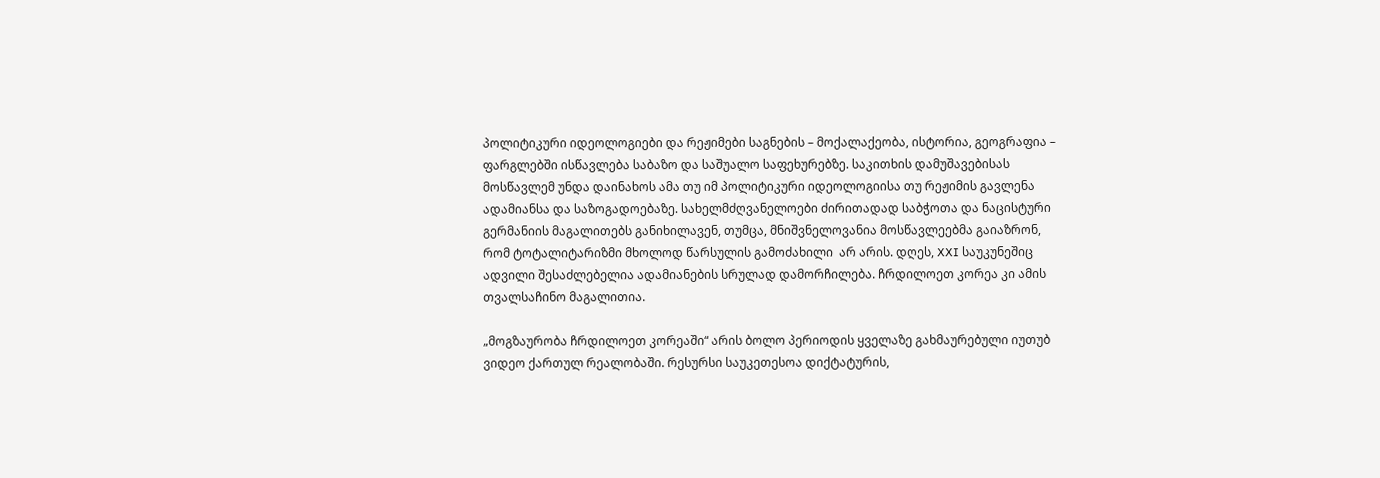პოლიტიკური იდეოლოგიები და რეჟიმები საგნების – მოქალაქეობა, ისტორია, გეოგრაფია – ფარგლებში ისწავლება საბაზო და საშუალო საფეხურებზე. საკითხის დამუშავებისას მოსწავლემ უნდა დაინახოს ამა თუ იმ პოლიტიკური იდეოლოგიისა თუ რეჟიმის გავლენა ადამიანსა და საზოგადოებაზე. სახელმძღვანელოები ძირითადად საბჭოთა და ნაცისტური გერმანიის მაგალითებს განიხილავენ, თუმცა, მნიშვნელოვანია მოსწავლეებმა გაიაზრონ, რომ ტოტალიტარიზმი მხოლოდ წარსულის გამოძახილი  არ არის. დღეს, XXI საუკუნეშიც ადვილი შესაძლებელია ადამიანების სრულად დამორჩილება. ჩრდილოეთ კორეა კი ამის თვალსაჩინო მაგალითია.

„მოგზაურობა ჩრდილოეთ კორეაში“ არის ბოლო პერიოდის ყველაზე გახმაურებული იუთუბ ვიდეო ქართულ რეალობაში. რესურსი საუკეთესოა დიქტატურის,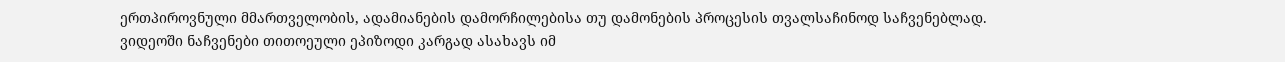ერთპიროვნული მმართველობის, ადამიანების დამორჩილებისა თუ დამონების პროცესის თვალსაჩინოდ საჩვენებლად. ვიდეოში ნაჩვენები თითოეული ეპიზოდი კარგად ასახავს იმ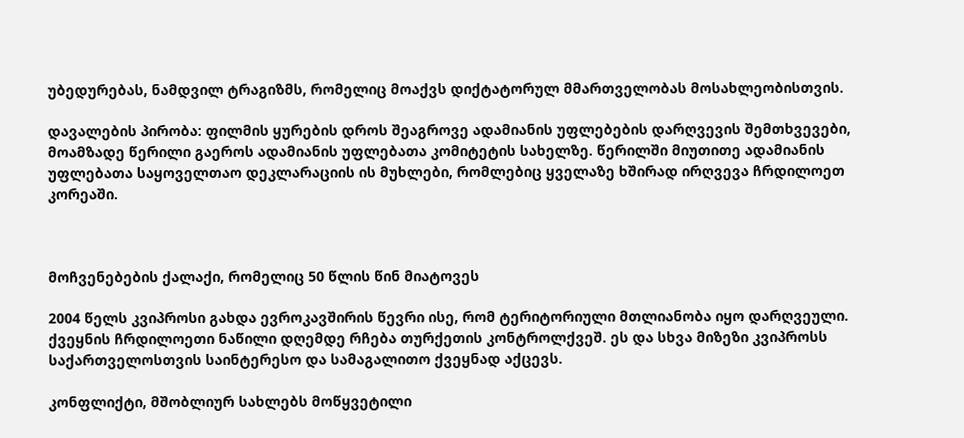უბედურებას, ნამდვილ ტრაგიზმს, რომელიც მოაქვს დიქტატორულ მმართველობას მოსახლეობისთვის.

დავალების პირობა: ფილმის ყურების დროს შეაგროვე ადამიანის უფლებების დარღვევის შემთხვევები, მოამზადე წერილი გაეროს ადამიანის უფლებათა კომიტეტის სახელზე. წერილში მიუთითე ადამიანის უფლებათა საყოველთაო დეკლარაციის ის მუხლები, რომლებიც ყველაზე ხშირად ირღვევა ჩრდილოეთ კორეაში.



მოჩვენებების ქალაქი, რომელიც 50 წლის წინ მიატოვეს

2004 წელს კვიპროსი გახდა ევროკავშირის წევრი ისე, რომ ტერიტორიული მთლიანობა იყო დარღვეული. ქვეყნის ჩრდილოეთი ნაწილი დღემდე რჩება თურქეთის კონტროლქვეშ. ეს და სხვა მიზეზი კვიპროსს საქართველოსთვის საინტერესო და სამაგალითო ქვეყნად აქცევს.

კონფლიქტი, მშობლიურ სახლებს მოწყვეტილი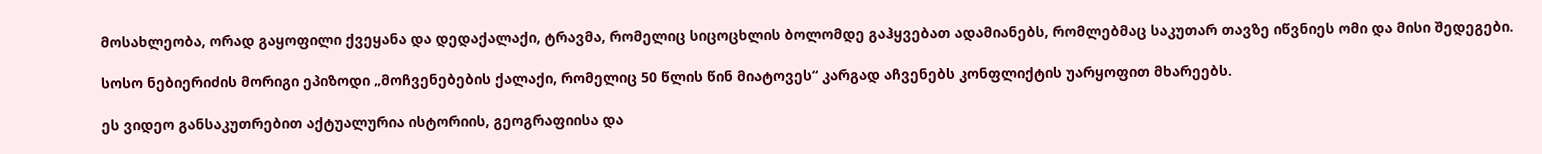მოსახლეობა, ორად გაყოფილი ქვეყანა და დედაქალაქი, ტრავმა, რომელიც სიცოცხლის ბოლომდე გაჰყვებათ ადამიანებს, რომლებმაც საკუთარ თავზე იწვნიეს ომი და მისი შედეგები.

სოსო ნებიერიძის მორიგი ეპიზოდი „მოჩვენებების ქალაქი, რომელიც 50 წლის წინ მიატოვეს“ კარგად აჩვენებს კონფლიქტის უარყოფით მხარეებს.

ეს ვიდეო განსაკუთრებით აქტუალურია ისტორიის, გეოგრაფიისა და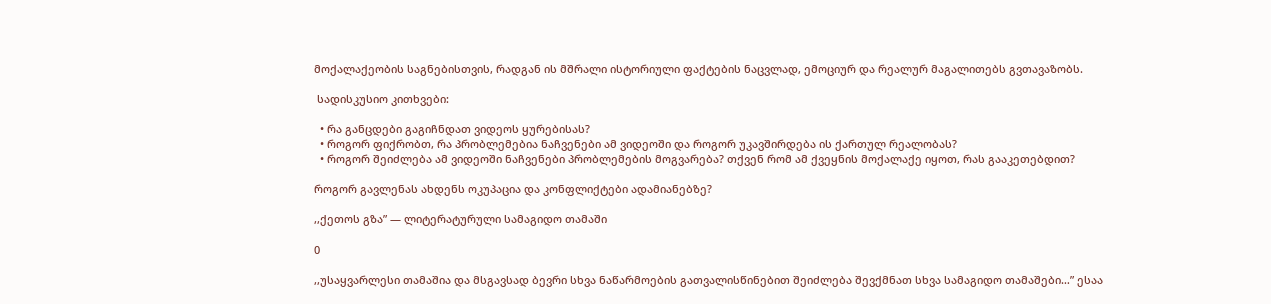მოქალაქეობის საგნებისთვის, რადგან ის მშრალი ისტორიული ფაქტების ნაცვლად, ემოციურ და რეალურ მაგალითებს გვთავაზობს.

 სადისკუსიო კითხვები:

  • რა განცდები გაგიჩნდათ ვიდეოს ყურებისას?
  • როგორ ფიქრობთ, რა პრობლემებია ნაჩვენები ამ ვიდეოში და როგორ უკავშირდება ის ქართულ რეალობას?
  • როგორ შეიძლება ამ ვიდეოში ნაჩვენები პრობლემების მოგვარება? თქვენ რომ ამ ქვეყნის მოქალაქე იყოთ, რას გააკეთებდით?

როგორ გავლენას ახდენს ოკუპაცია და კონფლიქტები ადამიანებზე?

,,ქეთოს გზა” — ლიტერატურული სამაგიდო თამაში

0

,,უსაყვარლესი თამაშია და მსგავსად ბევრი სხვა ნაწარმოების გათვალისწინებით შეიძლება შევქმნათ სხვა სამაგიდო თამაშები…” ესაა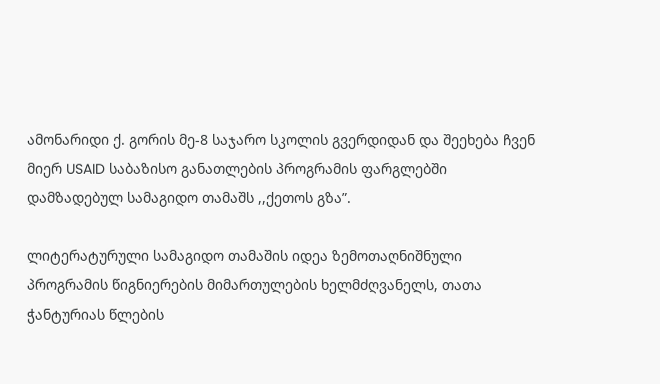ამონარიდი ქ. გორის მე-8 საჯარო სკოლის გვერდიდან და შეეხება ჩვენ მიერ USAID საბაზისო განათლების პროგრამის ფარგლებში დამზადებულ სამაგიდო თამაშს ,,ქეთოს გზა”.

ლიტერატურული სამაგიდო თამაშის იდეა ზემოთაღნიშნული პროგრამის წიგნიერების მიმართულების ხელმძღვანელს, თათა ჭანტურიას წლების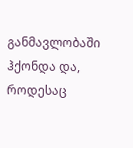განმავლობაში ჰქონდა და, როდესაც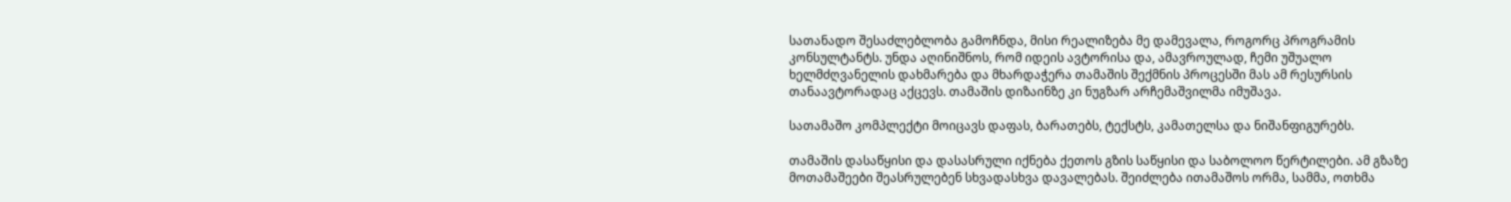სათანადო შესაძლებლობა გამოჩნდა, მისი რეალიზება მე დამევალა, როგორც პროგრამის კონსულტანტს. უნდა აღინიშნოს, რომ იდეის ავტორისა და, ამავროულად, ჩემი უშუალო ხელმძღვანელის დახმარება და მხარდაჭერა თამაშის შექმნის პროცესში მას ამ რესურსის თანაავტორადაც აქცევს. თამაშის დიზაინზე კი ნუგზარ არჩემაშვილმა იმუშავა.

სათამაშო კომპლექტი მოიცავს დაფას, ბარათებს, ტექსტს, კამათელსა და ნიშანფიგურებს.

თამაშის დასაწყისი და დასასრული იქნება ქეთოს გზის საწყისი და საბოლოო წერტილები. ამ გზაზე მოთამაშეები შეასრულებენ სხვადასხვა დავალებას. შეიძლება ითამაშოს ორმა, სამმა, ოთხმა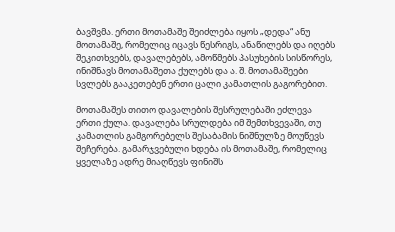ბავშვმა. ერთი მოთამაშე შეიძლება იყოს „დედა“ ანუ მოთამაშე, რომელიც იცავს წესრიგს, ანაწილებს და იღებს შეკითხვებს, დავალებებს, ამოწმებს პასუხების სისწორეს, ინიშნავს მოთამაშეთა ქულებს და ა. შ. მოთამაშეები სვლებს გააკეთებენ ერთი ცალი კამათლის გაგორებით.

მოთამაშეს თითო დავალების შესრულებაში ეძლევა ერთი ქულა. დავალება სრულდება იმ შემთხვევაში, თუ კამათლის გამგორებელს შესაბამის ნიშნულზე მოუწევს შეჩერება. გამარჯვებული ხდება ის მოთამაშე, რომელიც ყველაზე ადრე მიაღწევს ფინიშს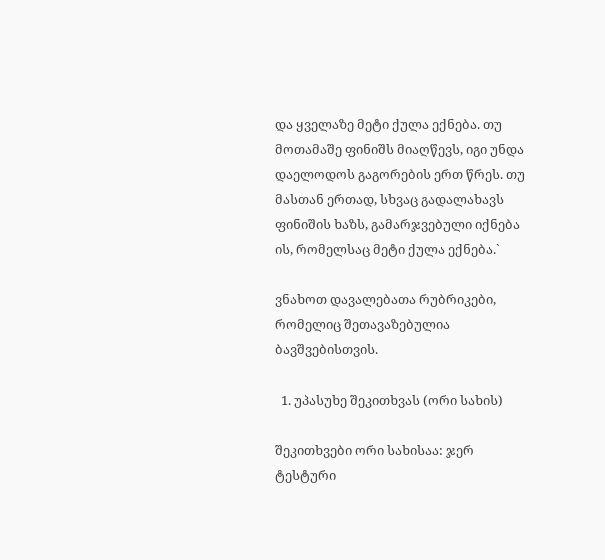და ყველაზე მეტი ქულა ექნება. თუ მოთამაშე ფინიშს მიაღწევს, იგი უნდა დაელოდოს გაგორების ერთ წრეს. თუ მასთან ერთად, სხვაც გადალახავს ფინიშის ხაზს, გამარჯვებული იქნება ის, რომელსაც მეტი ქულა ექნება.`

ვნახოთ დავალებათა რუბრიკები, რომელიც შეთავაზებულია ბავშვებისთვის.

  1. უპასუხე შეკითხვას (ორი სახის)

შეკითხვები ორი სახისაა: ჯერ ტესტური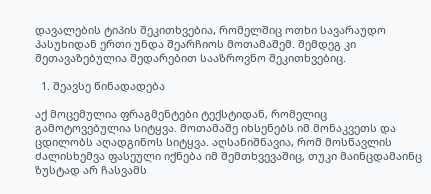დავალების ტიპის შეკითხვებია, რომელშიც ოთხი სავარაუდო პასუხიდან ერთი უნდა შეარჩიოს მოთამაშემ. შემდეგ კი შეთავაზებულია შედარებით სააზროვნო შეკითხვებიც.

  1. შეავსე წინადადება

აქ მოცემულია ფრაგმენტები ტექსტიდან, რომელიც გამოტოვებულია სიტყვა. მოთამაშე იხსენებს იმ მონაკვეთს და ცდილობს აღადგინოს სიტყვა. აღსანიშნავია, რომ მოსწავლის ძალისხემვა ფასეული იქნება იმ შემთხვევაშიც, თუკი მაინცდამაინც ზუსტად არ ჩასვამს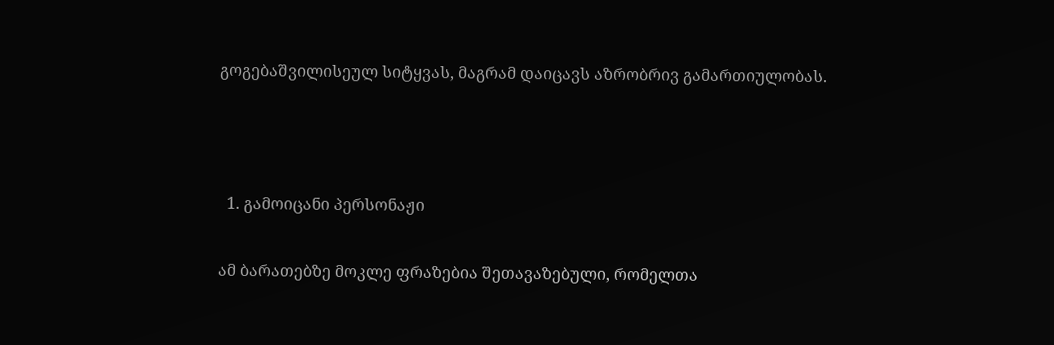გოგებაშვილისეულ სიტყვას, მაგრამ დაიცავს აზრობრივ გამართიულობას.



  1. გამოიცანი პერსონაჟი

ამ ბარათებზე მოკლე ფრაზებია შეთავაზებული, რომელთა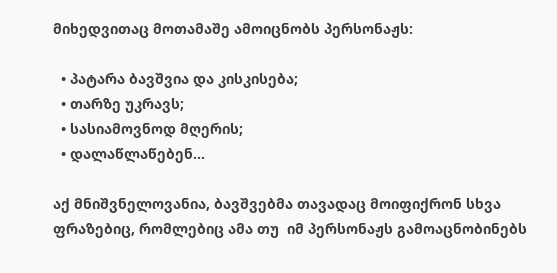მიხედვითაც მოთამაშე ამოიცნობს პერსონაჟს:

  • პატარა ბავშვია და კისკისება;
  • თარზე უკრავს;
  • სასიამოვნოდ მღერის;
  • დალაწლაწებენ…

აქ მნიშვნელოვანია, ბავშვებმა თავადაც მოიფიქრონ სხვა ფრაზებიც, რომლებიც ამა თუ  იმ პერსონაჟს გამოაცნობინებს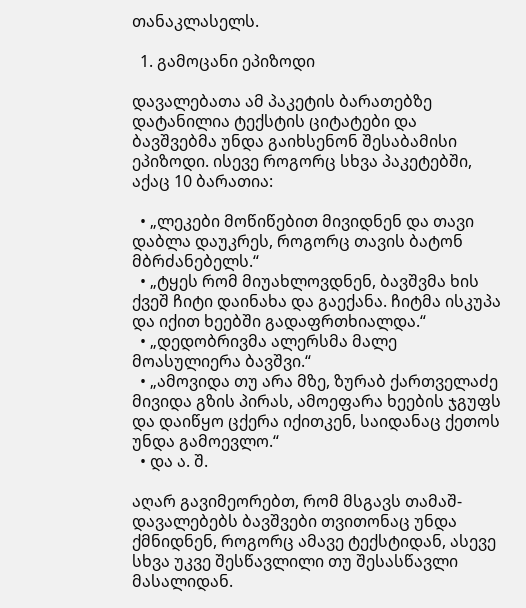თანაკლასელს.

  1. გამოცანი ეპიზოდი

დავალებათა ამ პაკეტის ბარათებზე დატანილია ტექსტის ციტატები და ბავშვებმა უნდა გაიხსენონ შესაბამისი ეპიზოდი. ისევე როგორც სხვა პაკეტებში, აქაც 10 ბარათია:

  • „ლეკები მოწიწებით მივიდნენ და თავი დაბლა დაუკრეს, როგორც თავის ბატონ მბრძანებელს.“
  • „ტყეს რომ მიუახლოვდნენ, ბავშვმა ხის ქვეშ ჩიტი დაინახა და გაექანა. ჩიტმა ისკუპა და იქით ხეებში გადაფრთხიალდა.“
  • „დედობრივმა ალერსმა მალე მოასულიერა ბავშვი.“
  • „ამოვიდა თუ არა მზე, ზურაბ ქართველაძე მივიდა გზის პირას, ამოეფარა ხეების ჯგუფს და დაიწყო ცქერა იქითკენ, საიდანაც ქეთოს უნდა გამოევლო.“
  • და ა. შ.

აღარ გავიმეორებთ, რომ მსგავს თამაშ-დავალებებს ბავშვები თვითონაც უნდა ქმნიდნენ, როგორც ამავე ტექსტიდან, ასევე სხვა უკვე შესწავლილი თუ შესასწავლი მასალიდან.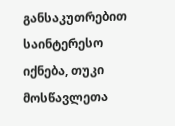განსაკუთრებით საინტერესო იქნება, თუკი მოსწავლეთა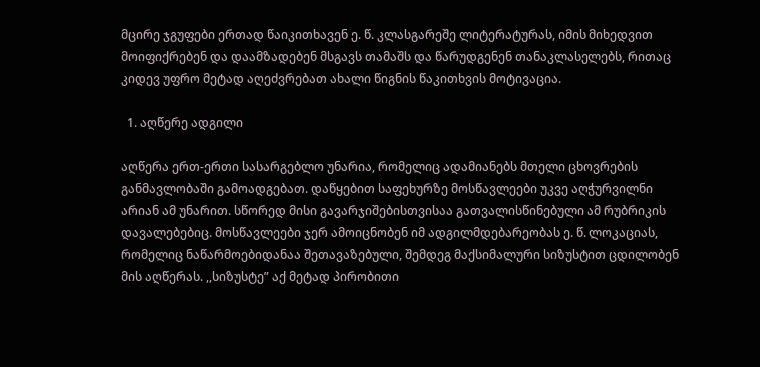მცირე ჯგუფები ერთად წაიკითხავენ ე. წ. კლასგარეშე ლიტერატურას, იმის მიხედვით მოიფიქრებენ და დაამზადებენ მსგავს თამაშს და წარუდგენენ თანაკლასელებს, რითაც კიდევ უფრო მეტად აღეძვრებათ ახალი წიგნის წაკითხვის მოტივაცია.

  1. აღწერე ადგილი

აღწერა ერთ-ერთი სასარგებლო უნარია, რომელიც ადამიანებს მთელი ცხოვრების განმავლობაში გამოადგებათ. დაწყებით საფეხურზე მოსწავლეები უკვე აღჭურვილნი არიან ამ უნარით. სწორედ მისი გავარჯიშებისთვისაა გათვალისწინებული ამ რუბრიკის დავალებებიც. მოსწავლეები ჯერ ამოიცნობენ იმ ადგილმდებარეობას ე. წ. ლოკაციას, რომელიც ნაწარმოებიდანაა შეთავაზებული, შემდეგ მაქსიმალური სიზუსტით ცდილობენ მის აღწერას. ,,სიზუსტე” აქ მეტად პირობითი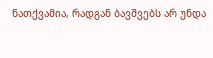ნათქვამია, რადგან ბავშვებს არ უნდა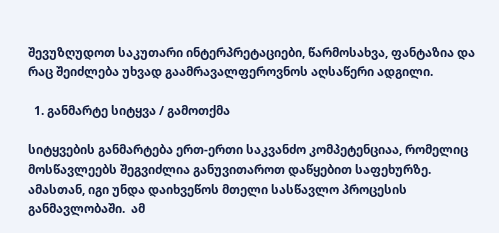შევუზღუდოთ საკუთარი ინტერპრეტაციები, წარმოსახვა, ფანტაზია და რაც შეიძლება უხვად გაამრავალფეროვნოს აღსაწერი ადგილი.

  1. განმარტე სიტყვა / გამოთქმა

სიტყვების განმარტება ერთ-ერთი საკვანძო კომპეტენციაა, რომელიც მოსწავლეებს შეგვიძლია განუვითაროთ დაწყებით საფეხურზე. ამასთან, იგი უნდა დაიხვეწოს მთელი სასწავლო პროცესის განმავლობაში.  ამ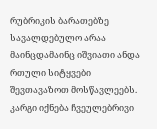რუბრიკის ბარათებზე სავალდებულო არაა მაინცდამაინც იშვიათი ანდა რთული სიტყვები შევთავაზოთ მოსწავლეებს. კარგი იქნება ჩვეულებრივი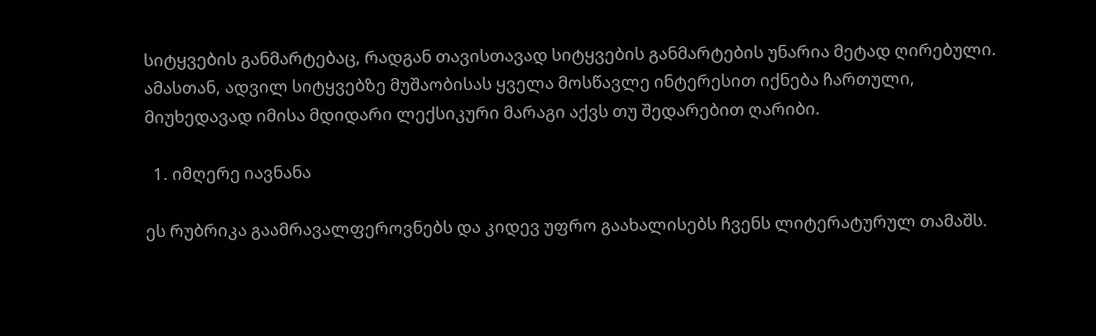სიტყვების განმარტებაც, რადგან თავისთავად სიტყვების განმარტების უნარია მეტად ღირებული. ამასთან, ადვილ სიტყვებზე მუშაობისას ყველა მოსწავლე ინტერესით იქნება ჩართული, მიუხედავად იმისა მდიდარი ლექსიკური მარაგი აქვს თუ შედარებით ღარიბი.

  1. იმღერე იავნანა

ეს რუბრიკა გაამრავალფეროვნებს და კიდევ უფრო გაახალისებს ჩვენს ლიტერატურულ თამაშს.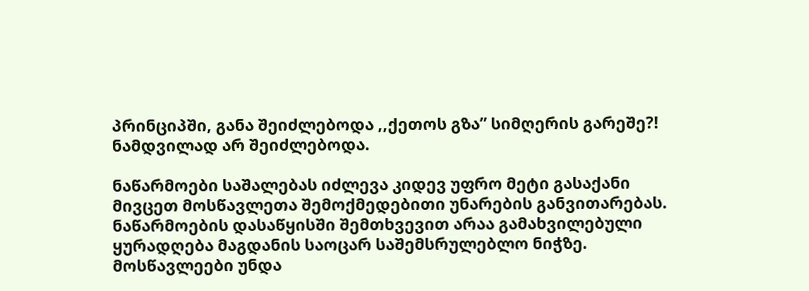პრინციპში, განა შეიძლებოდა ,,ქეთოს გზა” სიმღერის გარეშე?! ნამდვილად არ შეიძლებოდა.

ნაწარმოები საშალებას იძლევა კიდევ უფრო მეტი გასაქანი მივცეთ მოსწავლეთა შემოქმედებითი უნარების განვითარებას. ნაწარმოების დასაწყისში შემთხვევით არაა გამახვილებული ყურადღება მაგდანის საოცარ საშემსრულებლო ნიჭზე. მოსწავლეები უნდა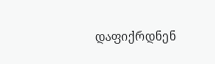დაფიქრდნენ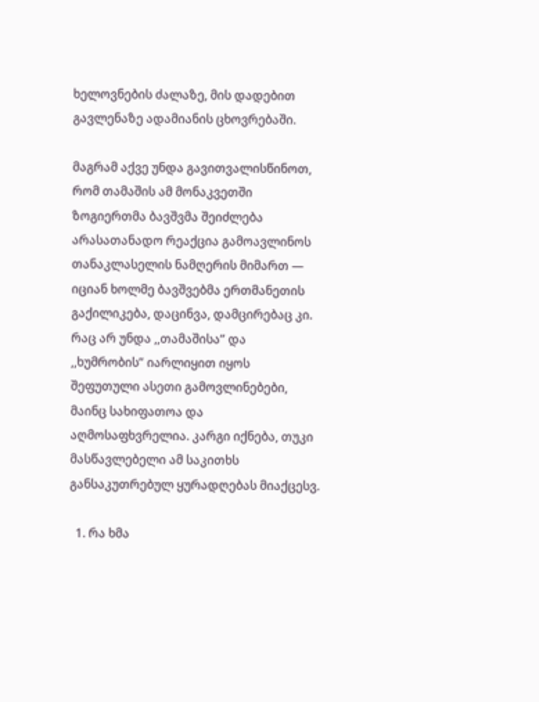ხელოვნების ძალაზე, მის დადებით გავლენაზე ადამიანის ცხოვრებაში.

მაგრამ აქვე უნდა გავითვალისწინოთ, რომ თამაშის ამ მონაკვეთში ზოგიერთმა ბავშვმა შეიძლება არასათანადო რეაქცია გამოავლინოს თანაკლასელის ნამღერის მიმართ — იციან ხოლმე ბავშვებმა ერთმანეთის გაქილიკება, დაცინვა, დამცირებაც კი. რაც არ უნდა ,,თამაშისა” და ,,ხუმრობის” იარლიყით იყოს შეფუთული ასეთი გამოვლინებები, მაინც სახიფათოა და აღმოსაფხვრელია. კარგი იქნება, თუკი მასწავლებელი ამ საკითხს განსაკუთრებულ ყურადღებას მიაქცესვ.

  1. რა ხმა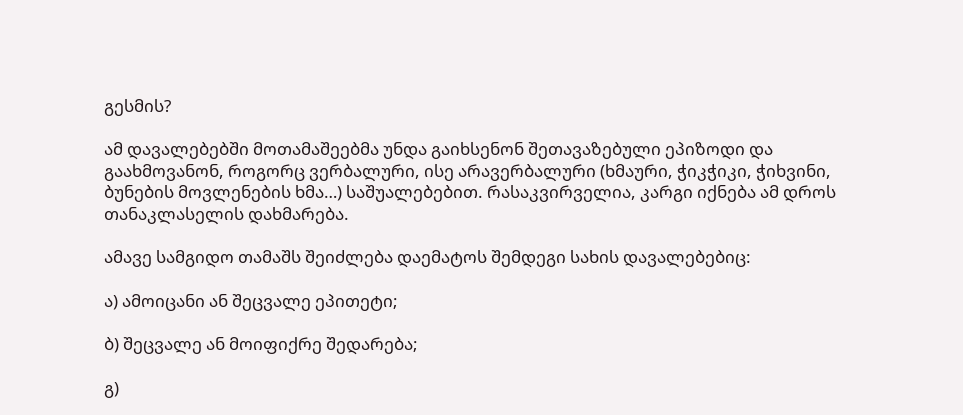გესმის?

ამ დავალებებში მოთამაშეებმა უნდა გაიხსენონ შეთავაზებული ეპიზოდი და გაახმოვანონ, როგორც ვერბალური, ისე არავერბალური (ხმაური, ჭიკჭიკი, ჭიხვინი, ბუნების მოვლენების ხმა…) საშუალებებით. რასაკვირველია, კარგი იქნება ამ დროს თანაკლასელის დახმარება.

ამავე სამგიდო თამაშს შეიძლება დაემატოს შემდეგი სახის დავალებებიც:

ა) ამოიცანი ან შეცვალე ეპითეტი;

ბ) შეცვალე ან მოიფიქრე შედარება;

გ)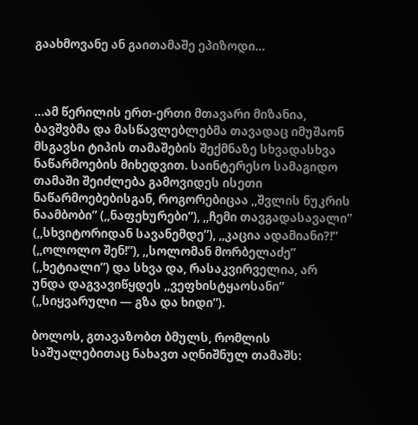გაახმოვანე ან გაითამაშე ეპიზოდი…



…ამ წერილის ერთ-ერთი მთავარი მიზანია, ბავშვბმა და მასწავლებლებმა თავადაც იმუშაონ მსგავსი ტიპის თამაშების შექმნაზე სხვადასხვა ნაწარმოების მიხედვით. საინტერესო სამაგიდო თამაში შეიძლება გამოვიდეს ისეთი ნაწარმოებებისგან, როგორებიცაა ,,შვლის ნუკრის ნაამბობი” (,,ნაფეხურები”), ,,ჩემი თავგადასავალი” (,,სხვიტორიდან სავანემდე”), ,,კაცია ადამიანი?!” (,,ოლოლო შენ!”), ,,სოლომან მორბელაძე” (,,ხეტიალი”) და სხვა და, რასაკვირველია, არ უნდა დაგვავიწყდეს ,,ვეფხისტყაოსანი” (,,სიყვარული — გზა და ხიდი”).

ბოლოს, გთავაზობთ ბმულს, რომლის საშუალებითაც ნახავთ აღნიშნულ თამაშს: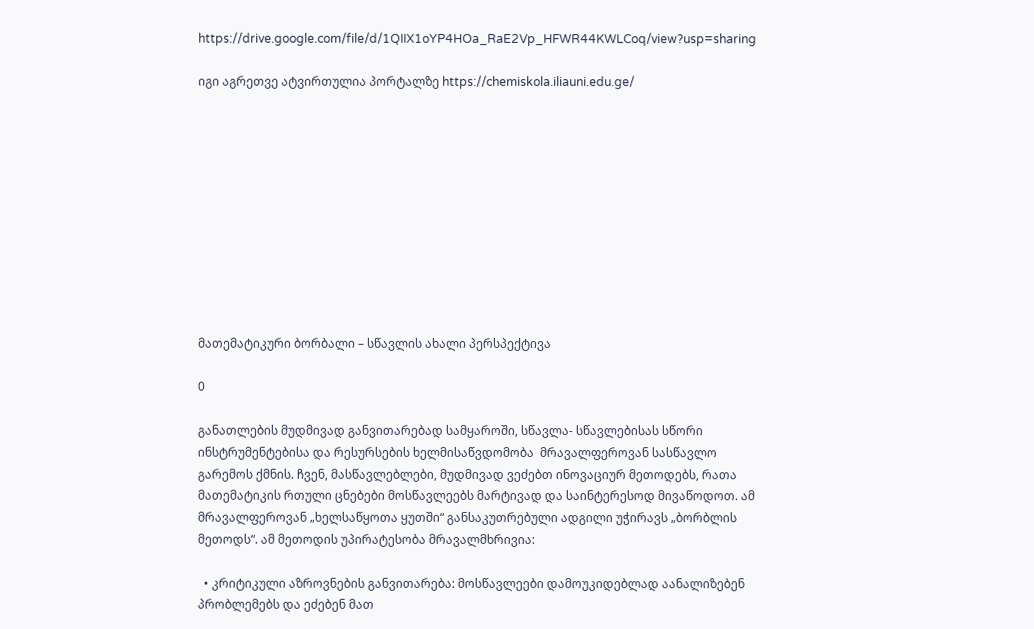https://drive.google.com/file/d/1QIIX1oYP4HOa_RaE2Vp_HFWR44KWLCoq/view?usp=sharing

იგი აგრეთვე ატვირთულია პორტალზე https://chemiskola.iliauni.edu.ge/











მათემატიკური ბორბალი – სწავლის ახალი პერსპექტივა

0

განათლების მუდმივად განვითარებად სამყაროში, სწავლა- სწავლებისას სწორი ინსტრუმენტებისა და რესურსების ხელმისაწვდომობა  მრავალფეროვან სასწავლო გარემოს ქმნის. ჩვენ, მასწავლებლები, მუდმივად ვეძებთ ინოვაციურ მეთოდებს, რათა მათემატიკის რთული ცნებები მოსწავლეებს მარტივად და საინტერესოდ მივაწოდოთ. ამ მრავალფეროვან „ხელსაწყოთა ყუთში“ განსაკუთრებული ადგილი უჭირავს „ბორბლის მეთოდს“. ამ მეთოდის უპირატესობა მრავალმხრივია:

  • კრიტიკული აზროვნების განვითარება: მოსწავლეები დამოუკიდებლად აანალიზებენ პრობლემებს და ეძებენ მათ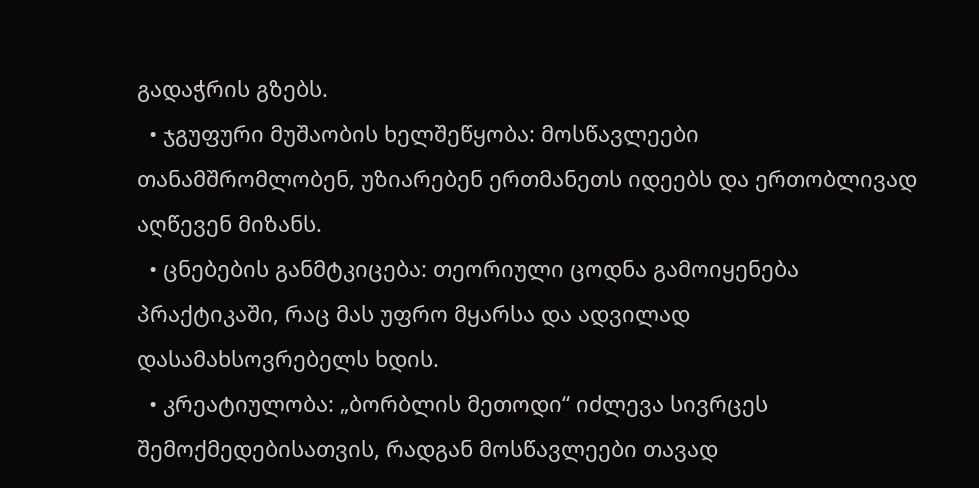გადაჭრის გზებს.
  • ჯგუფური მუშაობის ხელშეწყობა: მოსწავლეები თანამშრომლობენ, უზიარებენ ერთმანეთს იდეებს და ერთობლივად აღწევენ მიზანს.
  • ცნებების განმტკიცება: თეორიული ცოდნა გამოიყენება პრაქტიკაში, რაც მას უფრო მყარსა და ადვილად დასამახსოვრებელს ხდის.
  • კრეატიულობა: „ბორბლის მეთოდი“ იძლევა სივრცეს შემოქმედებისათვის, რადგან მოსწავლეები თავად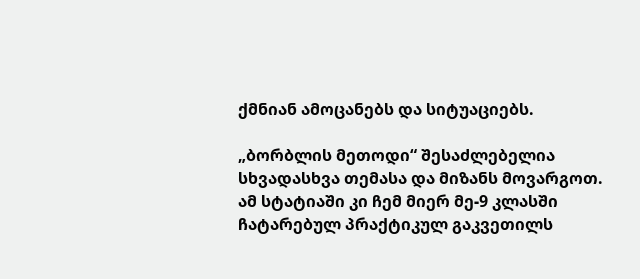ქმნიან ამოცანებს და სიტუაციებს.

„ბორბლის მეთოდი“ შესაძლებელია სხვადასხვა თემასა და მიზანს მოვარგოთ. ამ სტატიაში კი ჩემ მიერ მე-9 კლასში ჩატარებულ პრაქტიკულ გაკვეთილს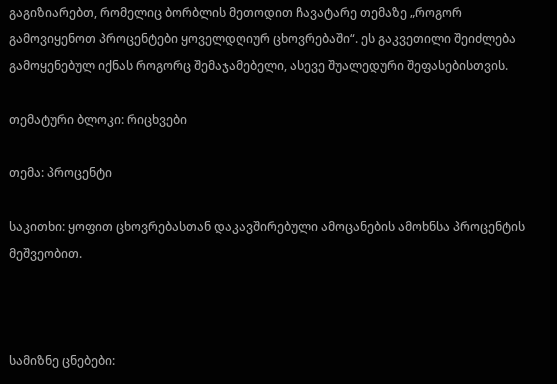გაგიზიარებთ, რომელიც ბორბლის მეთოდით ჩავატარე თემაზე „როგორ გამოვიყენოთ პროცენტები ყოველდღიურ ცხოვრებაში“. ეს გაკვეთილი შეიძლება გამოყენებულ იქნას როგორც შემაჯამებელი, ასევე შუალედური შეფასებისთვის.

თემატური ბლოკი: რიცხვები

თემა: პროცენტი

საკითხი: ყოფით ცხოვრებასთან დაკავშირებული ამოცანების ამოხნსა პროცენტის მეშვეობით.



სამიზნე ცნებები: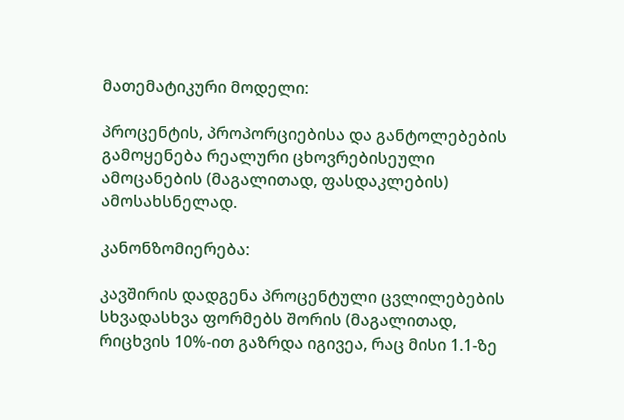მათემატიკური მოდელი:

პროცენტის, პროპორციებისა და განტოლებების გამოყენება რეალური ცხოვრებისეული ამოცანების (მაგალითად, ფასდაკლების) ამოსახსნელად.

კანონზომიერება:

კავშირის დადგენა პროცენტული ცვლილებების სხვადასხვა ფორმებს შორის (მაგალითად, რიცხვის 10%-ით გაზრდა იგივეა, რაც მისი 1.1-ზე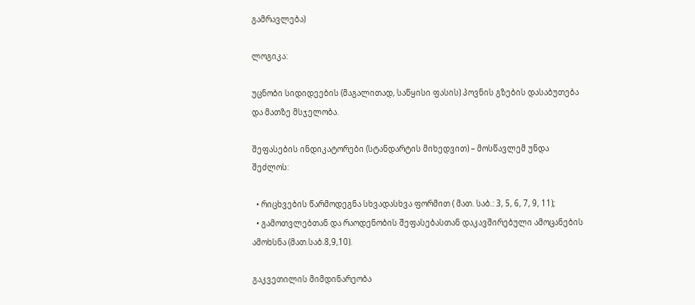გამრავლება)

ლოგიკა:

უცნობი სიდიდეების (მაგალითად, საწყისი ფასის) პოვნის გზების დასაბუთება და მათზე მსჯელობა.

შეფასების ინდიკატორები (სტანდარტის მიხედვით) – მოსწავლემ უნდა შეძლოს:

  • რიცხვების წარმოდეგნა სხვადასხვა ფორმით ( მათ. საბ.: 3, 5, 6, 7, 9, 11);
  • გამოთვლებთან და რაოდენობის შეფასებასთან დაკავშირებული ამოცანების ამოხსნა (მათ.საბ.8,9,10).

გაკვეთილის მიმდინარეობა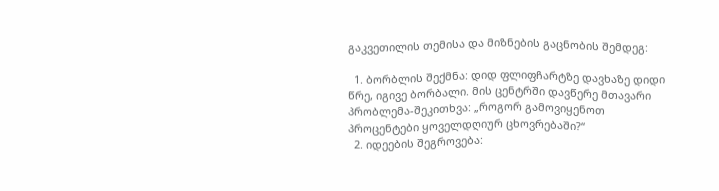გაკვეთილის თემისა და მიზნების გაცნობის შემდეგ:

  1. ბორბლის შექმნა: დიდ ფლიფჩარტზე დავხაზე დიდი წრე, იგივე ბორბალი. მის ცენტრში დავწერე მთავარი პრობლემა-შეკითხვა: „როგორ გამოვიყენოთ პროცენტები ყოველდღიურ ცხოვრებაში?“
  2. იდეების შეგროვება: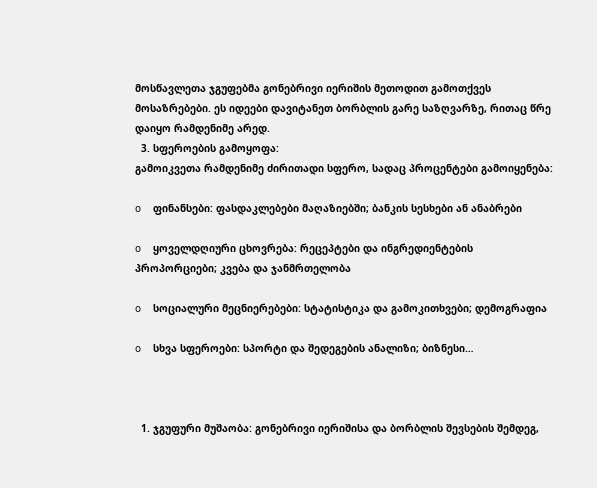მოსწავლეთა ჯგუფებმა გონებრივი იერიშის მეთოდით გამოთქვეს მოსაზრებები. ეს იდეები დავიტანეთ ბორბლის გარე საზღვარზე, რითაც წრე დაიყო რამდენიმე არედ.
  3. სფეროების გამოყოფა:
გამოიკვეთა რამდენიმე ძირითადი სფერო, სადაც პროცენტები გამოიყენება:

o    ფინანსები: ფასდაკლებები მაღაზიებში; ბანკის სესხები ან ანაბრები

o    ყოველდღიური ცხოვრება: რეცეპტები და ინგრედიენტების პროპორციები; კვება და ჯანმრთელობა

o    სოციალური მეცნიერებები: სტატისტიკა და გამოკითხვები; დემოგრაფია

o    სხვა სფეროები: სპორტი და შედეგების ანალიზი; ბიზნესი…



  1. ჯგუფური მუშაობა: გონებრივი იერიშისა და ბორბლის შევსების შემდეგ,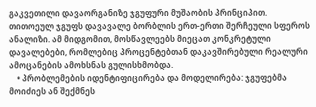გაკვეთილი დავაორგანიზე ჯგუფური მუშაობის პრინციპით. თითოეულ ჯგუფს დავავალე ბორბლის ერთ-ერთი შერჩეული სფეროს ანალიზი. ამ მიდგომით, მოსწავლეებს მიეცათ კონკრეტული დავალებები, რომლებიც პროცენტებთან დაკავშირებული რეალური ამოცანების ამოხსნას გულისხმობდა.
    • პრობლემების იდენტიფიცირება და მოდელირება: ჯგუფებმა მოიძიეს ან შექმნეს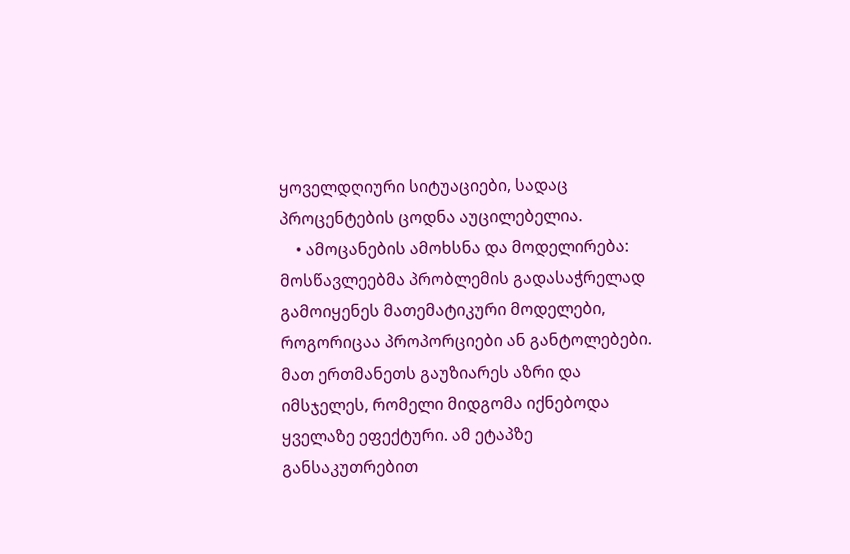ყოველდღიური სიტუაციები, სადაც პროცენტების ცოდნა აუცილებელია.
    • ამოცანების ამოხსნა და მოდელირება: მოსწავლეებმა პრობლემის გადასაჭრელად გამოიყენეს მათემატიკური მოდელები, როგორიცაა პროპორციები ან განტოლებები. მათ ერთმანეთს გაუზიარეს აზრი და იმსჯელეს, რომელი მიდგომა იქნებოდა ყველაზე ეფექტური. ამ ეტაპზე განსაკუთრებით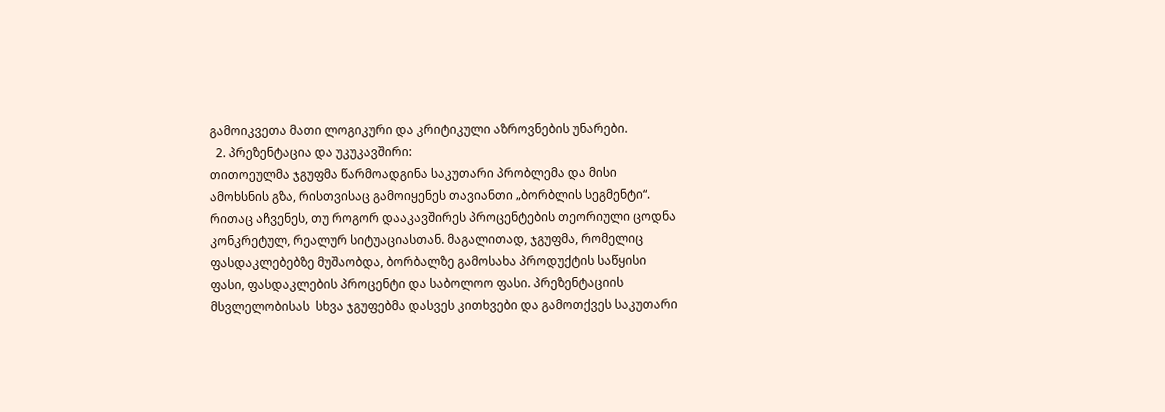გამოიკვეთა მათი ლოგიკური და კრიტიკული აზროვნების უნარები.
  2. პრეზენტაცია და უკუკავშირი:
თითოეულმა ჯგუფმა წარმოადგინა საკუთარი პრობლემა და მისი ამოხსნის გზა, რისთვისაც გამოიყენეს თავიანთი „ბორბლის სეგმენტი“. რითაც აჩვენეს, თუ როგორ დააკავშირეს პროცენტების თეორიული ცოდნა კონკრეტულ, რეალურ სიტუაციასთან. მაგალითად, ჯგუფმა, რომელიც ფასდაკლებებზე მუშაობდა, ბორბალზე გამოსახა პროდუქტის საწყისი ფასი, ფასდაკლების პროცენტი და საბოლოო ფასი. პრეზენტაციის მსვლელობისას  სხვა ჯგუფებმა დასვეს კითხვები და გამოთქვეს საკუთარი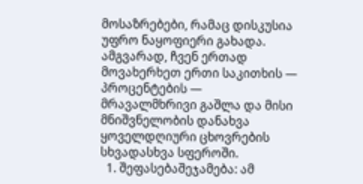მოსაზრებები, რამაც დისკუსია უფრო ნაყოფიერი გახადა.
ამგვარად, ჩვენ ერთად მოვახერხეთ ერთი საკითხის — პროცენტების — მრავალმხრივი გაშლა და მისი მნიშვნელობის დანახვა ყოველდღიური ცხოვრების სხვადასხვა სფეროში.
  1. შეფასებაშეჯამება: ამ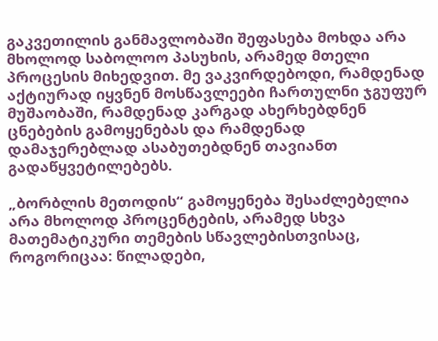გაკვეთილის განმავლობაში შეფასება მოხდა არა მხოლოდ საბოლოო პასუხის, არამედ მთელი პროცესის მიხედვით. მე ვაკვირდებოდი, რამდენად აქტიურად იყვნენ მოსწავლეები ჩართულნი ჯგუფურ მუშაობაში, რამდენად კარგად ახერხებდნენ ცნებების გამოყენებას და რამდენად დამაჯერებლად ასაბუთებდნენ თავიანთ გადაწყვეტილებებს.

„ბორბლის მეთოდის“ გამოყენება შესაძლებელია არა მხოლოდ პროცენტების, არამედ სხვა მათემატიკური თემების სწავლებისთვისაც, როგორიცაა: წილადები,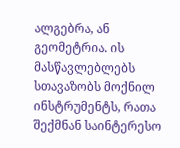ალგებრა, ან გეომეტრია. ის მასწავლებლებს სთავაზობს მოქნილ ინსტრუმენტს, რათა შექმნან საინტერესო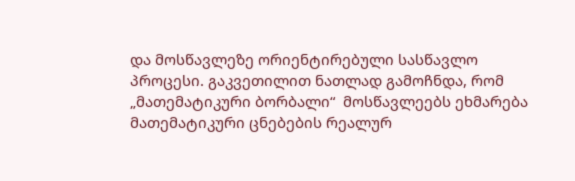და მოსწავლეზე ორიენტირებული სასწავლო პროცესი. გაკვეთილით ნათლად გამოჩნდა, რომ „მათემატიკური ბორბალი“  მოსწავლეებს ეხმარება მათემატიკური ცნებების რეალურ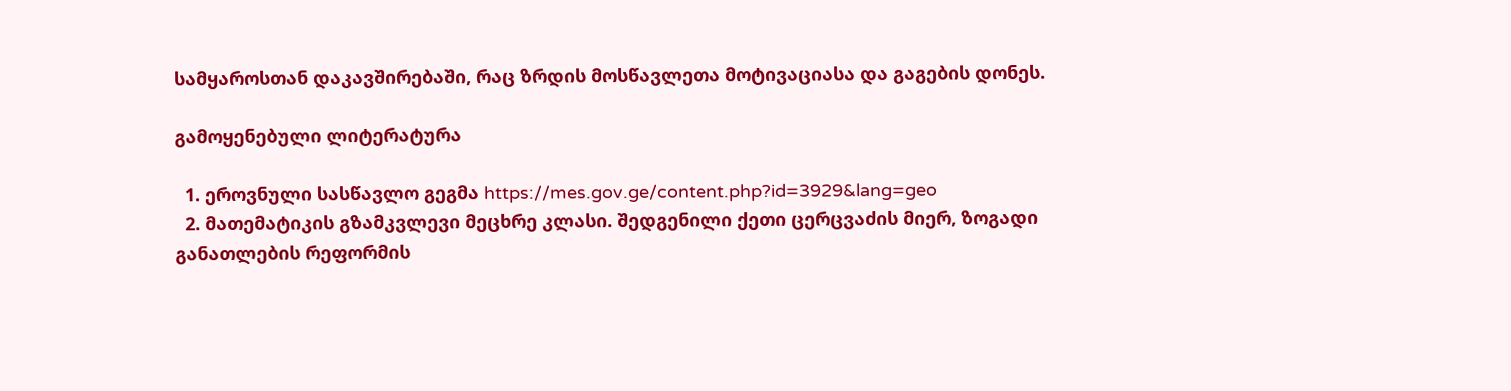სამყაროსთან დაკავშირებაში, რაც ზრდის მოსწავლეთა მოტივაციასა და გაგების დონეს.

გამოყენებული ლიტერატურა

  1. ეროვნული სასწავლო გეგმა https://mes.gov.ge/content.php?id=3929&lang=geo
  2. მათემატიკის გზამკვლევი მეცხრე კლასი. შედგენილი ქეთი ცერცვაძის მიერ, ზოგადი განათლების რეფორმის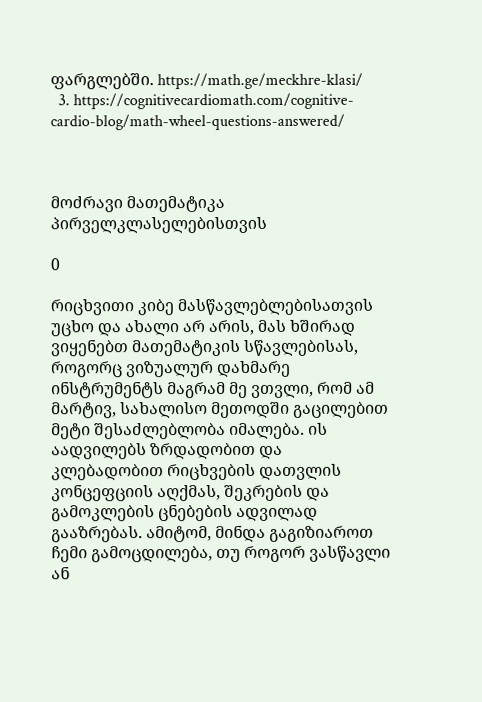ფარგლებში. https://math.ge/meckhre-klasi/
  3. https://cognitivecardiomath.com/cognitive-cardio-blog/math-wheel-questions-answered/



მოძრავი მათემატიკა პირველკლასელებისთვის

0

რიცხვითი კიბე მასწავლებლებისათვის უცხო და ახალი არ არის, მას ხშირად ვიყენებთ მათემატიკის სწავლებისას, როგორც ვიზუალურ დახმარე ინსტრუმენტს მაგრამ მე ვთვლი, რომ ამ მარტივ, სახალისო მეთოდში გაცილებით მეტი შესაძლებლობა იმალება. ის აადვილებს ზრდადობით და კლებადობით რიცხვების დათვლის კონცეფციის აღქმას, შეკრების და გამოკლების ცნებების ადვილად გააზრებას. ამიტომ, მინდა გაგიზიაროთ ჩემი გამოცდილება, თუ როგორ ვასწავლი ან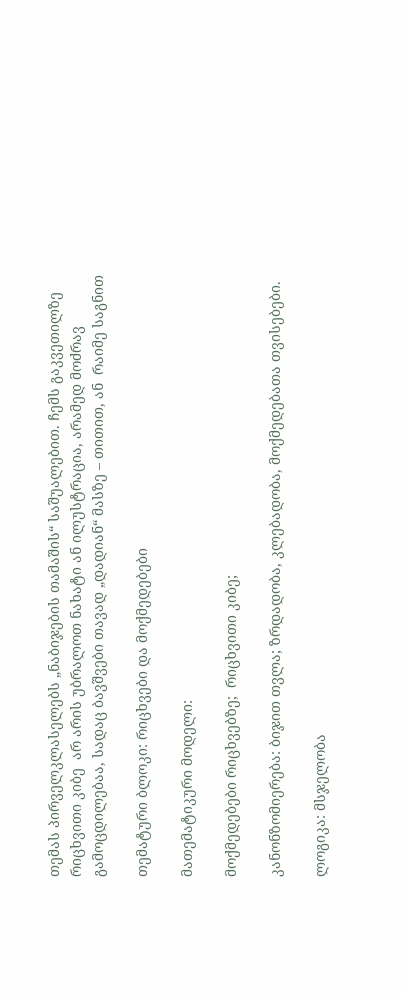თემას პირველკლასელებს „ნაბიჯების თამაშის“ საშუალებით. ჩემს გაკვეთილზე რიცხვითი კიბე  არ არის უბრალოთ ნახატი ან ილუსტრაცია, არამედ მოძრავ გამოცდილებაა, სადაც ბავშვები თავად „დადიან“ მასზე – თითით, ან  რაიმე საგნით

თემატური ბლოკი: რიცხვები და მოქმედებები

მათემატიკური მოდელი:

მოქმედებები რიცხვებზე;  რიცხვითი კიბე;

კანონზომიერება: ბიჯით თვლა; ზრდადობა, კლებადობა, მოქმედებათა თვისებები.

ლოგიკა: მსჯელობა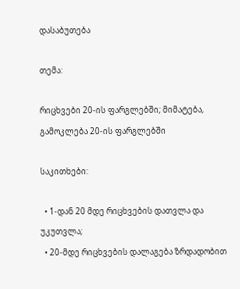დასაბუთება

თემა:

რიცხვები 20-ის ფარგლებში; მიმატება, გამოკლება 20-ის ფარგლებში

საკითხები:

  • 1-დან 20 მდე რიცხვების დათვლა და უკუთვლა;
  • 20-მდე რიცხვების დალაგება ზრდადობით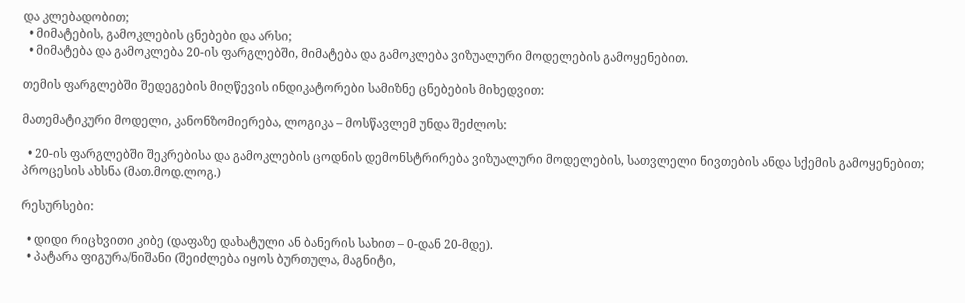და კლებადობით;
  • მიმატების, გამოკლების ცნებები და არსი;
  • მიმატება და გამოკლება 20-ის ფარგლებში, მიმატება და გამოკლება ვიზუალური მოდელების გამოყენებით.

თემის ფარგლებში შედეგების მიღწევის ინდიკატორები სამიზნე ცნებების მიხედვით:

მათემატიკური მოდელი, კანონზომიერება, ლოგიკა – მოსწავლემ უნდა შეძლოს:

  • 20-ის ფარგლებში შეკრებისა და გამოკლების ცოდნის დემონსტრირება ვიზუალური მოდელების, სათვლელი ნივთების ანდა სქემის გამოყენებით; პროცესის ახსნა (მათ.მოდ.ლოგ.)

რესურსები:

  • დიდი რიცხვითი კიბე (დაფაზე დახატული ან ბანერის სახით – 0-დან 20-მდე).
  • პატარა ფიგურა/ნიშანი (შეიძლება იყოს ბურთულა, მაგნიტი,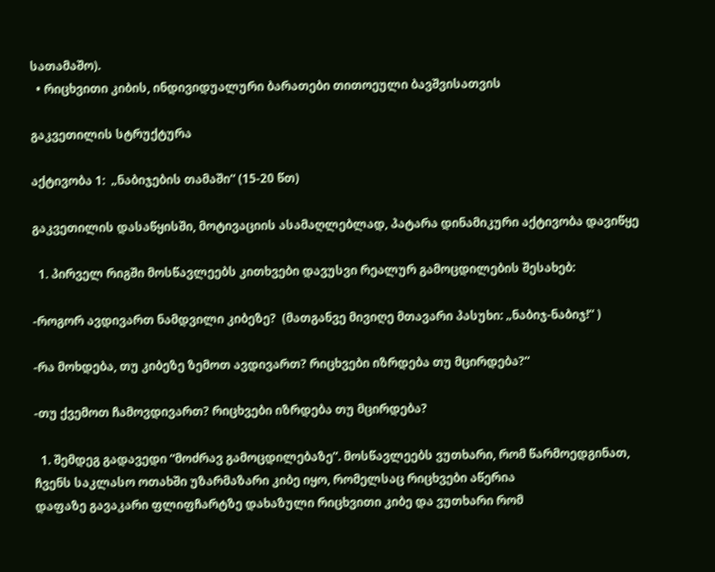სათამაშო).
  • რიცხვითი კიბის, ინდივიდუალური ბარათები თითოეული ბავშვისათვის

გაკვეთილის სტრუქტურა

აქტივობა 1:  „ნაბიჯების თამაში“ (15-20 წთ)

გაკვეთილის დასაწყისში, მოტივაციის ასამაღლებლად, პატარა დინამიკური აქტივობა დავიწყე

  1. პირველ რიგში მოსწავლეებს კითხვები დავუსვი რეალურ გამოცდილების შესახებ:

-როგორ ავდივართ ნამდვილი კიბეზე?  (მათგანვე მივიღე მთავარი პასუხი: „ნაბიჯ-ნაბიჯ!“ )

-რა მოხდება, თუ კიბეზე ზემოთ ავდივართ? რიცხვები იზრდება თუ მცირდება?“

-თუ ქვემოთ ჩამოვდივართ? რიცხვები იზრდება თუ მცირდება?

  1. შემდეგ გადავედი “მოძრავ გამოცდილებაზე”. მოსწავლეებს ვუთხარი, რომ წარმოედგინათ, ჩვენს საკლასო ოთახში უზარმაზარი კიბე იყო, რომელსაც რიცხვები აწერია
დაფაზე გავაკარი ფლიფჩარტზე დახაზული რიცხვითი კიბე და ვუთხარი რომ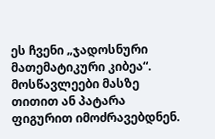ეს ჩვენი „ჯადოსნური მათემატიკური კიბეა“.  მოსწავლეები მასზე თითით ან პატარა ფიგურით იმოძრავებდნენ.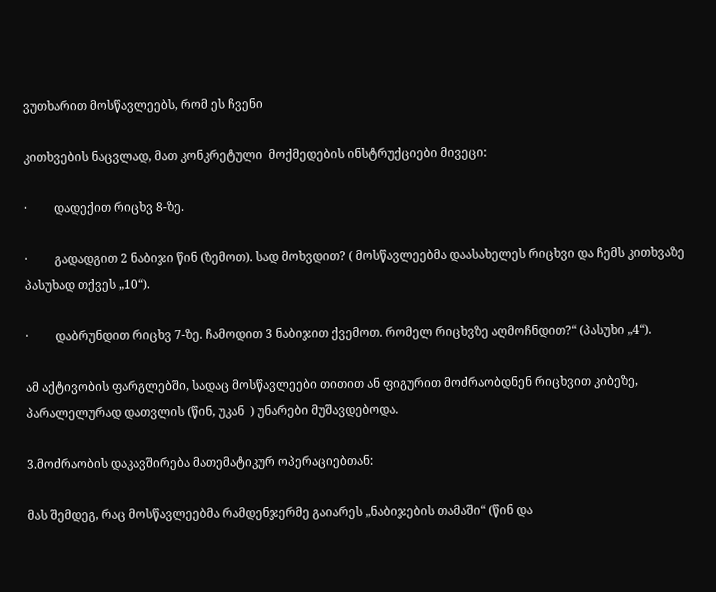ვუთხარით მოსწავლეებს, რომ ეს ჩვენი

კითხვების ნაცვლად, მათ კონკრეტული  მოქმედების ინსტრუქციები მივეცი:

·         დადექით რიცხვ 8-ზე.

·         გადადგით 2 ნაბიჯი წინ (ზემოთ). სად მოხვდით? ( მოსწავლეებმა დაასახელეს რიცხვი და ჩემს კითხვაზე პასუხად თქვეს „10“).

·         დაბრუნდით რიცხვ 7-ზე. ჩამოდით 3 ნაბიჯით ქვემოთ. რომელ რიცხვზე აღმოჩნდით?“ (პასუხი „4“).

ამ აქტივობის ფარგლებში, სადაც მოსწავლეები თითით ან ფიგურით მოძრაობდნენ რიცხვით კიბეზე, პარალელურად დათვლის (წინ, უკან  ) უნარები მუშავდებოდა.

3.მოძრაობის დაკავშირება მათემატიკურ ოპერაციებთან:

მას შემდეგ, რაც მოსწავლეებმა რამდენჯერმე გაიარეს „ნაბიჯების თამაში“ (წინ და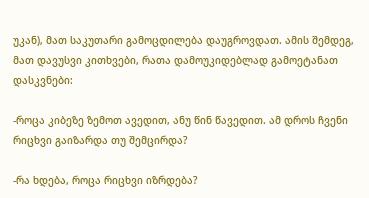უკან), მათ საკუთარი გამოცდილება დაუგროვდათ. ამის შემდეგ, მათ დავუსვი კითხვები, რათა დამოუკიდებლად გამოეტანათ დასკვნები:

-როცა კიბეზე ზემოთ ავედით, ანუ წინ წავედით. ამ დროს ჩვენი რიცხვი გაიზარდა თუ შემცირდა?

-რა ხდება, როცა რიცხვი იზრდება?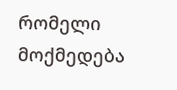რომელი მოქმედება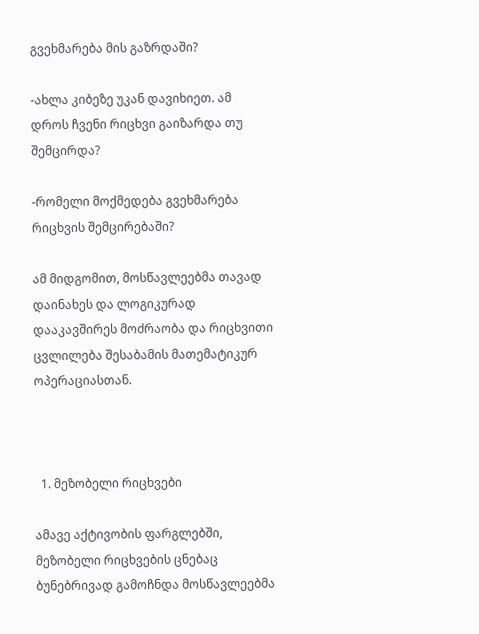გვეხმარება მის გაზრდაში?

-ახლა კიბეზე უკან დავიხიეთ. ამ დროს ჩვენი რიცხვი გაიზარდა თუ შემცირდა?

-რომელი მოქმედება გვეხმარება რიცხვის შემცირებაში?

ამ მიდგომით, მოსწავლეებმა თავად  დაინახეს და ლოგიკურად დააკავშირეს მოძრაობა და რიცხვითი ცვლილება შესაბამის მათემატიკურ ოპერაციასთან.



  1. მეზობელი რიცხვები

ამავე აქტივობის ფარგლებში, მეზობელი რიცხვების ცნებაც ბუნებრივად გამოჩნდა მოსწავლეებმა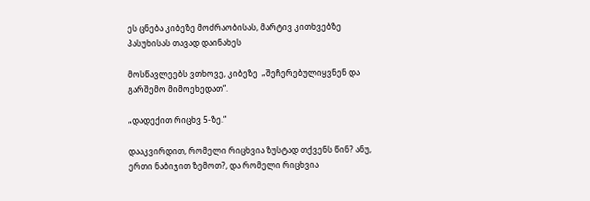ეს ცნება კიბეზე მოძრაობისას, მარტივ კითხვებზე პასუხისას თავად დაინახეს

მოსწავლეებს ვთხოვე, კიბეზე  „შეჩერებულიყვნენ და გარშემო მიმოეხედათ“.

„დადექით რიცხვ 5-ზე.“

დააკვირდით, რომელი რიცხვია ზუსტად თქვენს წინ? ანუ, ერთი ნაბიჯით ზემოთ?, და რომელი რიცხვია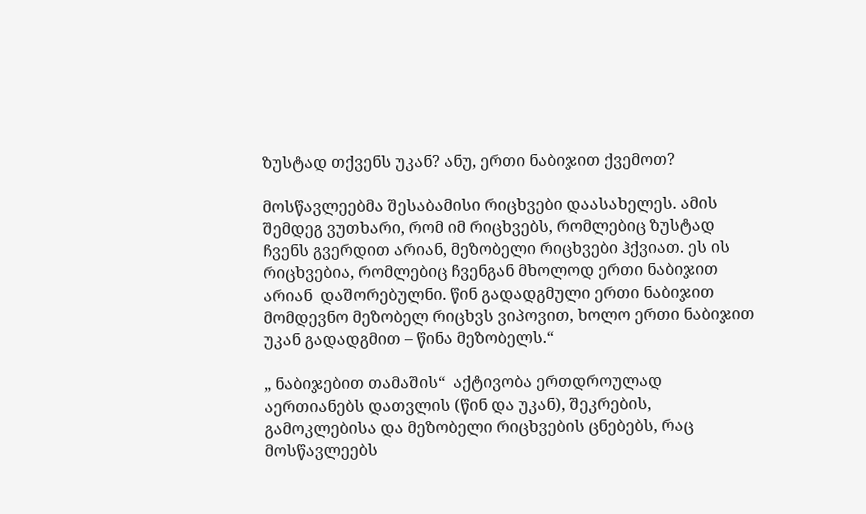ზუსტად თქვენს უკან? ანუ, ერთი ნაბიჯით ქვემოთ?

მოსწავლეებმა შესაბამისი რიცხვები დაასახელეს. ამის შემდეგ ვუთხარი, რომ იმ რიცხვებს, რომლებიც ზუსტად ჩვენს გვერდით არიან, მეზობელი რიცხვები ჰქვიათ. ეს ის რიცხვებია, რომლებიც ჩვენგან მხოლოდ ერთი ნაბიჯით არიან  დაშორებულნი. წინ გადადგმული ერთი ნაბიჯით მომდევნო მეზობელ რიცხვს ვიპოვით, ხოლო ერთი ნაბიჯით უკან გადადგმით – წინა მეზობელს.“

„ ნაბიჯებით თამაშის“  აქტივობა ერთდროულად აერთიანებს დათვლის (წინ და უკან), შეკრების, გამოკლებისა და მეზობელი რიცხვების ცნებებს, რაც მოსწავლეებს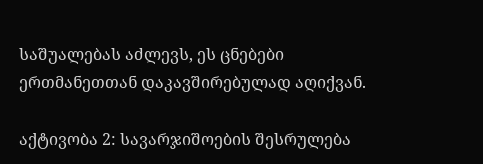საშუალებას აძლევს, ეს ცნებები ერთმანეთთან დაკავშირებულად აღიქვან.

აქტივობა 2: სავარჯიშოების შესრულება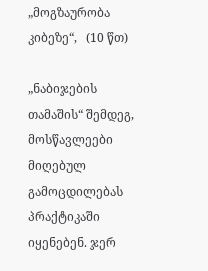„მოგზაურობა კიბეზე“,   (10 წთ)

„ნაბიჯების თამაშის“ შემდეგ, მოსწავლეები მიღებულ გამოცდილებას პრაქტიკაში იყენებენ. ჯერ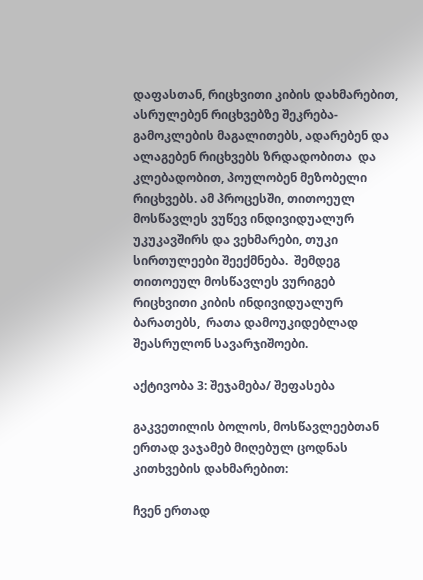დაფასთან, რიცხვითი კიბის დახმარებით, ასრულებენ რიცხვებზე შეკრება- გამოკლების მაგალითებს, ადარებენ და ალაგებენ რიცხვებს ზრდადობითა  და კლებადობით, პოულობენ მეზობელი რიცხვებს. ამ პროცესში, თითოეულ მოსწავლეს ვუწევ ინდივიდუალურ უკუკავშირს და ვეხმარები, თუკი სირთულეები შეექმნება.  შემდეგ თითოეულ მოსწავლეს ვურიგებ რიცხვითი კიბის ინდივიდუალურ ბარათებს,  რათა დამოუკიდებლად შეასრულონ სავარჯიშოები.

აქტივობა 3: შეჯამება/ შეფასება

გაკვეთილის ბოლოს, მოსწავლეებთან ერთად ვაჯამებ მიღებულ ცოდნას კითხვების დახმარებით:

ჩვენ ერთად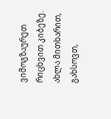ვიმოგზაურეთ რიცხვით კიბეზე. ახლა მითხარით, გახსოვთ,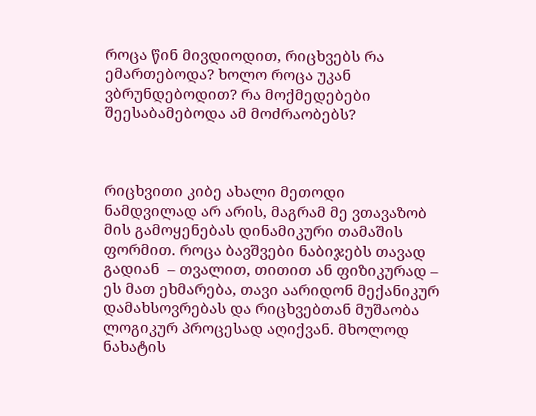როცა წინ მივდიოდით, რიცხვებს რა ემართებოდა? ხოლო როცა უკან ვბრუნდებოდით? რა მოქმედებები შეესაბამებოდა ამ მოძრაობებს?



რიცხვითი კიბე ახალი მეთოდი ნამდვილად არ არის, მაგრამ მე ვთავაზობ მის გამოყენებას დინამიკური თამაშის ფორმით. როცა ბავშვები ნაბიჯებს თავად გადიან  – თვალით, თითით ან ფიზიკურად – ეს მათ ეხმარება, თავი აარიდონ მექანიკურ დამახსოვრებას და რიცხვებთან მუშაობა ლოგიკურ პროცესად აღიქვან. მხოლოდ ნახატის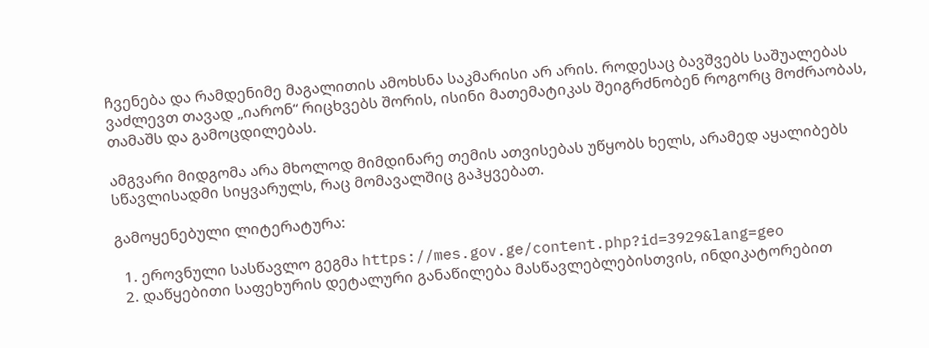ჩვენება და რამდენიმე მაგალითის ამოხსნა საკმარისი არ არის. როდესაც ბავშვებს საშუალებას ვაძლევთ თავად „იარონ“ რიცხვებს შორის, ისინი მათემატიკას შეიგრძნობენ როგორც მოძრაობას, თამაშს და გამოცდილებას.

ამგვარი მიდგომა არა მხოლოდ მიმდინარე თემის ათვისებას უწყობს ხელს, არამედ აყალიბებს სწავლისადმი სიყვარულს, რაც მომავალშიც გაჰყვებათ.

გამოყენებული ლიტერატურა:

  1. ეროვნული სასწავლო გეგმა https://mes.gov.ge/content.php?id=3929&lang=geo
  2. დაწყებითი საფეხურის დეტალური განაწილება მასწავლებლებისთვის, ინდიკატორებით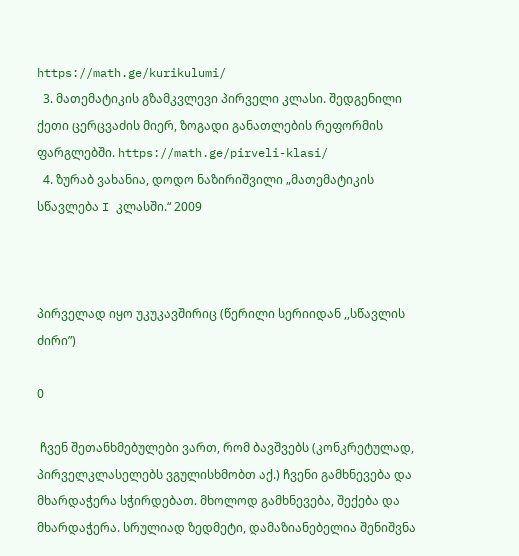https://math.ge/kurikulumi/
  3. მათემატიკის გზამკვლევი პირველი კლასი. შედგენილი ქეთი ცერცვაძის მიერ, ზოგადი განათლების რეფორმის ფარგლებში. https://math.ge/pirveli-klasi/
  4. ზურაბ ვახანია, დოდო ნაზირიშვილი „მათემატიკის სწავლება I კლასში.“ 2009



პირველად იყო უკუკავშირიც (წერილი სერიიდან ,,სწავლის ძირი”)

0

 ჩვენ შეთანხმებულები ვართ, რომ ბავშვებს (კონკრეტულად, პირველკლასელებს ვგულისხმობთ აქ.) ჩვენი გამხნევება და მხარდაჭერა სჭირდებათ. მხოლოდ გამხნევება, შექება და მხარდაჭერა. სრულიად ზედმეტი, დამაზიანებელია შენიშვნა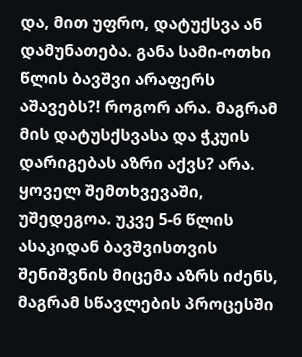და, მით უფრო, დატუქსვა ან დამუნათება. განა სამი-ოთხი წლის ბავშვი არაფერს აშავებს?! როგორ არა. მაგრამ მის დატუსქსვასა და ჭკუის დარიგებას აზრი აქვს? არა. ყოველ შემთხვევაში, უშედეგოა. უკვე 5-6 წლის ასაკიდან ბავშვისთვის შენიშვნის მიცემა აზრს იძენს, მაგრამ სწავლების პროცესში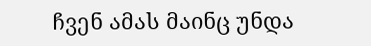ჩვენ ამას მაინც უნდა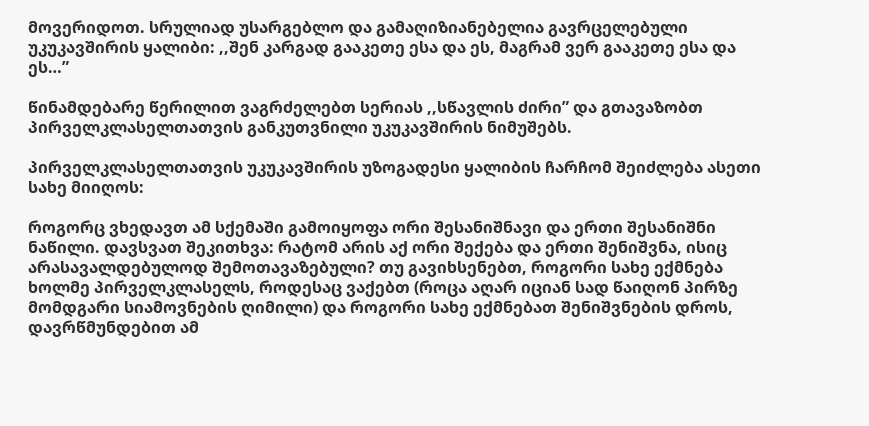მოვერიდოთ. სრულიად უსარგებლო და გამაღიზიანებელია გავრცელებული უკუკავშირის ყალიბი: ,,შენ კარგად გააკეთე ესა და ეს, მაგრამ ვერ გააკეთე ესა და ეს…”

წინამდებარე წერილით ვაგრძელებთ სერიას ,,სწავლის ძირი” და გთავაზობთ პირველკლასელთათვის განკუთვნილი უკუკავშირის ნიმუშებს.

პირველკლასელთათვის უკუკავშირის უზოგადესი ყალიბის ჩარჩომ შეიძლება ასეთი სახე მიიღოს:

როგორც ვხედავთ ამ სქემაში გამოიყოფა ორი შესანიშნავი და ერთი შესანიშნი ნაწილი. დავსვათ შეკითხვა: რატომ არის აქ ორი შექება და ერთი შენიშვნა, ისიც არასავალდებულოდ შემოთავაზებული? თუ გავიხსენებთ, როგორი სახე ექმნება ხოლმე პირველკლასელს, როდესაც ვაქებთ (როცა აღარ იციან სად წაიღონ პირზე მომდგარი სიამოვნების ღიმილი) და როგორი სახე ექმნებათ შენიშვნების დროს, დავრწმუნდებით ამ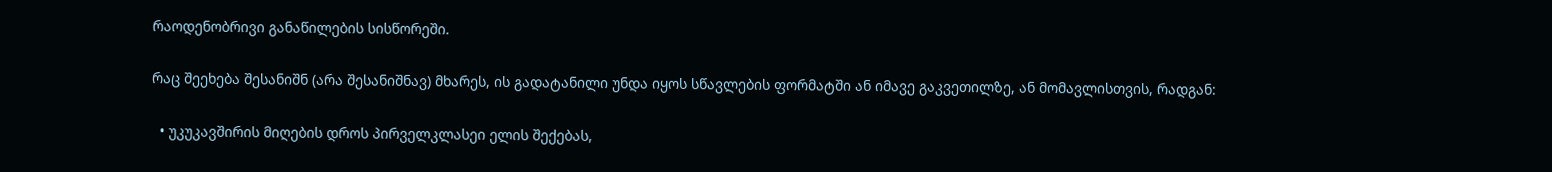რაოდენობრივი განაწილების სისწორეში.

რაც შეეხება შესანიშნ (არა შესანიშნავ) მხარეს, ის გადატანილი უნდა იყოს სწავლების ფორმატში ან იმავე გაკვეთილზე, ან მომავლისთვის, რადგან:

  • უკუკავშირის მიღების დროს პირველკლასეი ელის შექებას,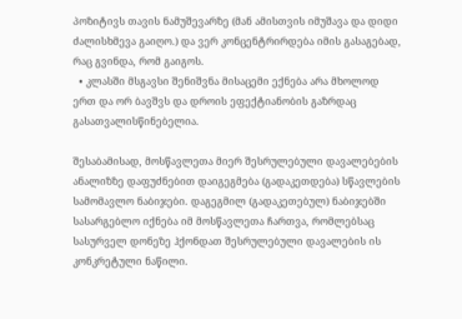პოზიტივს თავის ნამუშევარზე (მან ამისთვის იმუშავა და დიდი ძალისხმევა გაიღო.) და ვერ კონცენტრირდება იმის გასაგებად, რაც გვინდა, რომ გაიგოს.
  • კლასში მსგავსი შენიშვნა მისაცემი ექნება არა მხოლოდ ერთ და ორ ბავშვს და დროის ეფექტიანობის გაზრდაც გასათვალისწინებელია.

შესაბამისად, მოსწავლეთა მიერ შესრულებული დავალებების ანალიზზე დაფუძნებით დაიგეგმება (გადაკეთდება) სწავლების სამომავლო ნაბიჯები. დაგეგმილ (გადაკეთებულ) ნაბიჯებში სასარგებლო იქნება იმ მოსწავლეთა ჩართვა, რომლებსაც სასურველ დონეზე ჰქონდათ შესრულებული დავალების ის კონკრეტული ნაწილი.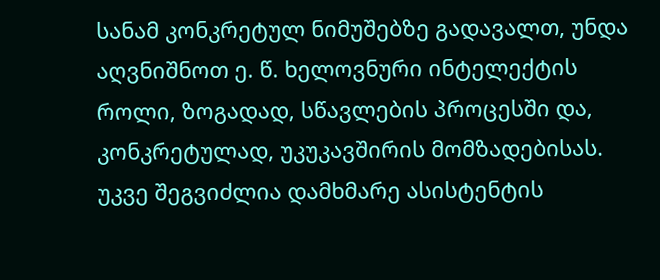სანამ კონკრეტულ ნიმუშებზე გადავალთ, უნდა აღვნიშნოთ ე. წ. ხელოვნური ინტელექტის როლი, ზოგადად, სწავლების პროცესში და, კონკრეტულად, უკუკავშირის მომზადებისას. უკვე შეგვიძლია დამხმარე ასისტენტის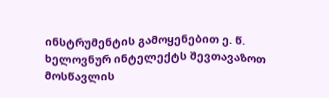ინსტრუმენტის გამოყენებით ე. წ. ხელოვნურ ინტელექტს შევთავაზოთ მოსწავლის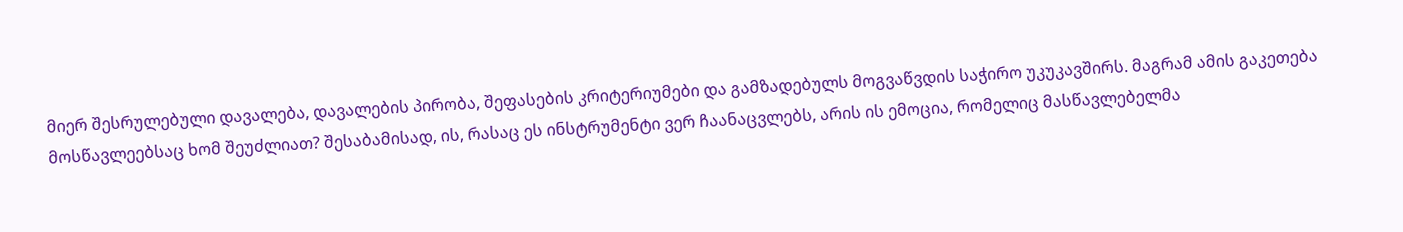მიერ შესრულებული დავალება, დავალების პირობა, შეფასების კრიტერიუმები და გამზადებულს მოგვაწვდის საჭირო უკუკავშირს. მაგრამ ამის გაკეთება მოსწავლეებსაც ხომ შეუძლიათ? შესაბამისად, ის, რასაც ეს ინსტრუმენტი ვერ ჩაანაცვლებს, არის ის ემოცია, რომელიც მასწავლებელმა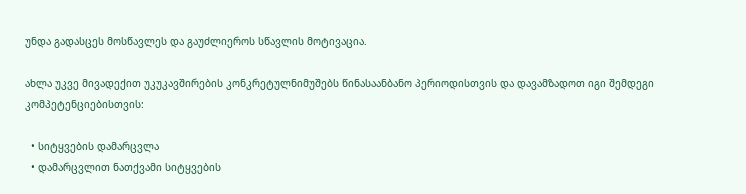უნდა გადასცეს მოსწავლეს და გაუძლიეროს სწავლის მოტივაცია.

ახლა უკვე მივადექით უკუკავშირების კონკრეტულნიმუშებს წინასაანბანო პერიოდისთვის და დავამზადოთ იგი შემდეგი კომპეტენციებისთვის:

  • სიტყვების დამარცვლა
  • დამარცვლით ნათქვამი სიტყვების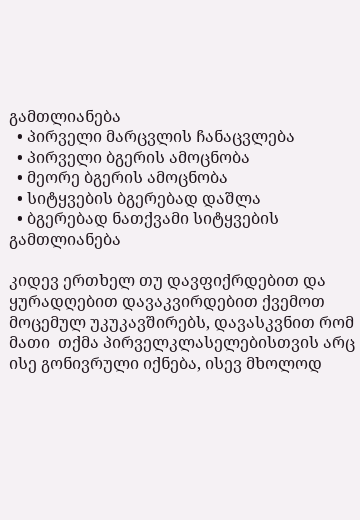გამთლიანება
  • პირველი მარცვლის ჩანაცვლება
  • პირველი ბგერის ამოცნობა
  • მეორე ბგერის ამოცნობა
  • სიტყვების ბგერებად დაშლა
  • ბგერებად ნათქვამი სიტყვების გამთლიანება

კიდევ ერთხელ თუ დავფიქრდებით და ყურადღებით დავაკვირდებით ქვემოთ მოცემულ უკუკავშირებს, დავასკვნით რომ მათი  თქმა პირველკლასელებისთვის არც ისე გონივრული იქნება, ისევ მხოლოდ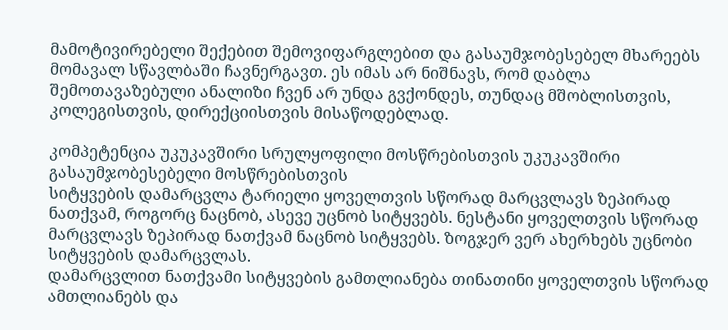მამოტივირებელი შექებით შემოვიფარგლებით და გასაუმჯობესებელ მხარეებს მომავალ სწავლბაში ჩავნერგავთ. ეს იმას არ ნიშნავს, რომ დაბლა შემოთავაზებული ანალიზი ჩვენ არ უნდა გვქონდეს, თუნდაც მშობლისთვის, კოლეგისთვის, დირექციისთვის მისაწოდებლად.

კომპეტენცია უკუკავშირი სრულყოფილი მოსწრებისთვის უკუკავშირი გასაუმჯობესებელი მოსწრებისთვის
სიტყვების დამარცვლა ტარიელი ყოველთვის სწორად მარცვლავს ზეპირად ნათქვამ, როგორც ნაცნობ, ასევე უცნობ სიტყვებს. ნესტანი ყოველთვის სწორად მარცვლავს ზეპირად ნათქვამ ნაცნობ სიტყვებს. ზოგჯერ ვერ ახერხებს უცნობი სიტყვების დამარცვლას.
დამარცვლით ნათქვამი სიტყვების გამთლიანება თინათინი ყოველთვის სწორად ამთლიანებს და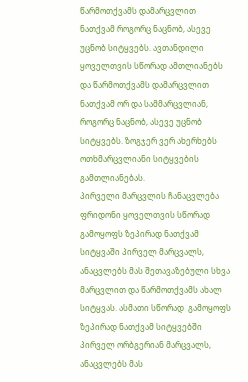წარმოთქვამს დამარცვლით ნათქვამ როგორც ნაცნობ, ასევე უცნობ სიტყვებს. ავთანდილი ყოველთვის სწორად ამთლიანებს და წარმოთქვამს დამარცვლით ნათქვამ ორ და სამმარცვლიან, როგორც ნაცნობ, ასევე უცნობ სიტყვებს. ზოგჯერ ვერ ახერხებს ოთხმარცვლიანი სიტყვების გამთლიანებას.
პირველი მარცვლის ჩანაცვლება ფრიდონი ყოველთვის სწორად  გამოყოფს ზეპირად ნათქვამ სიტყვაში პირველ მარცვალს, ანაცვლებს მას შეთავაზებული სხვა მარცვლით და წარმოთქვამს ახალ სიტყვას. ასმათი სწორად  გამოყოფს ზეპირად ნათქვამ სიტყვებში პირველ ორბგერიან მარცვალს, ანაცვლებს მას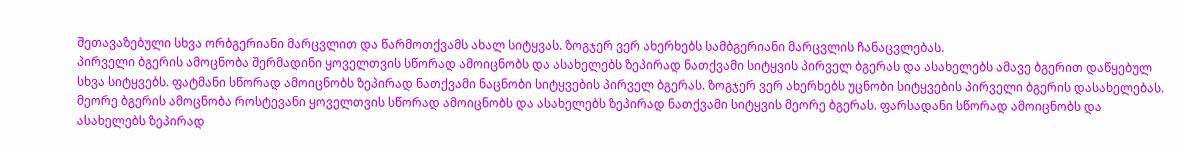შეთავაზებული სხვა ორბგერიანი მარცვლით და წარმოთქვამს ახალ სიტყვას. ზოგჯერ ვერ ახერხებს სამბგერიანი მარცვლის ჩანაცვლებას.
პირველი ბგერის ამოცნობა შერმადინი ყოველთვის სწორად ამოიცნობს და ასახელებს ზეპირად ნათქვამი სიტყვის პირველ ბგერას და ასახელებს ამავე ბგერით დაწყებულ სხვა სიტყვებს. ფატმანი სწორად ამოიცნობს ზეპირად ნათქვამი ნაცნობი სიტყვების პირველ ბგერას. ზოგჯერ ვერ ახერხებს უცნობი სიტყვების პირველი ბგერის დასახელებას.
მეორე ბგერის ამოცნობა როსტევანი ყოველთვის სწორად ამოიცნობს და ასახელებს ზეპირად ნათქვამი სიტყვის მეორე ბგერას. ფარსადანი სწორად ამოიცნობს და ასახელებს ზეპირად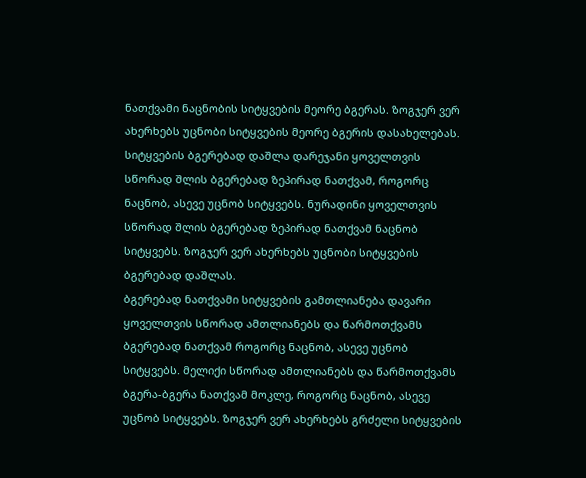ნათქვამი ნაცნობის სიტყვების მეორე ბგერას. ზოგჯერ ვერ ახერხებს უცნობი სიტყვების მეორე ბგერის დასახელებას.
სიტყვების ბგერებად დაშლა დარეჯანი ყოველთვის სწორად შლის ბგერებად ზეპირად ნათქვამ, როგორც ნაცნობ, ასევე უცნობ სიტყვებს. ნურადინი ყოველთვის სწორად შლის ბგერებად ზეპირად ნათქვამ ნაცნობ სიტყვებს. ზოგჯერ ვერ ახერხებს უცნობი სიტყვების ბგერებად დაშლას.
ბგერებად ნათქვამი სიტყვების გამთლიანება დავარი ყოველთვის სწორად ამთლიანებს და წარმოთქვამს ბგერებად ნათქვამ როგორც ნაცნობ, ასევე უცნობ სიტყვებს. მელიქი სწორად ამთლიანებს და წარმოთქვამს ბგერა-ბგერა ნათქვამ მოკლე, როგორც ნაცნობ, ასევე უცნობ სიტყვებს. ზოგჯერ ვერ ახერხებს გრძელი სიტყვების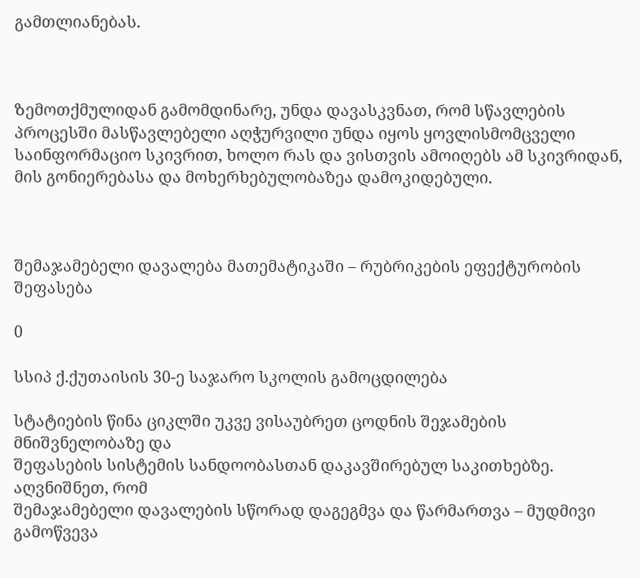გამთლიანებას.



Ზემოთქმულიდან გამომდინარე, უნდა დავასკვნათ, რომ სწავლების პროცესში მასწავლებელი აღჭურვილი უნდა იყოს ყოვლისმომცველი საინფორმაციო სკივრით, ხოლო რას და ვისთვის ამოიღებს ამ სკივრიდან, მის გონიერებასა და მოხერხებულობაზეა დამოკიდებული.



შემაჯამებელი დავალება მათემატიკაში – რუბრიკების ეფექტურობის შეფასება

0

სსიპ ქ.ქუთაისის 30-ე საჯარო სკოლის გამოცდილება

სტატიების წინა ციკლში უკვე ვისაუბრეთ ცოდნის შეჯამების მნიშვნელობაზე და
შეფასების სისტემის სანდოობასთან დაკავშირებულ საკითხებზე. აღვნიშნეთ, რომ
შემაჯამებელი დავალების სწორად დაგეგმვა და წარმართვა – მუდმივი გამოწვევა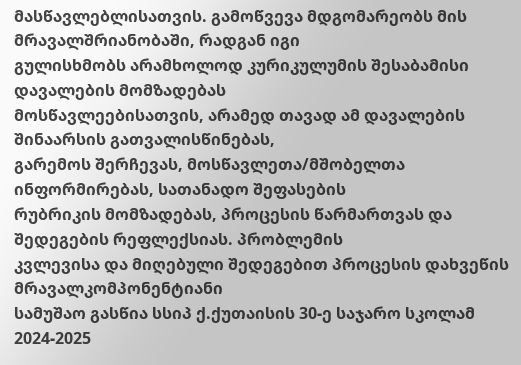მასწავლებლისათვის. გამოწვევა მდგომარეობს მის მრავალშრიანობაში, რადგან იგი
გულისხმობს არამხოლოდ კურიკულუმის შესაბამისი დავალების მომზადებას
მოსწავლეებისათვის, არამედ თავად ამ დავალების შინაარსის გათვალისწინებას,
გარემოს შერჩევას, მოსწავლეთა/მშობელთა ინფორმირებას, სათანადო შეფასების
რუბრიკის მომზადებას, პროცესის წარმართვას და შედეგების რეფლექსიას. პრობლემის
კვლევისა და მიღებული შედეგებით პროცესის დახვეწის მრავალკომპონენტიანი
სამუშაო გასწია სსიპ ქ.ქუთაისის 30-ე საჯარო სკოლამ 2024-2025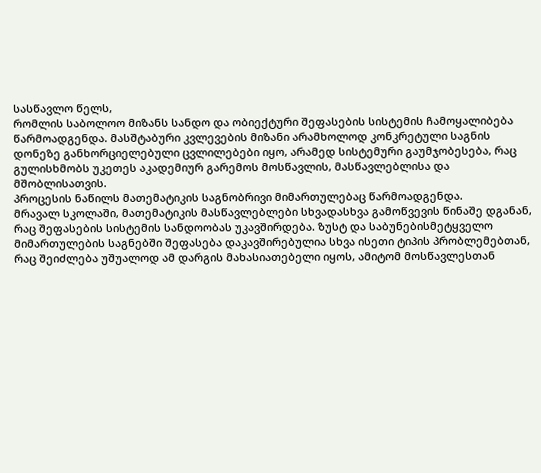სასწავლო წელს,
რომლის საბოლოო მიზანს სანდო და ობიექტური შეფასების სისტემის ჩამოყალიბება
წარმოადგენდა. მასშტაბური კვლევების მიზანი არამხოლოდ კონკრეტული საგნის
დონეზე განხორციელებული ცვლილებები იყო, არამედ სისტემური გაუმჯობესება, რაც
გულისხმობს უკეთეს აკადემიურ გარემოს მოსწავლის, მასწავლებლისა და
მშობლისათვის.
პროცესის ნაწილს მათემატიკის საგნობრივი მიმართულებაც წარმოადგენდა.
მრავალ სკოლაში, მათემატიკის მასწავლებლები სხვადასხვა გამოწვევის წინაშე დგანან,
რაც შეფასების სისტემის სანდოობას უკავშირდება. ზუსტ და საბუნებისმეტყველო
მიმართულების საგნებში შეფასება დაკავშირებულია სხვა ისეთი ტიპის პრობლემებთან,
რაც შეიძლება უშუალოდ ამ დარგის მახასიათებელი იყოს, ამიტომ მოსწავლესთან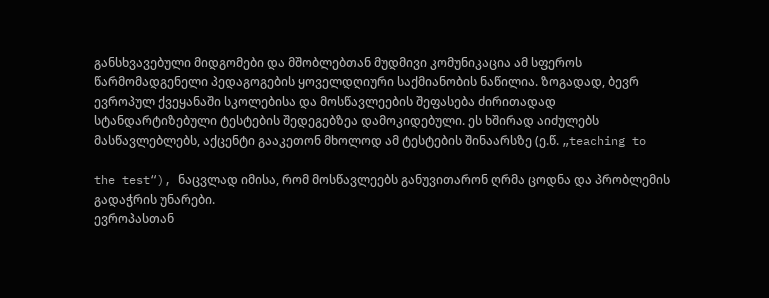განსხვავებული მიდგომები და მშობლებთან მუდმივი კომუნიკაცია ამ სფეროს
წარმომადგენელი პედაგოგების ყოველდღიური საქმიანობის ნაწილია. ზოგადად, ბევრ
ევროპულ ქვეყანაში სკოლებისა და მოსწავლეების შეფასება ძირითადად
სტანდარტიზებული ტესტების შედეგებზეა დამოკიდებული. ეს ხშირად აიძულებს
მასწავლებლებს, აქცენტი გააკეთონ მხოლოდ ამ ტესტების შინაარსზე (ე.წ. „teaching to

the test“), ნაცვლად იმისა, რომ მოსწავლეებს განუვითარონ ღრმა ცოდნა და პრობლემის
გადაჭრის უნარები.
ევროპასთან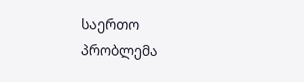საერთო პრობლემა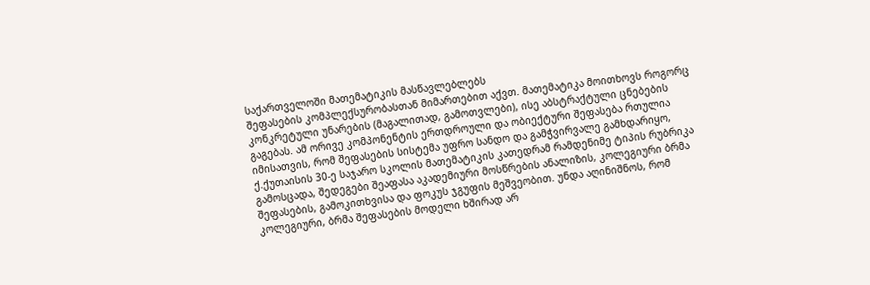საქართველოში მათემატიკის მასწავლებლებს
შეფასების კომპლექსურობასთან მიმართებით აქვთ. მათემატიკა მოითხოვს როგორც
კონკრეტული უნარების (მაგალითად, გამოთვლები), ისე აბსტრაქტული ცნებების
გაგებას. ამ ორივე კომპონენტის ერთდროული და ობიექტური შეფასება რთულია
იმისათვის, რომ შეფასების სისტემა უფრო სანდო და გამჭვირვალე გამხდარიყო,
ქ.ქუთაისის 30-ე საჯარო სკოლის მათემატიკის კათედრამ რამდენიმე ტიპის რუბრიკა
გამოსცადა, შედეგები შეაფასა აკადემიური მოსწრების ანალიზის, კოლეგიური ბრმა
შეფასების, გამოკითხვისა და ფოკუს ჯგუფის მეშვეობით. უნდა აღინიშნოს, რომ
კოლეგიური, ბრმა შეფასების მოდელი ხშირად არ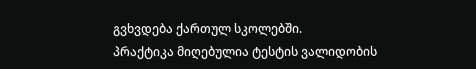გვხვდება ქართულ სკოლებში.
პრაქტიკა მიღებულია ტესტის ვალიდობის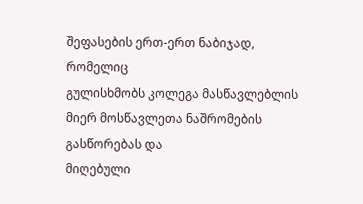შეფასების ერთ-ერთ ნაბიჯად, რომელიც
გულისხმობს კოლეგა მასწავლებლის მიერ მოსწავლეთა ნაშრომების გასწორებას და
მიღებული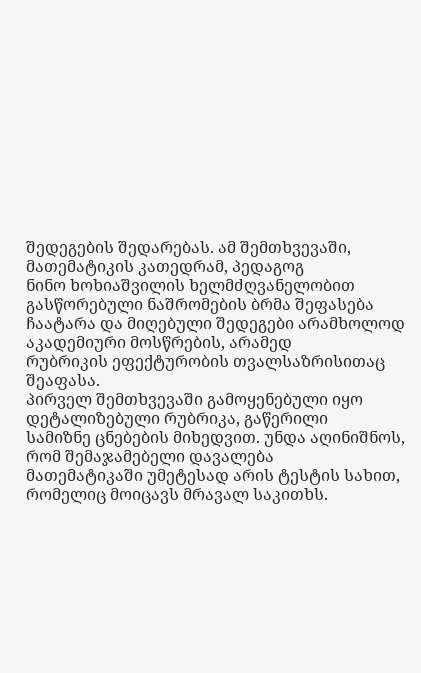შედეგების შედარებას. ამ შემთხვევაში, მათემატიკის კათედრამ, პედაგოგ
ნინო ხოხიაშვილის ხელმძღვანელობით გასწორებული ნაშრომების ბრმა შეფასება
ჩაატარა და მიღებული შედეგები არამხოლოდ აკადემიური მოსწრების, არამედ
რუბრიკის ეფექტურობის თვალსაზრისითაც შეაფასა.
პირველ შემთხვევაში გამოყენებული იყო დეტალიზებული რუბრიკა, გაწერილი
სამიზნე ცნებების მიხედვით. უნდა აღინიშნოს, რომ შემაჯამებელი დავალება
მათემატიკაში უმეტესად არის ტესტის სახით, რომელიც მოიცავს მრავალ საკითხს.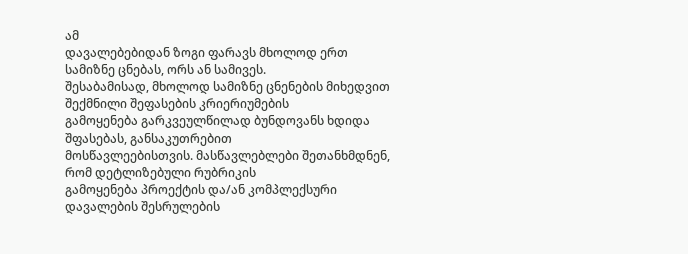ამ
დავალებებიდან ზოგი ფარავს მხოლოდ ერთ სამიზნე ცნებას, ორს ან სამივეს.
შესაბამისად, მხოლოდ სამიზნე ცნენების მიხედვით შექმნილი შეფასების კრიერიუმების
გამოყენება გარკვეულწილად ბუნდოვანს ხდიდა შფასებას, განსაკუთრებით
მოსწავლეებისთვის. მასწავლებლები შეთანხმდნენ, რომ დეტლიზებული რუბრიკის
გამოყენება პროექტის და/ან კომპლექსური დავალების შესრულების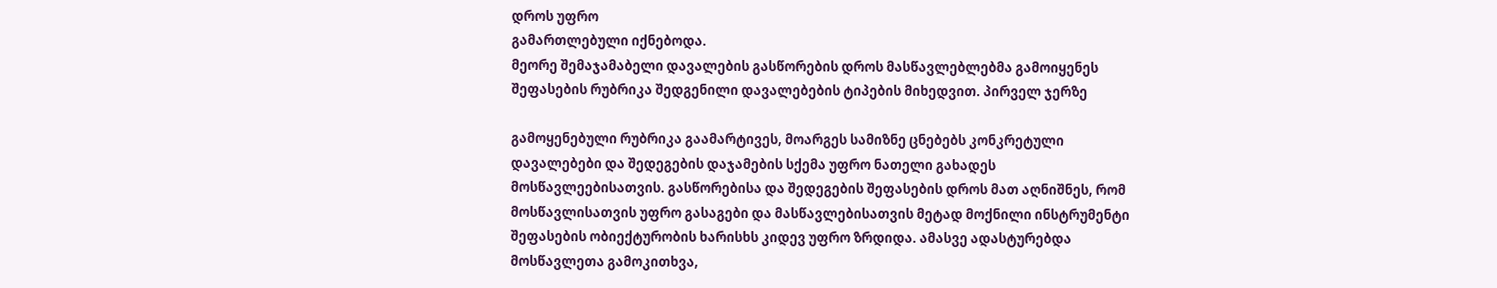დროს უფრო
გამართლებული იქნებოდა.
მეორე შემაჯამაბელი დავალების გასწორების დროს მასწავლებლებმა გამოიყენეს
შეფასების რუბრიკა შედგენილი დავალებების ტიპების მიხედვით. პირველ ჯერზე

გამოყენებული რუბრიკა გაამარტივეს, მოარგეს სამიზნე ცნებებს კონკრეტული
დავალებები და შედეგების დაჯამების სქემა უფრო ნათელი გახადეს
მოსწავლეებისათვის. გასწორებისა და შედეგების შეფასების დროს მათ აღნიშნეს, რომ
მოსწავლისათვის უფრო გასაგები და მასწავლებისათვის მეტად მოქნილი ინსტრუმენტი
შეფასების ობიექტურობის ხარისხს კიდევ უფრო ზრდიდა. ამასვე ადასტურებდა
მოსწავლეთა გამოკითხვა,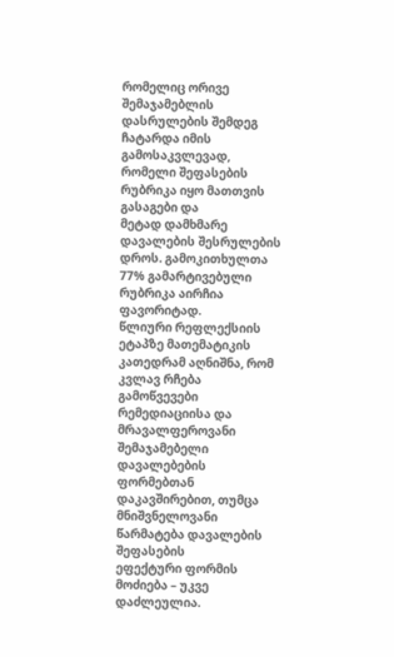რომელიც ორივე შემაჯამებლის დასრულების შემდეგ
ჩატარდა იმის გამოსაკვლევად, რომელი შეფასების რუბრიკა იყო მათთვის გასაგები და
მეტად დამხმარე დავალების შესრულების დროს. გამოკითხულთა 77% გამარტივებული
რუბრიკა აირჩია ფავორიტად.
წლიური რეფლექსიის ეტაპზე მათემატიკის კათედრამ აღნიშნა, რომ კვლავ რჩება
გამოწვევები რემედიაციისა და მრავალფეროვანი შემაჯამებელი დავალებების
ფორმებთან დაკავშირებით, თუმცა მნიშვნელოვანი წარმატება დავალების შეფასების
ეფექტური ფორმის მოძიება – უკვე დაძლეულია.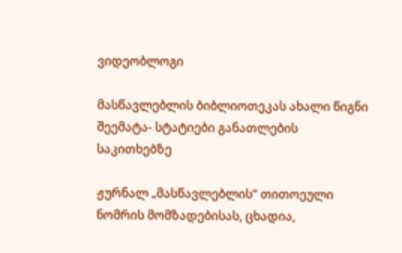ვიდეობლოგი

მასწავლებლის ბიბლიოთეკას ახალი წიგნი შეემატა- სტატიები განათლების საკითხებზე

ჟურნალ „მასწავლებლის“ თითოეული ნომრის მომზადებისას, ცხადია,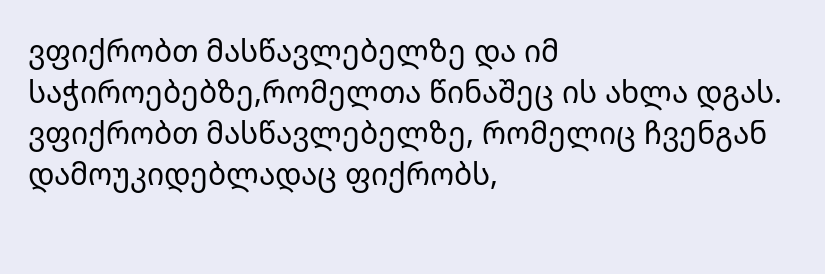ვფიქრობთ მასწავლებელზე და იმ საჭიროებებზე,რომელთა წინაშეც ის ახლა დგას. ვფიქრობთ მასწავლებელზე, რომელიც ჩვენგან დამოუკიდებლადაც ფიქრობს,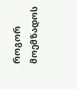როგორ მოემზადოს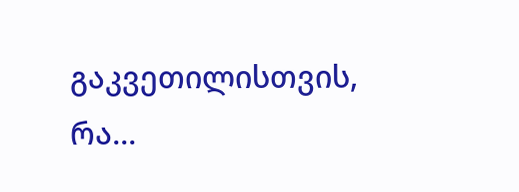გაკვეთილისთვის, რა...